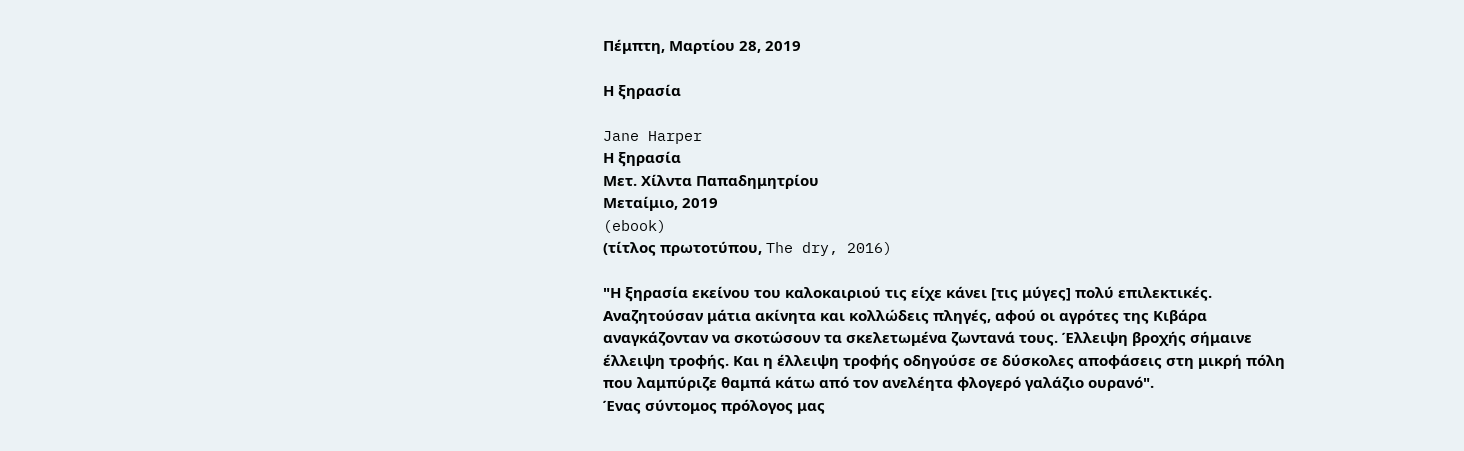Πέμπτη, Μαρτίου 28, 2019

Η ξηρασία

Jane Harper
Η ξηρασία
Μετ. Χίλντα Παπαδημητρίου
Μεταίμιο, 2019
(ebook)
(τίτλος πρωτοτύπου, The dry, 2016)

"Η ξηρασία εκείνου του καλοκαιριού τις είχε κάνει [τις μύγες] πολύ επιλεκτικές. Αναζητούσαν μάτια ακίνητα και κολλώδεις πληγές, αφού οι αγρότες της Κιβάρα αναγκάζονταν να σκοτώσουν τα σκελετωμένα ζωντανά τους. Έλλειψη βροχής σήμαινε έλλειψη τροφής. Και η έλλειψη τροφής οδηγούσε σε δύσκολες αποφάσεις στη μικρή πόλη που λαμπύριζε θαμπά κάτω από τον ανελέητα φλογερό γαλάζιο ουρανό".
Ένας σύντομος πρόλογος μας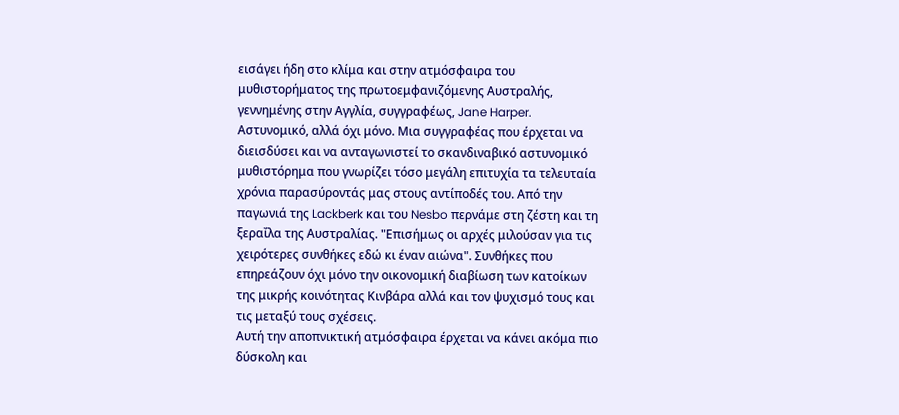εισάγει ήδη στο κλίμα και στην ατμόσφαιρα του μυθιστορήματος της πρωτοεμφανιζόμενης Αυστραλής, γεννημένης στην Αγγλία, συγγραφέως, Jane Harper. Αστυνομικό, αλλά όχι μόνο. Μια συγγραφέας που έρχεται να διεισδύσει και να ανταγωνιστεί το σκανδιναβικό αστυνομικό μυθιστόρημα που γνωρίζει τόσο μεγάλη επιτυχία τα τελευταία χρόνια παρασύροντάς μας στους αντίποδές του. Από την παγωνιά της Lackberk και του Nesbo περνάμε στη ζέστη και τη ξεραΐλα της Αυστραλίας. "Επισήμως οι αρχές μιλούσαν για τις χειρότερες συνθήκες εδώ κι έναν αιώνα". Συνθήκες που επηρεάζουν όχι μόνο την οικονομική διαβίωση των κατοίκων της μικρής κοινότητας Κινβάρα αλλά και τον ψυχισμό τους και τις μεταξύ τους σχέσεις.
Αυτή την αποπνικτική ατμόσφαιρα έρχεται να κάνει ακόμα πιο δύσκολη και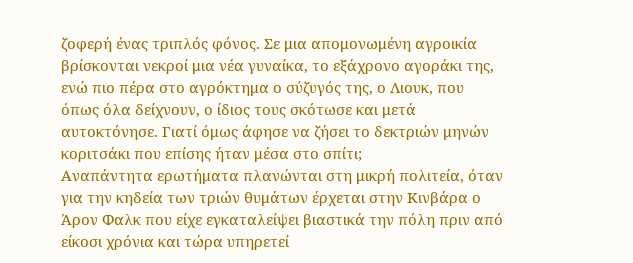ζοφερή ένας τριπλός φόνος. Σε μια απομονωμένη αγροικία βρίσκονται νεκροί μια νέα γυναίκα, το εξάχρονο αγοράκι της, ενώ πιο πέρα στο αγρόκτημα ο σύζυγός της, ο Λιουκ, που όπως όλα δείχνουν, ο ίδιος τους σκότωσε και μετά αυτοκτόνησε. Γιατί όμως άφησε να ζήσει το δεκτριών μηνών κοριτσάκι που επίσης ήταν μέσα στο σπίτι;
Αναπάντητα ερωτήματα πλανώνται στη μικρή πολιτεία, όταν για την κηδεία των τριών θυμάτων έρχεται στην Κινβάρα ο Άρον Φαλκ που είχε εγκαταλείψει βιαστικά την πόλη πριν από είκοσι χρόνια και τώρα υπηρετεί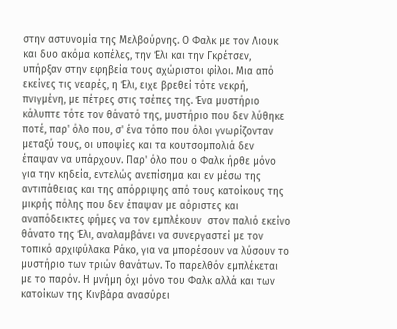στην αστυνομία της Μελβούρνης. Ο Φαλκ με τον Λιουκ και δυο ακόμα κοπέλες, την Έλι και την Γκρέτσεν, υπήρξαν στην εφηβεία τους αχώριστοι φίλοι. Μια από εκείνες τις νεαρές, η Έλι, ειχε βρεθεί τότε νεκρή, πνιγμένη, με πέτρες στις τσέπες της. Ένα μυστήριο κάλυπτε τότε τον θάνατό της, μυστήριο που δεν λύθηκε ποτέ, παρ' όλο που, σ' ένα τόπο που όλοι γνωρίζονταν μεταξύ τους, οι υποψίες και τα κουτσομπολιά δεν έπαψαν να υπάρχουν. Παρ' όλο που ο Φαλκ ήρθε μόνο για την κηδεία, εντελώς ανεπίσημα και εν μέσω της αντιπάθειας και της απόρριψης από τους κατοίκους της μικρής πόλης που δεν έπαψαν με αόριστες και αναπόδεικτες φήμες να τον εμπλέκουν  στον παλιό εκείνο θάνατο της Έλι, αναλαμβάνει να συνεργαστεί με τον τοπικό αρχιφύλακα Ράκο, για να μπορέσουν να λύσουν το μυστήριο των τριών θανάτων. Το παρελθόν εμπλέκεται με το παρόν. Η μνήμη όχι μόνο του Φαλκ αλλά και των  κατοίκων της Κινβάρα ανασύρει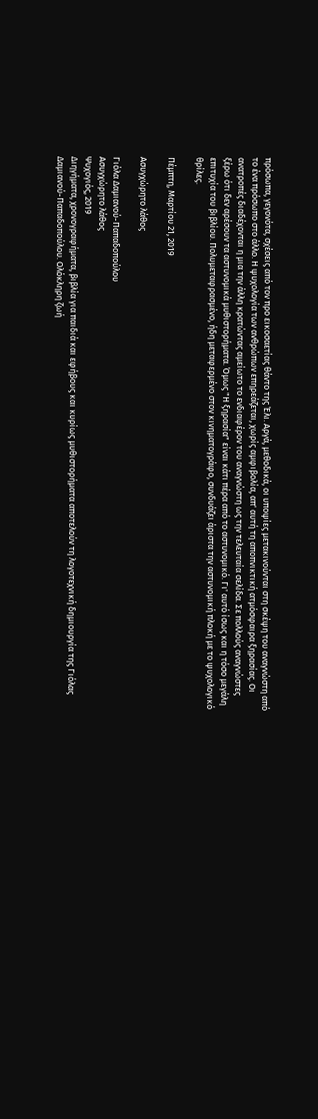πρόσωπα, γεγονότα, σχέσεις από τον προ εικοσαετίας θάντο της Έλι. Αργά, μεθοδικά, οι υποψίες μετακινούνται στη σκέψη του αναγνώστη από το ένα πρόσωπο στο άλλο. Η ψυχολογία των ανθρώπων επηρεάζεται, χωρίς αμφιβολία, απ' αυτή τη αποπνικτική ατμόσφαιρα ξηρασίας. Οι ανατροπές διαδέχονται η μια την άλλη κρατώντας αμείωτο το ενδιαφέρον του αναγνώστη ως την τελευταία σελίδα. Σε πολλούς αναγνώστες ξέρω ότι δεν αρέσουν τα αστυνομικά μυθιστορήματα. Όμως "Η ξηρασία" είναι κάτι πέρα από το αστυνομικό. Γι' αυτό ίσως και η τόσο μεγάλη επιτυχία του βιβλίου. Πολυμεταφρασμένο, ήδη μεταφερμένο στον κινηματογράφο, συνδυάζει άριστα την αστυνομική πλοκή με το ψυχολογικό θρίλες.

Πέμπτη, Μαρτίου 21, 2019

Ασυγχώρητο λάθος

Γιόλα Δαμιανού-Παπαδοπούλου
Ασυγχώρητο λάθος
Ψυχογιός, 2019
Διηγήματα, χρονογραφήματα, βιβλία για παιδιά και εφήβους και κυρίως μυθιστορήματα αποτελούν τη λογοτεχνική δημιουργία της Γιόλας Δαμιανού-Παπαδοπούλου. Ολόκληρη ζωή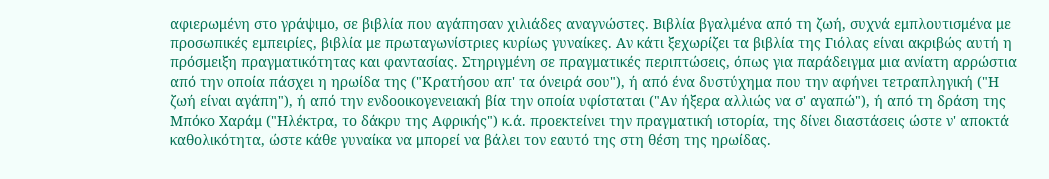αφιερωμένη στο γράψιμο, σε βιβλία που αγάπησαν χιλιάδες αναγνώστες. Βιβλία βγαλμένα από τη ζωή, συχνά εμπλουτισμένα με προσωπικές εμπειρίες, βιβλία με πρωταγωνίστριες κυρίως γυναίκες. Αν κάτι ξεχωρίζει τα βιβλία της Γιόλας είναι ακριβώς αυτή η πρόσμειξη πραγματικότητας και φαντασίας. Στηριγμένη σε πραγματικές περιπτώσεις, όπως για παράδειγμα μια ανίατη αρρώστια από την οποία πάσχει η ηρωίδα της ("Κρατήσου απ' τα όνειρά σου"), ή από ένα δυστύχημα που την αφήνει τετραπληγική ("Η ζωή είναι αγάπη"), ή από την ενδοοικογενειακή βία την οποία υφίσταται ("Αν ήξερα αλλιώς να σ' αγαπώ"), ή από τη δράση της Μπόκο Χαράμ ("Ηλέκτρα, το δάκρυ της Αφρικής") κ.ά. προεκτείνει την πραγματική ιστορία, της δίνει διαστάσεις ώστε ν' αποκτά καθολικότητα, ώστε κάθε γυναίκα να μπορεί να βάλει τον εαυτό της στη θέση της ηρωίδας.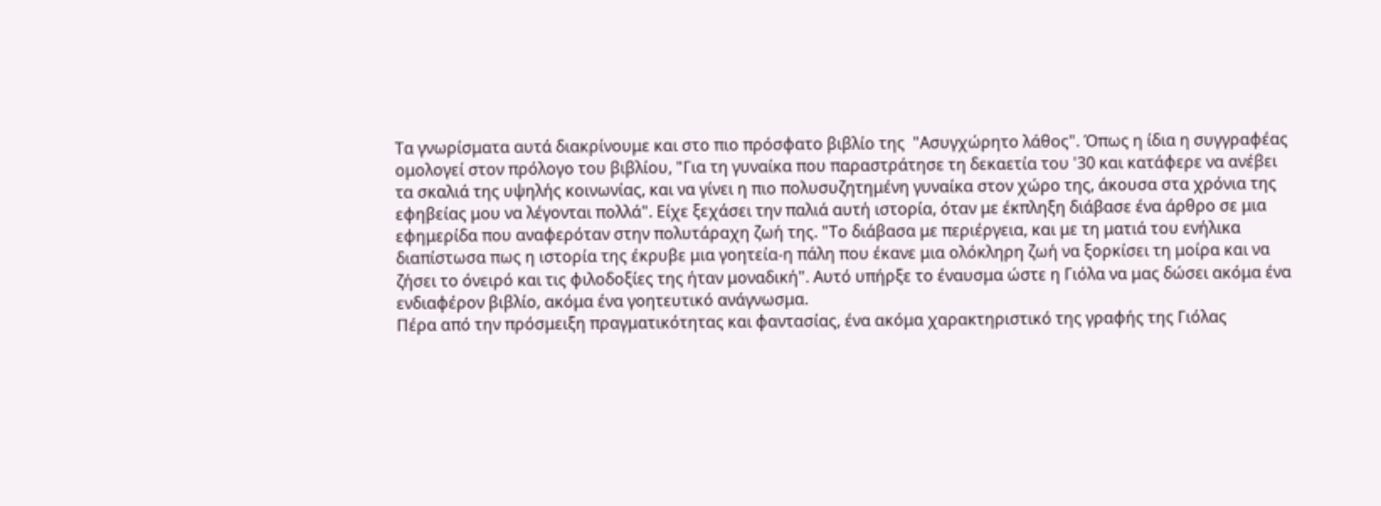Τα γνωρίσματα αυτά διακρίνουμε και στο πιο πρόσφατο βιβλίο της  "Ασυγχώρητο λάθος". Όπως η ίδια η συγγραφέας ομολογεί στον πρόλογο του βιβλίου, "Για τη γυναίκα που παραστράτησε τη δεκαετία του '30 και κατάφερε να ανέβει τα σκαλιά της υψηλής κοινωνίας, και να γίνει η πιο πολυσυζητημένη γυναίκα στον χώρο της, άκουσα στα χρόνια της εφηβείας μου να λέγονται πολλά". Είχε ξεχάσει την παλιά αυτή ιστορία, όταν με έκπληξη διάβασε ένα άρθρο σε μια εφημερίδα που αναφερόταν στην πολυτάραχη ζωή της. "Το διάβασα με περιέργεια, και με τη ματιά του ενήλικα διαπίστωσα πως η ιστορία της έκρυβε μια γοητεία-η πάλη που έκανε μια ολόκληρη ζωή να ξορκίσει τη μοίρα και να ζήσει το όνειρό και τις φιλοδοξίες της ήταν μοναδική". Αυτό υπήρξε το έναυσμα ώστε η Γιόλα να μας δώσει ακόμα ένα ενδιαφέρον βιβλίο, ακόμα ένα γοητευτικό ανάγνωσμα.
Πέρα από την πρόσμειξη πραγματικότητας και φαντασίας, ένα ακόμα χαρακτηριστικό της γραφής της Γιόλας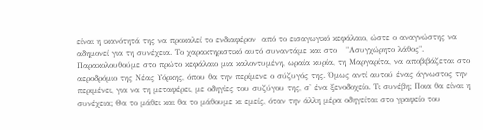είναι η ικανότητά της να προκαλεί το ενδιαφέρον  από το εισαγωγικό κεφάλαιο, ώστε ο αναγνώστης να αδημονεί για τη συνέχεια. Το χαρακτηριστικό αυτό συναντάμε και στο   "Ασυγχώρητο λάθος". Παρακολουθούμε στο πρώτο κεφάλαιο μια καλοντυμένη, ωραία κυρία, τη Μαργαρίτα, να αποβιβάζεται στο αεροδρόμιο της Νέας Υόρκης, όπου θα την περίμενε ο σύζυγός της. Όμως αντί αυτού ένας άγνωστος την περιμένει, για να τη μεταφέρει, με οδηγίες του συζύγου της, σ' ένα ξενοδοχείο. Τι συνέβη; Ποια θα είναι η συνέχεια; Θα το μάθει και θα το μάθουμε κι εμείς, όταν την άλλη μέρα οδηγείται στο γραφείο του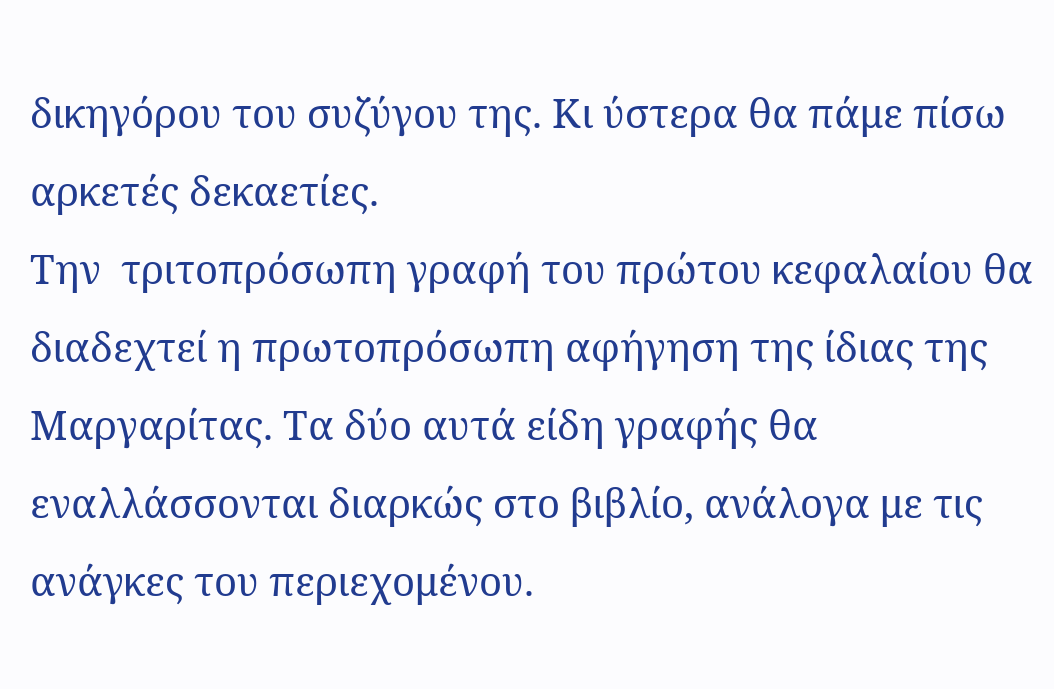δικηγόρου του συζύγου της. Κι ύστερα θα πάμε πίσω αρκετές δεκαετίες.
Την  τριτοπρόσωπη γραφή του πρώτου κεφαλαίου θα διαδεχτεί η πρωτοπρόσωπη αφήγηση της ίδιας της Μαργαρίτας. Τα δύο αυτά είδη γραφής θα εναλλάσσονται διαρκώς στο βιβλίο, ανάλογα με τις ανάγκες του περιεχομένου.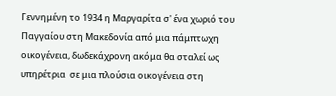Γεννημένη το 1934 η Μαργαρίτα σ' ένα χωριό του Παγγαίου στη Μακεδονία από μια πάμπτωχη οικογένεια, δωδεκάχρονη ακόμα θα σταλεί ως υπηρέτρια  σε μια πλούσια οικογένεια στη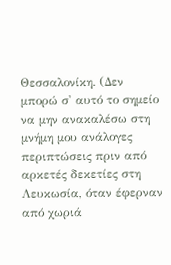Θεσσαλονίκη. (Δεν μπορώ σ' αυτό το σημείο να μην ανακαλέσω στη μνήμη μου ανάλογες περιπτώσεις πριν από αρκετές δεκετίες στη Λευκωσία, όταν έφερναν από χωριά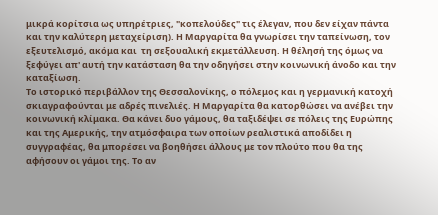μικρά κορίτσια ως υπηρέτριες, "κοπελούδες" τις έλεγαν, που δεν είχαν πάντα και την καλύτερη μεταχείριση). Η Μαργαρίτα θα γνωρίσει την ταπείνωση, τον εξευτελισμό, ακόμα και  τη σεξουαλική εκμετάλλευση. Η θέλησή της όμως να ξεφύγει απ' αυτή την κατάσταση θα την οδηγήσει στην κοινωνική άνοδο και την καταξίωση.
Το ιστορικό περιβάλλον της Θεσσαλονίκης, ο πόλεμος και η γερμανική κατοχή σκιαγραφούνται με αδρές πινελιές. Η Μαργαρίτα θα κατορθώσει να ανέβει την κοινωνική κλίμακα. Θα κάνει δυο γάμους, θα ταξιδέψει σε πόλεις της Ευρώπης και της Αμερικής, την ατμόσφαιρα των οποίων ρεαλιστικά αποδίδει η συγγραφέας, θα μπορέσει να βοηθήσει άλλους με τον πλούτο που θα της αφήσουν οι γάμοι της. Το αν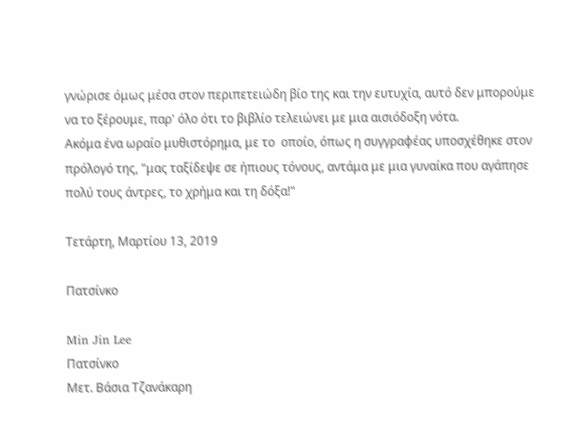γνώρισε όμως μέσα στον περιπετειώδη βίο της και την ευτυχία, αυτό δεν μπορούμε να το ξέρουμε, παρ' όλο ότι το βιβλίο τελειώνει με μια αισιόδοξη νότα.
Ακόμα ένα ωραίο μυθιστόρημα, με το  οποίο, όπως η συγγραφέας υποσχέθηκε στον πρόλογό της, "μας ταξίδεψε σε ήπιους τόνους, αντάμα με μια γυναίκα που αγάπησε πολύ τους άντρες, το χρήμα και τη δόξα!"

Τετάρτη, Μαρτίου 13, 2019

Πατσίνκο

Min Jin Lee
Πατσίνκο
Μετ. Βάσια Τζανάκαρη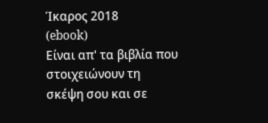Ίκαρος 2018
(ebook)
Είναι απ' τα βιβλία που στοιχειώνουν τη σκέψη σου και σε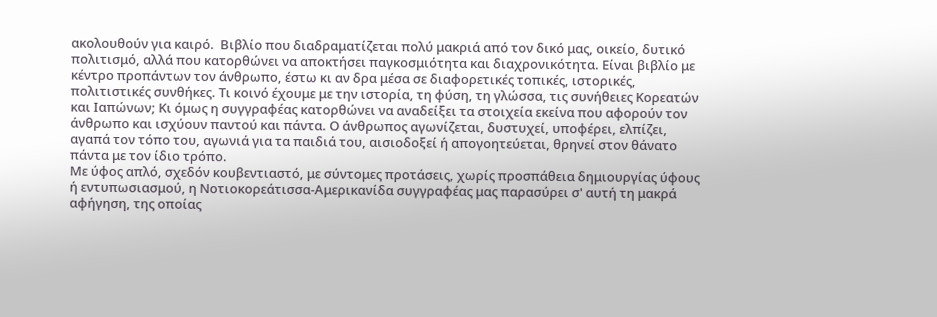ακολουθούν για καιρό.  Βιβλίο που διαδραματίζεται πολύ μακριά από τον δικό μας, οικείο, δυτικό πολιτισμό, αλλά που κατορθώνει να αποκτήσει παγκοσμιότητα και διαχρονικότητα. Είναι βιβλίο με κέντρο προπάντων τον άνθρωπο, έστω κι αν δρα μέσα σε διαφορετικές τοπικές, ιστορικές, πολιτιστικές συνθήκες. Τι κοινό έχουμε με την ιστορία, τη φύση, τη γλώσσα, τις συνήθειες Κορεατών και Ιαπώνων; Κι όμως η συγγραφέας κατορθώνει να αναδείξει τα στοιχεία εκείνα που αφορούν τον άνθρωπο και ισχύουν παντού και πάντα. Ο άνθρωπος αγωνίζεται, δυστυχεί, υποφέρει, ελπίζει, αγαπά τον τόπο του, αγωνιά για τα παιδιά του, αισιοδοξεί ή απογοητεύεται, θρηνεί στον θάνατο πάντα με τον ίδιο τρόπο.
Με ύφος απλό, σχεδόν κουβεντιαστό, με σύντομες προτάσεις, χωρίς προσπάθεια δημιουργίας ύφους ή εντυπωσιασμού, η Νοτιοκορεάτισσα-Αμερικανίδα συγγραφέας μας παρασύρει σ' αυτή τη μακρά αφήγηση, της οποίας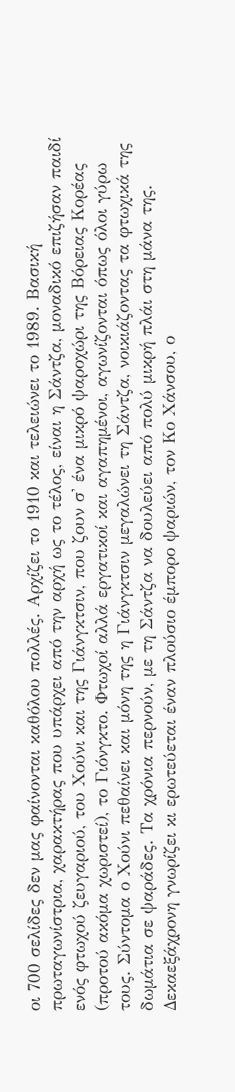οι 700 σελίδες δεν μας φαίνονται καθόλου πολλές. Αρχίζει το 1910 και τελειώνει το 1989. Βασική πρωταγωνίστρια, χαρακτήρας που υπάρχει από την αρχή ως το τέλος, είναι η Σάντζα, μοναδικό επιζήσαν παιδί ενός φτωχού ζευγαριού, του Χούνι και της Γιάνγκτσιν, που ζουν σ' ένα μικρό ψαροχώρι της Βόρειας Κορέας (προτού ακόμα χωριστεί), το Γιόνγκτο. Φτωχοί αλλά εργατικοί και αγαπημένοι, αγωνίζονται όπως όλοι γύρω τους. Σύντομα ο Χούνι πεθαίνει και μόνη της η Γιάνγκτσιν μεγαλώνει τη Σάντζα, νοικιάζοντας τα φτωχικά της δωμάτια σε ψαράδες. Τα χρόνια περνούν, με τη Σάντζα να δουλεύει από πολύ μικρή πλάι στη μάνα της. Δεκαεξάχρονη γνωρίζει κι ερωτεύεται έναν πλούσιο έμπορο ψαριών, τον Κο Χάνσου, ο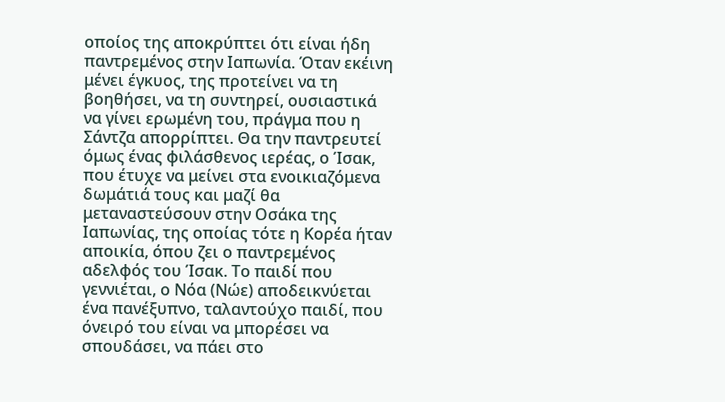οποίος της αποκρύπτει ότι είναι ήδη παντρεμένος στην Ιαπωνία. Όταν εκέινη μένει έγκυος, της προτείνει να τη βοηθήσει, να τη συντηρεί, ουσιαστικά να γίνει ερωμένη του, πράγμα που η Σάντζα απορρίπτει. Θα την παντρευτεί όμως ένας φιλάσθενος ιερέας, ο Ίσακ, που έτυχε να μείνει στα ενοικιαζόμενα δωμάτιά τους και μαζί θα μεταναστεύσουν στην Οσάκα της Ιαπωνίας, της οποίας τότε η Κορέα ήταν αποικία, όπου ζει ο παντρεμένος αδελφός του Ίσακ. Το παιδί που γεννιέται, ο Νόα (Νώε) αποδεικνύεται ένα πανέξυπνο, ταλαντούχο παιδί, που όνειρό του είναι να μπορέσει να σπουδάσει, να πάει στο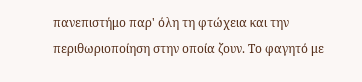πανεπιστήμο παρ' όλη τη φτώχεια και την περιθωριοποίηση στην οποία ζουν. Το φαγητό με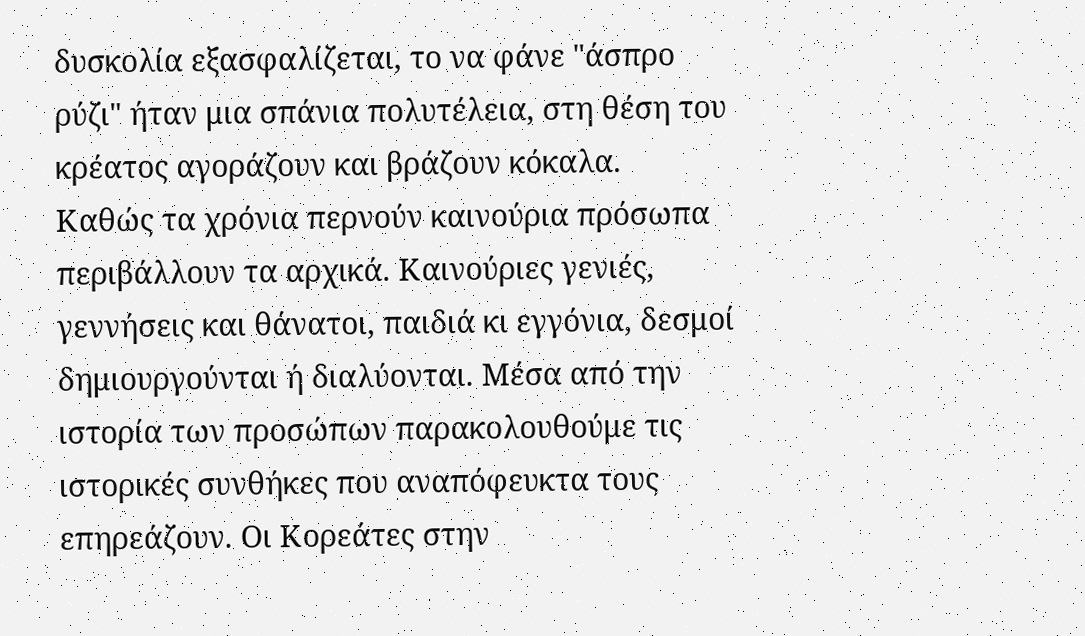δυσκολία εξασφαλίζεται, το να φάνε "άσπρο ρύζι" ήταν μια σπάνια πολυτέλεια, στη θέση του κρέατος αγοράζουν και βράζουν κόκαλα.
Καθώς τα χρόνια περνούν καινούρια πρόσωπα περιβάλλουν τα αρχικά. Καινούριες γενιές, γεννήσεις και θάνατοι, παιδιά κι εγγόνια, δεσμοί δημιουργούνται ή διαλύονται. Μέσα από την ιστορία των προσώπων παρακολουθούμε τις ιστορικές συνθήκες που αναπόφευκτα τους επηρεάζουν. Οι Κορεάτες στην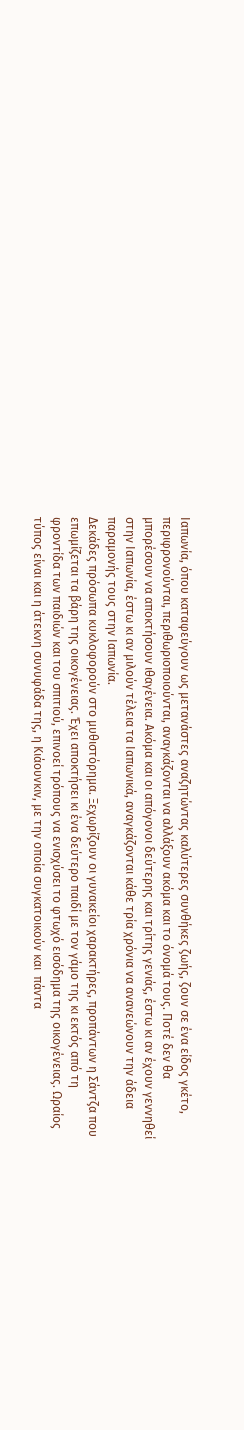Ιαπωνία, όπου καταφεύγουν ως μετανάστες αναζητώντας καλύτερες συνθήκες ζωής, ζουν σε ένα είδος γκέτο, περιφρονούνται, περιθωριοποιούνται, αναγκάζονται να αλλάξουν ακόμα και το όνομά τους. Ποτέ δεν θα μπορέσουν να αποκτήσουν ιθαγένεια. Ακόμα και οι απόγονοι δεύτερης και τρίτης γενιάς, έστω κι αν έχουν γεννηθεί στην Ιαπωνία, έστω κι αν μιλούν τέλεια τα Ιαπωνικά, αναγκάζονται κάθε τρία χρόνια να ανανεώνουν την άδεια παραμονής τους στην Ιαπωνία.
Δεκάδες πρόσωπα κυκλοφορούν στο μυθιστόρημα. Ξεχωρίζουν οι γυνακείοι χαρακτήρες, προπάντων η Σάντζα που επωμίζεται τα βάρη της οικογένειας. Έχει αποκτήσει κι ένα δεύτερο παιδί με τον γάμο της κι εκτός από τη φροντίδα των παιδιών και του σπιτιού, επινοεί τρόπους να ενισχύσει το φτωχό εισόδημα της οικογένειας. Ωραίος τύπος είναι και η άτεκνη συνυφάδα της, η Κιάουνκιν, με την οποία συγκατοικούν και  πάντα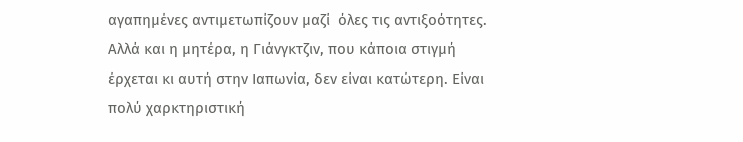αγαπημένες αντιμετωπίζουν μαζί  όλες τις αντιξοότητες. Αλλά και η μητέρα, η Γιάνγκτζιν, που κάποια στιγμή έρχεται κι αυτή στην Ιαπωνία, δεν είναι κατώτερη. Είναι πολύ χαρκτηριστική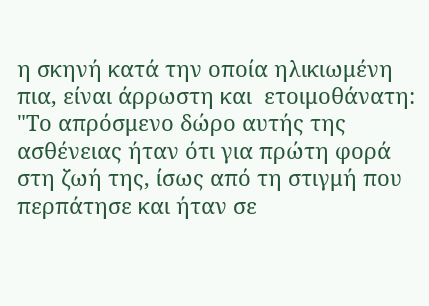η σκηνή κατά την οποία ηλικιωμένη πια, είναι άρρωστη και  ετοιμοθάνατη: "Το απρόσμενο δώρο αυτής της ασθένειας ήταν ότι για πρώτη φορά στη ζωή της, ίσως από τη στιγμή που περπάτησε και ήταν σε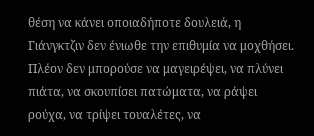θέση να κάνει οποιαδήποτε δουλειά, η Γιάνγκτζιν δεν ένιωθε την επιθυμία να μοχθήσει. Πλέον δεν μπορούσε να μαγειρέψει, να πλύνει πιάτα, να σκουπίσει πατώματα, να ράψει ρούχα, να τρίψει τουαλέτες, να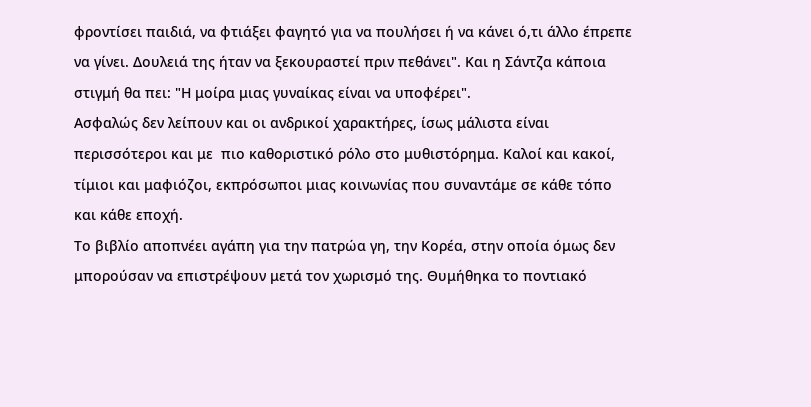φροντίσει παιδιά, να φτιάξει φαγητό για να πουλήσει ή να κάνει ό,τι άλλο έπρεπε να γίνει. Δουλειά της ήταν να ξεκουραστεί πριν πεθάνει". Και η Σάντζα κάποια στιγμή θα πει: "Η μοίρα μιας γυναίκας είναι να υποφέρει".
Ασφαλώς δεν λείπουν και οι ανδρικοί χαρακτήρες, ίσως μάλιστα είναι περισσότεροι και με  πιο καθοριστικό ρόλο στο μυθιστόρημα. Καλοί και κακοί, τίμιοι και μαφιόζοι, εκπρόσωποι μιας κοινωνίας που συναντάμε σε κάθε τόπο και κάθε εποχή.
Το βιβλίο αποπνέει αγάπη για την πατρώα γη, την Κορέα, στην οποία όμως δεν μπορούσαν να επιστρέψουν μετά τον χωρισμό της. Θυμήθηκα το ποντιακό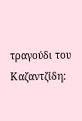τραγούδι του Καζαντζίδη: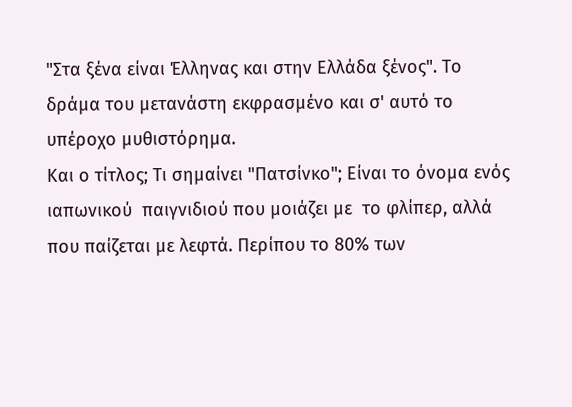"Στα ξένα είναι Έλληνας και στην Ελλάδα ξένος". Το δράμα του μετανάστη εκφρασμένο και σ' αυτό το υπέροχο μυθιστόρημα.
Και ο τίτλος; Τι σημαίνει "Πατσίνκο"; Είναι το όνομα ενός ιαπωνικού  παιγνιδιού που μοιάζει με  το φλίπερ, αλλά που παίζεται με λεφτά. Περίπου το 80% των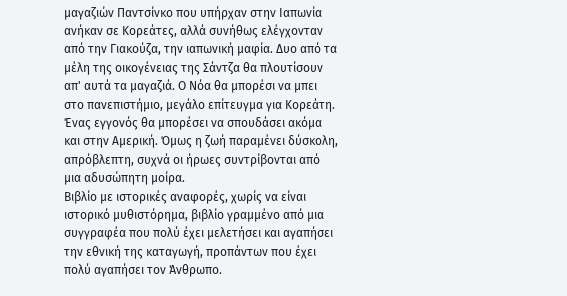μαγαζιών Παντσίνκο που υπήρχαν στην Ιαπωνία ανήκαν σε Κορεάτες, αλλά συνήθως ελέγχονταν από την Γιακούζα, την ιαπωνική μαφία. Δυο από τα μέλη της οικογένειας της Σάντζα θα πλουτίσουν απ' αυτά τα μαγαζιά. Ο Νόα θα μπορέσι να μπει στο πανεπιστήμιο, μεγάλο επίτευγμα για Κορεάτη. Ένας εγγονός θα μπορέσει να σπουδάσει ακόμα και στην Αμερική. Όμως η ζωή παραμένει δύσκολη, απρόβλεπτη, συχνά οι ήρωες συντρίβονται από μια αδυσώπητη μοίρα.
Βιβλίο με ιστορικές αναφορές, χωρίς να είναι ιστορικό μυθιστόρημα, βιβλίο γραμμένο από μια συγγραφέα που πολύ έχει μελετήσει και αγαπήσει την εθνική της καταγωγή, προπάντων που έχει πολύ αγαπήσει τον Άνθρωπο.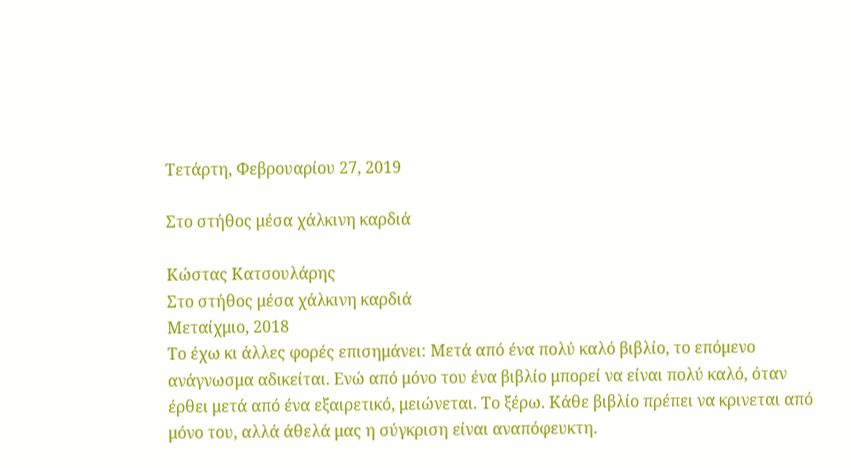Τετάρτη, Φεβρουαρίου 27, 2019

Στο στήθος μέσα χάλκινη καρδιά

Κώστας Κατσουλάρης
Στο στήθος μέσα χάλκινη καρδιά
Μεταίχμιο, 2018
Το έχω κι άλλες φορές επισημάνει: Μετά από ένα πολύ καλό βιβλίο, το επόμενο ανάγνωσμα αδικείται. Ενώ από μόνο του ένα βιβλίο μπορεί να είναι πολύ καλό, όταν έρθει μετά από ένα εξαιρετικό, μειώνεται. Το ξέρω. Κάθε βιβλίο πρέπει να κρινεται από μόνο του, αλλά άθελά μας η σύγκριση είναι αναπόφευκτη.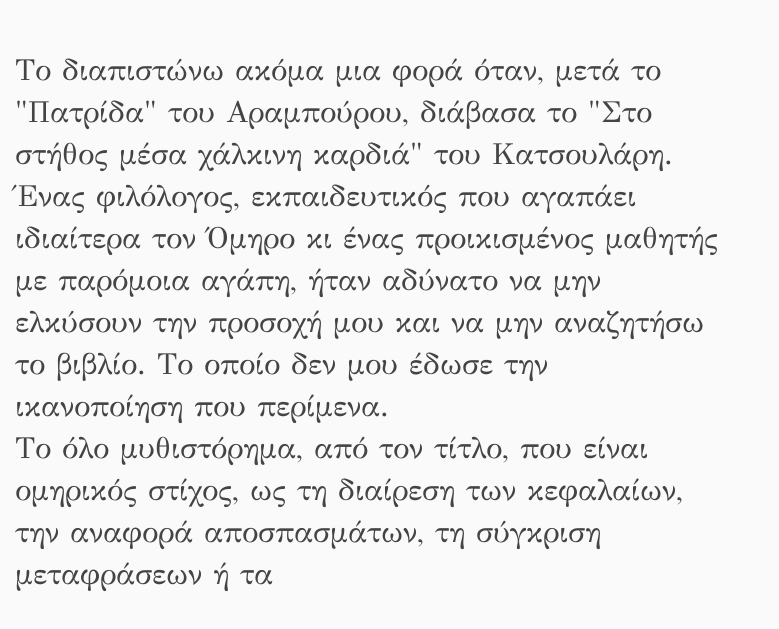Το διαπιστώνω ακόμα μια φορά όταν, μετά το "Πατρίδα" του Αραμπούρου, διάβασα το "Στο στήθος μέσα χάλκινη καρδιά" του Κατσουλάρη. Ένας φιλόλογος, εκπαιδευτικός που αγαπάει ιδιαίτερα τον Όμηρο κι ένας προικισμένος μαθητής με παρόμοια αγάπη, ήταν αδύνατο να μην ελκύσουν την προσοχή μου και να μην αναζητήσω το βιβλίο. Το οποίο δεν μου έδωσε την ικανοποίηση που περίμενα.
Το όλο μυθιστόρημα, από τον τίτλο, που είναι ομηρικός στίχος, ως τη διαίρεση των κεφαλαίων, την αναφορά αποσπασμάτων, τη σύγκριση μεταφράσεων ή τα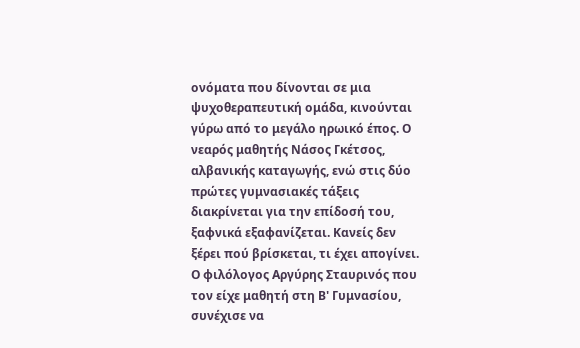ονόματα που δίνονται σε μια ψυχοθεραπευτική ομάδα, κινούνται γύρω από το μεγάλο ηρωικό έπος. Ο νεαρός μαθητής Νάσος Γκέτσος, αλβανικής καταγωγής, ενώ στις δύο πρώτες γυμνασιακές τάξεις διακρίνεται για την επίδοσή του, ξαφνικά εξαφανίζεται. Κανείς δεν ξέρει πού βρίσκεται, τι έχει απογίνει. Ο φιλόλογος Αργύρης Σταυρινός που τον είχε μαθητή στη Β' Γυμνασίου, συνέχισε να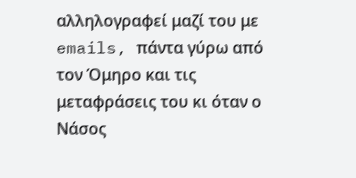αλληλογραφεί μαζί του με emails, πάντα γύρω από τον Όμηρο και τις μεταφράσεις του κι όταν ο Νάσος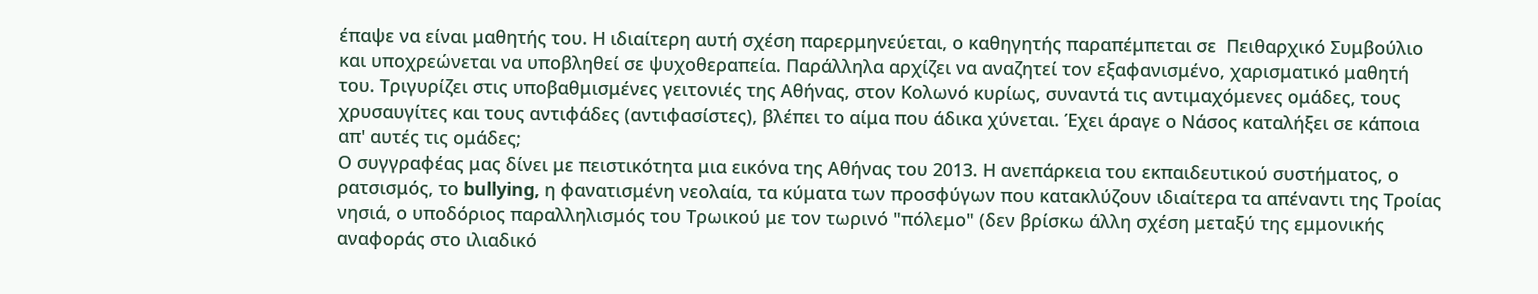έπαψε να είναι μαθητής του. Η ιδιαίτερη αυτή σχέση παρερμηνεύεται, ο καθηγητής παραπέμπεται σε  Πειθαρχικό Συμβούλιο και υποχρεώνεται να υποβληθεί σε ψυχοθεραπεία. Παράλληλα αρχίζει να αναζητεί τον εξαφανισμένο, χαρισματικό μαθητή του. Τριγυρίζει στις υποβαθμισμένες γειτονιές της Αθήνας, στον Κολωνό κυρίως, συναντά τις αντιμαχόμενες ομάδες, τους χρυσαυγίτες και τους αντιφάδες (αντιφασίστες), βλέπει το αίμα που άδικα χύνεται. Έχει άραγε ο Νάσος καταλήξει σε κάποια απ' αυτές τις ομάδες;
Ο συγγραφέας μας δίνει με πειστικότητα μια εικόνα της Αθήνας του 2013. Η ανεπάρκεια του εκπαιδευτικού συστήματος, ο ρατσισμός, το bullying, η φανατισμένη νεολαία, τα κύματα των προσφύγων που κατακλύζουν ιδιαίτερα τα απέναντι της Τροίας νησιά, ο υποδόριος παραλληλισμός του Τρωικού με τον τωρινό "πόλεμο" (δεν βρίσκω άλλη σχέση μεταξύ της εμμονικής αναφοράς στο ιλιαδικό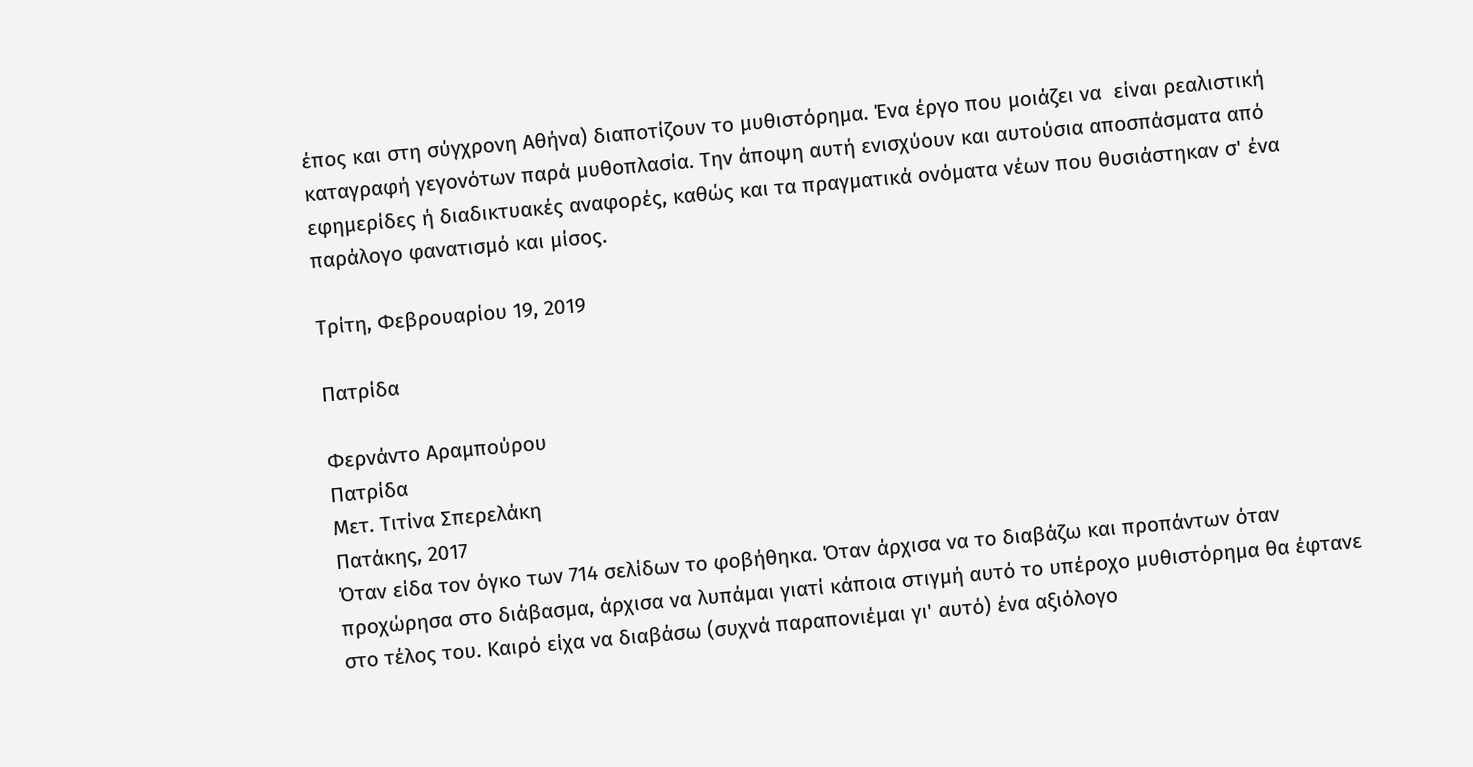έπος και στη σύγχρονη Αθήνα) διαποτίζουν το μυθιστόρημα. Ένα έργο που μοιάζει να  είναι ρεαλιστική καταγραφή γεγονότων παρά μυθοπλασία. Την άποψη αυτή ενισχύουν και αυτούσια αποσπάσματα από εφημερίδες ή διαδικτυακές αναφορές, καθώς και τα πραγματικά ονόματα νέων που θυσιάστηκαν σ' ένα παράλογο φανατισμό και μίσος.

Τρίτη, Φεβρουαρίου 19, 2019

Πατρίδα

Φερνάντο Αραμπούρου
Πατρίδα
Μετ. Τιτίνα Σπερελάκη
Πατάκης, 2017
Όταν είδα τον όγκο των 714 σελίδων το φοβήθηκα. Όταν άρχισα να το διαβάζω και προπάντων όταν προχώρησα στο διάβασμα, άρχισα να λυπάμαι γιατί κάποια στιγμή αυτό το υπέροχο μυθιστόρημα θα έφτανε στο τέλος του. Καιρό είχα να διαβάσω (συχνά παραπονιέμαι γι' αυτό) ένα αξιόλογο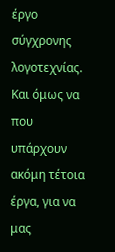έργο σύγχρονης λογοτεχνίας. Και όμως να που υπάρχουν ακόμη τέτοια έργα, για να μας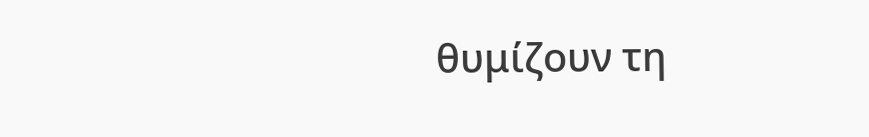θυμίζουν τη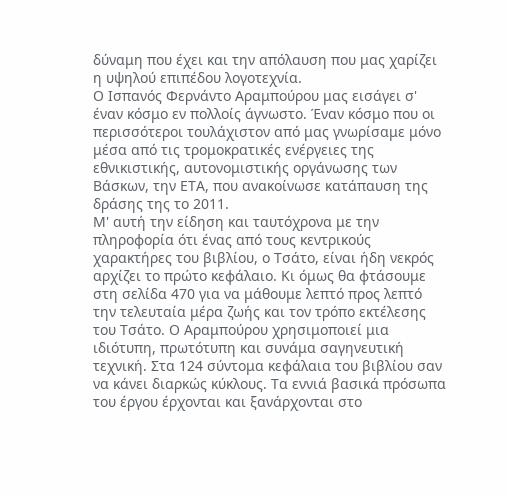δύναμη που έχει και την απόλαυση που μας χαρίζει η υψηλού επιπέδου λογοτεχνία.
Ο Ισπανός Φερνάντο Αραμπούρου μας εισάγει σ' έναν κόσμο εν πολλοίς άγνωστο. Έναν κόσμο που οι περισσότεροι τουλάχιστον από μας γνωρίσαμε μόνο μέσα από τις τρομοκρατικές ενέργειες της εθνικιστικής, αυτονομιστικής οργάνωσης των Βάσκων, την ΕΤΑ, που ανακοίνωσε κατάπαυση της δράσης της το 2011.
Μ' αυτή την είδηση και ταυτόχρονα με την πληροφορία ότι ένας από τους κεντρικούς χαρακτήρες του βιβλίου, ο Τσάτο, είναι ήδη νεκρός αρχίζει το πρώτο κεφάλαιο. Κι όμως θα φτάσουμε στη σελίδα 470 για να μάθουμε λεπτό προς λεπτό την τελευταία μέρα ζωής και τον τρόπο εκτέλεσης του Τσάτο. Ο Αραμπούρου χρησιμοποιεί μια ιδιότυπη, πρωτότυπη και συνάμα σαγηνευτική τεχνική. Στα 124 σύντομα κεφάλαια του βιβλίου σαν να κάνει διαρκώς κύκλους. Τα εννιά βασικά πρόσωπα του έργου έρχονται και ξανάρχονται στο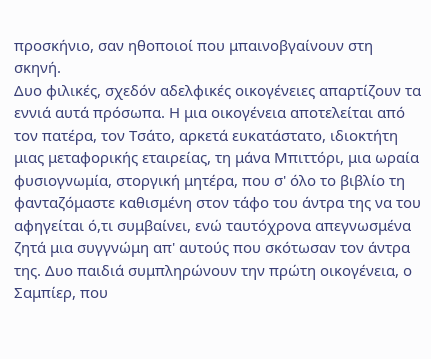προσκήνιο, σαν ηθοποιοί που μπαινοβγαίνουν στη σκηνή.
Δυο φιλικές, σχεδόν αδελφικές οικογένειες απαρτίζουν τα εννιά αυτά πρόσωπα. Η μια οικογένεια αποτελείται από τον πατέρα, τον Τσάτο, αρκετά ευκατάστατο, ιδιοκτήτη μιας μεταφορικής εταιρείας, τη μάνα Μπιττόρι, μια ωραία φυσιογνωμία, στοργική μητέρα, που σ' όλο το βιβλίο τη φανταζόμαστε καθισμένη στον τάφο του άντρα της να του αφηγείται ό,τι συμβαίνει, ενώ ταυτόχρονα απεγνωσμένα ζητά μια συγγνώμη απ' αυτούς που σκότωσαν τον άντρα της. Δυο παιδιά συμπληρώνουν την πρώτη οικογένεια, ο Σαμπίερ, που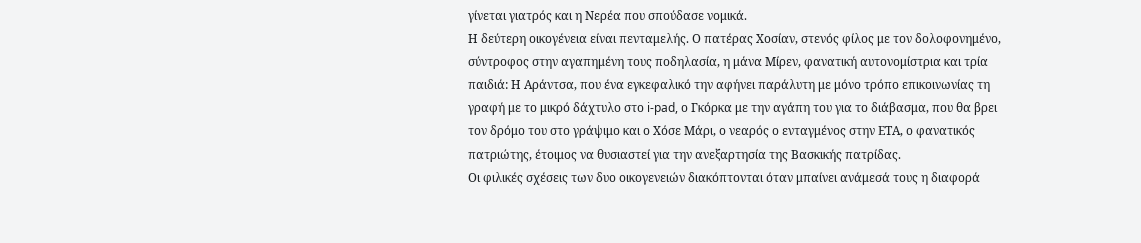γίνεται γιατρός και η Νερέα που σπούδασε νομικά.
Η δεύτερη οικογένεια είναι πενταμελής. Ο πατέρας Χοσίαν, στενός φίλος με τον δολοφονημένο,  σύντροφος στην αγαπημένη τους ποδηλασία, η μάνα Μίρεν, φανατική αυτονομίστρια και τρία παιδιά: Η Αράντσα, που ένα εγκεφαλικό την αφήνει παράλυτη με μόνο τρόπο επικοινωνίας τη γραφή με το μικρό δάχτυλο στο i-pad, ο Γκόρκα με την αγάπη του για το διάβασμα, που θα βρει τον δρόμο του στο γράψιμο και ο Χόσε Μάρι, ο νεαρός ο ενταγμένος στην ΕΤΑ, ο φανατικός πατριώτης, έτοιμος να θυσιαστεί για την ανεξαρτησία της Βασκικής πατρίδας.
Οι φιλικές σχέσεις των δυο οικογενειών διακόπτονται όταν μπαίνει ανάμεσά τους η διαφορά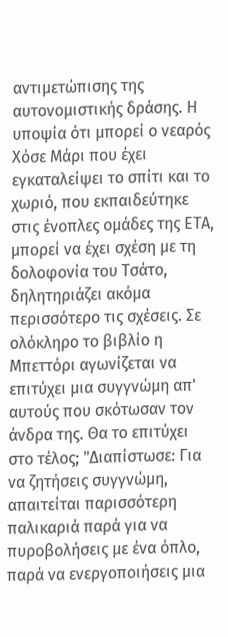αντιμετώπισης της αυτονομιστικής δράσης. Η υποψία ότι μπορεί ο νεαρός Χόσε Μάρι που έχει εγκαταλείψει το σπίτι και το χωριό, που εκπαιδεύτηκε στις ένοπλες ομάδες της ΕΤΑ, μπορεί να έχει σχέση με τη δολοφονία του Τσάτο, δηλητηριάζει ακόμα περισσότερο τις σχέσεις. Σε ολόκληρο το βιβλίο η Μπεττόρι αγωνίζεται να επιτύχει μια συγγνώμη απ' αυτούς που σκότωσαν τον άνδρα της. Θα το επιτύχει στο τέλος; "Διαπίστωσε: Για να ζητήσεις συγγνώμη, απαιτείται παρισσότερη παλικαριά παρά για να πυροβολήσεις με ένα όπλο, παρά να ενεργοποιήσεις μια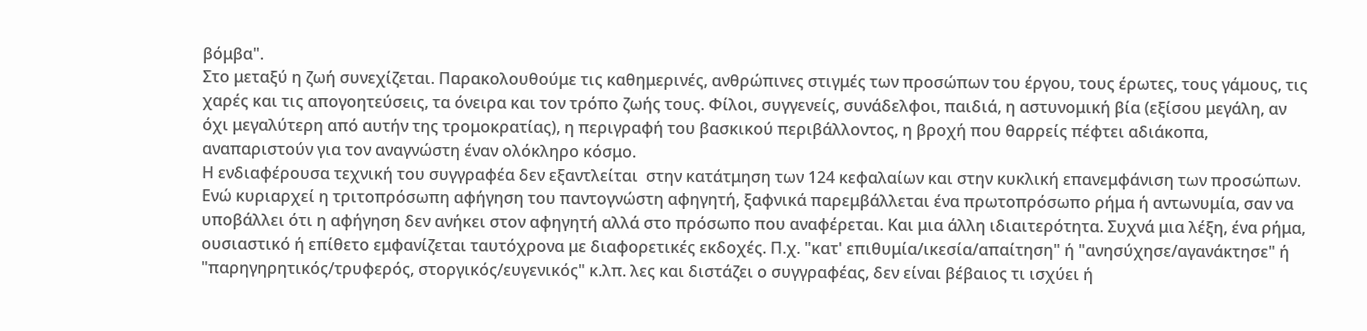βόμβα".
Στο μεταξύ η ζωή συνεχίζεται. Παρακολουθούμε τις καθημερινές, ανθρώπινες στιγμές των προσώπων του έργου, τους έρωτες, τους γάμους, τις χαρές και τις απογοητεύσεις, τα όνειρα και τον τρόπο ζωής τους. Φίλοι, συγγενείς, συνάδελφοι, παιδιά, η αστυνομική βία (εξίσου μεγάλη, αν όχι μεγαλύτερη από αυτήν της τρομοκρατίας), η περιγραφή του βασκικού περιβάλλοντος, η βροχή που θαρρείς πέφτει αδιάκοπα, αναπαριστούν για τον αναγνώστη έναν ολόκληρο κόσμο.
Η ενδιαφέρουσα τεχνική του συγγραφέα δεν εξαντλείται  στην κατάτμηση των 124 κεφαλαίων και στην κυκλική επανεμφάνιση των προσώπων. Ενώ κυριαρχεί η τριτοπρόσωπη αφήγηση του παντογνώστη αφηγητή, ξαφνικά παρεμβάλλεται ένα πρωτοπρόσωπο ρήμα ή αντωνυμία, σαν να υποβάλλει ότι η αφήγηση δεν ανήκει στον αφηγητή αλλά στο πρόσωπο που αναφέρεται. Και μια άλλη ιδιαιτερότητα. Συχνά μια λέξη, ένα ρήμα, ουσιαστικό ή επίθετο εμφανίζεται ταυτόχρονα με διαφορετικές εκδοχές. Π.χ. "κατ' επιθυμία/ικεσία/απαίτηση" ή "ανησύχησε/αγανάκτησε" ή "παρηγηρητικός/τρυφερός, στοργικός/ευγενικός" κ.λπ. λες και διστάζει ο συγγραφέας, δεν είναι βέβαιος τι ισχύει ή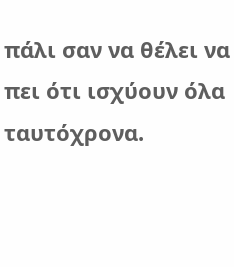πάλι σαν να θέλει να πει ότι ισχύουν όλα ταυτόχρονα.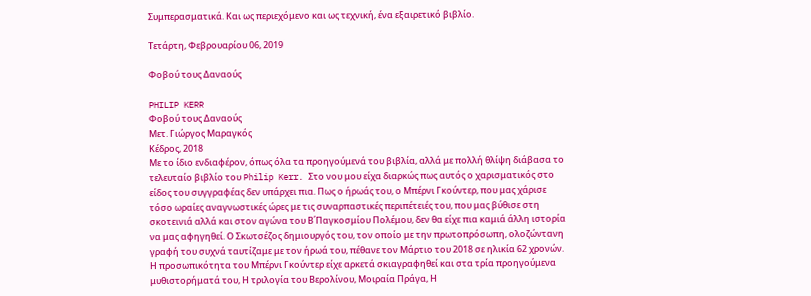Συμπερασματικά. Και ως περιεχόμενο και ως τεχνική, ένα εξαιρετικό βιβλίο.

Τετάρτη, Φεβρουαρίου 06, 2019

Φοβού τους Δαναούς

PHILIP KERR
Φοβού τους Δαναούς
Μετ. Γιώργος Μαραγκός
Κέδρος, 2018
Με το ίδιο ενδιαφέρον, όπως όλα τα προηγούμενά του βιβλία, αλλά με πολλή θλίψη διάβασα το τελευταίο βιβλίο του Philip Kerr. Στο νου μου είχα διαρκώς πως αυτός ο χαρισματικός στο είδος του συγγραφέας δεν υπάρχει πια. Πως ο ήρωάς του, ο Μπέρνι Γκούντερ, που μας χάρισε τόσο ωραίες αναγνωστικές ώρες με τις συναρπαστικές περιπέτειές του, που μας βύθισε στη σκοτεινιά αλλά και στον αγώνα του Β΄Παγκοσμίου Πολέμου, δεν θα είχε πια καμιά άλλη ιστορία να μας αφηγηθεί. Ο Σκωτσέζος δημιουργός του, τον οποίο με την πρωτοπρόσωπη, ολοζώντανη γραφή του συχνά ταυτίζαμε με τον ήρωά του, πέθανε τον Μάρτιο του 2018 σε ηλικία 62 χρονών.
Η προσωπικότητα του Μπέρνι Γκούντερ είχε αρκετά σκιαγραφηθεί και στα τρία προηγούμενα μυθιστορήματά του, Η τριλογία του Βερολίνου, Μοιραία Πράγα, Η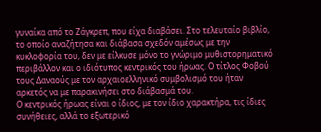γυναίκα από το Ζάγκρεπ, που είχα διαβάσει. Στο τελευταίο βιβλίο, το οποίο αναζήτησα και διάβασα σχεδόν αμέσως με την κυκλοφορία του, δεν με είλκυσε μόνο το γνώριμο μυθιστορηματικό περιβάλλον και ο ιδιότυπος κεντρικός του ήρωας. Ο τίτλος Φοβού τους Δαναούς με τον αρχαιοελληνικό συμβολισμό του ήταν αρκετός να με παρακινήσει στο διάβασμά του.
Ο κεντρικός ήρωας είναι ο ίδιος, με τον ίδιο χαρακτήρα, τις ίδιες συνήθειες, αλλά το εξωτερικό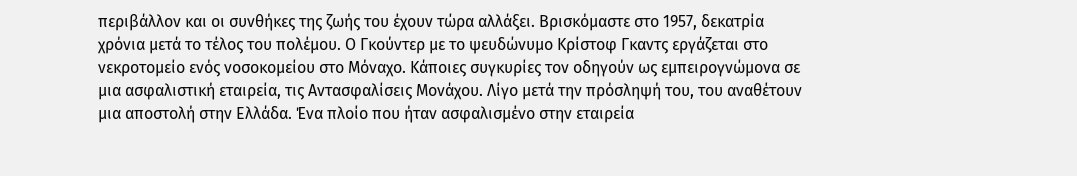περιβάλλον και οι συνθήκες της ζωής του έχουν τώρα αλλάξει. Βρισκόμαστε στο 1957, δεκατρία χρόνια μετά το τέλος του πολέμου. Ο Γκούντερ με το ψευδώνυμο Κρίστοφ Γκαντς εργάζεται στο νεκροτομείο ενός νοσοκομείου στο Μόναχο. Κάποιες συγκυρίες τον οδηγούν ως εμπειρογνώμονα σε μια ασφαλιστική εταιρεία, τις Αντασφαλίσεις Μονάχου. Λίγο μετά την πρόσληψή του, του αναθέτουν μια αποστολή στην Ελλάδα. Ένα πλοίο που ήταν ασφαλισμένο στην εταιρεία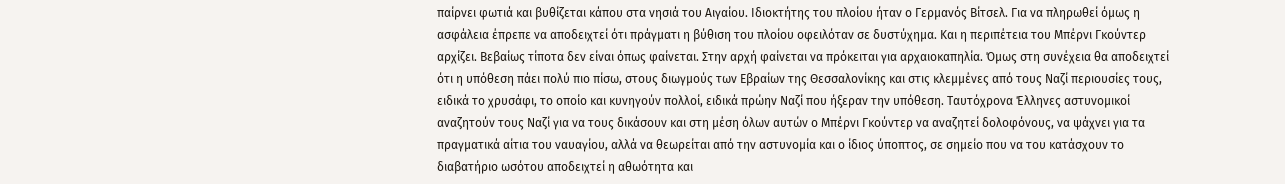παίρνει φωτιά και βυθίζεται κάπου στα νησιά του Αιγαίου. Ιδιοκτήτης του πλοίου ήταν ο Γερμανός Βίτσελ. Για να πληρωθεί όμως η ασφάλεια έπρεπε να αποδειχτεί ότι πράγματι η βύθιση του πλοίου οφειλόταν σε δυστύχημα. Και η περιπέτεια του Μπέρνι Γκούντερ αρχίζει. Βεβαίως τίποτα δεν είναι όπως φαίνεται. Στην αρχή φαίνεται να πρόκειται για αρχαιοκαπηλία. Όμως στη συνέχεια θα αποδειχτεί ότι η υπόθεση πάει πολύ πιο πίσω, στους διωγμούς των Εβραίων της Θεσσαλονίκης και στις κλεμμένες από τους Ναζί περιουσίες τους, ειδικά το χρυσάφι, το οποίο και κυνηγούν πολλοί, ειδικά πρώην Ναζί που ήξεραν την υπόθεση. Ταυτόχρονα Έλληνες αστυνομικοί αναζητούν τους Ναζί για να τους δικάσουν και στη μέση όλων αυτών ο Μπέρνι Γκούντερ να αναζητεί δολοφόνους, να ψάχνει για τα πραγματικά αίτια του ναυαγίου, αλλά να θεωρείται από την αστυνομία και ο ίδιος ύποπτος, σε σημείο που να του κατάσχουν το διαβατήριο ωσότου αποδειχτεί η αθωότητα και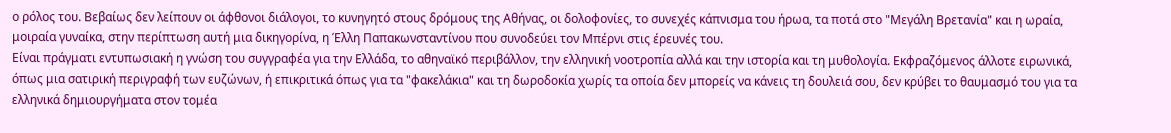ο ρόλος του. Βεβαίως δεν λείπουν οι άφθονοι διάλογοι, το κυνηγητό στους δρόμους της Αθήνας, οι δολοφονίες, το συνεχές κάπνισμα του ήρωα, τα ποτά στο "Μεγάλη Βρετανία" και η ωραία, μοιραία γυναίκα, στην περίπτωση αυτή μια δικηγορίνα, η Έλλη Παπακωνσταντίνου που συνοδεύει τον Μπέρνι στις έρευνές του.
Είναι πράγματι εντυπωσιακή η γνώση του συγγραφέα για την Ελλάδα, το αθηναϊκό περιβάλλον, την ελληνική νοοτροπία αλλά και την ιστορία και τη μυθολογία. Εκφραζόμενος άλλοτε ειρωνικά, όπως μια σατιρική περιγραφή των ευζώνων, ή επικριτικά όπως για τα "φακελάκια" και τη δωροδοκία χωρίς τα οποία δεν μπορείς να κάνεις τη δουλειά σου, δεν κρύβει το θαυμασμό του για τα ελληνικά δημιουργήματα στον τομέα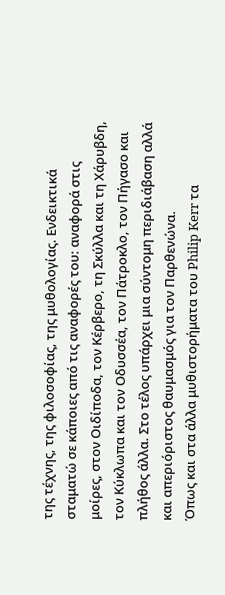της τέχνης, της φιλοσοφίας, της μυθολογίας. Ενδεικτικά σταματώ σε κάποιες από τις αναφορές του: αναφορά στις μοίρες, στον Οιδίποδα, τον Κέρβερο, τη Σκύλλα και τη Χάρυβδη, τον Κύκλωπα και τον Οδυσσέα, τον Πάτροκλο, τον Πήγασο και πλήθος άλλα. Στο τέλος υπάρχει μια σύντομη περιδιάβαση αλλά και απεριόριστος θαυμασμός για τον Παρθενώνα.
Όπως και στα άλλα μυθιστορήματα του Philip Kerr τα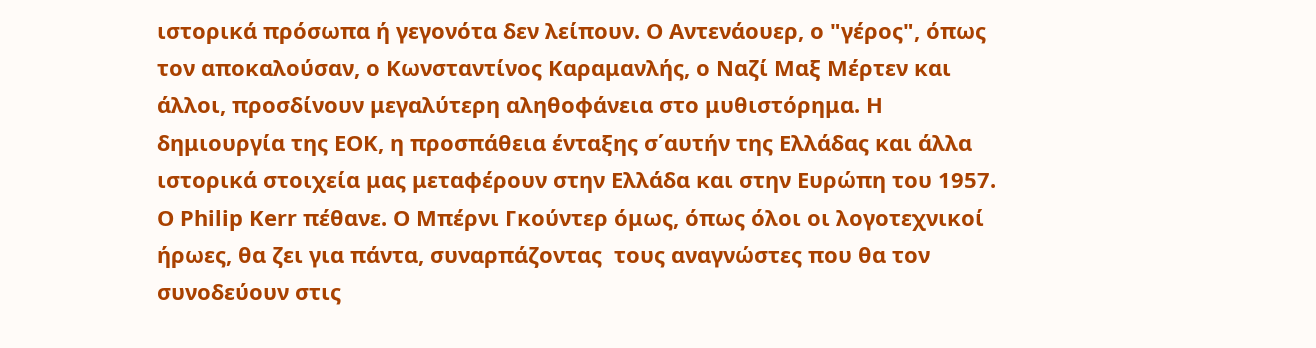ιστορικά πρόσωπα ή γεγονότα δεν λείπουν. Ο Αντενάουερ, ο "γέρος", όπως τον αποκαλούσαν, ο Κωνσταντίνος Καραμανλής, ο Ναζί Μαξ Μέρτεν και άλλοι, προσδίνουν μεγαλύτερη αληθοφάνεια στο μυθιστόρημα. Η δημιουργία της ΕΟΚ, η προσπάθεια ένταξης σ΄αυτήν της Ελλάδας και άλλα ιστορικά στοιχεία μας μεταφέρουν στην Ελλάδα και στην Ευρώπη του 1957.
Ο Philip Kerr πέθανε. Ο Μπέρνι Γκούντερ όμως, όπως όλοι οι λογοτεχνικοί ήρωες, θα ζει για πάντα, συναρπάζοντας  τους αναγνώστες που θα τον συνοδεύουν στις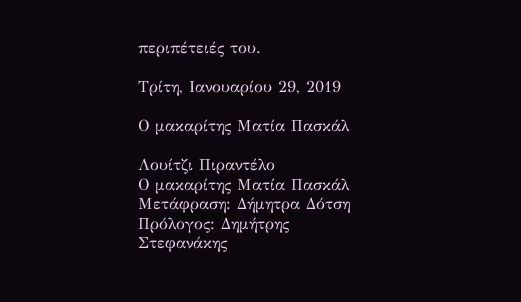περιπέτειές του.

Τρίτη, Ιανουαρίου 29, 2019

Ο μακαρίτης Ματία Πασκάλ

Λουίτζι Πιραντέλο
Ο μακαρίτης Ματία Πασκάλ
Μετάφραση: Δήμητρα Δότση
Πρόλογος: Δημήτρης Στεφανάκης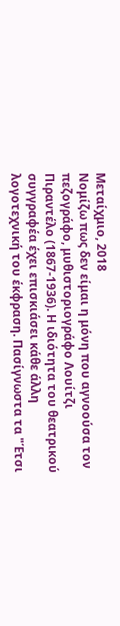Μεταίχμιο, 2018
Νομίζω πως δεν είμαι η μόνη που αγνοούσα τον πεζογράφο, μυθιστοριογράφο Λουίτζι Πιραντέλο (1867-1936). Η ιδιότητα του θεατρικού συγγραφέα έχει επισκιάσει κάθε άλλη λογοτεχνική του έκφραση. Πασίγνωστα τα "Έτσι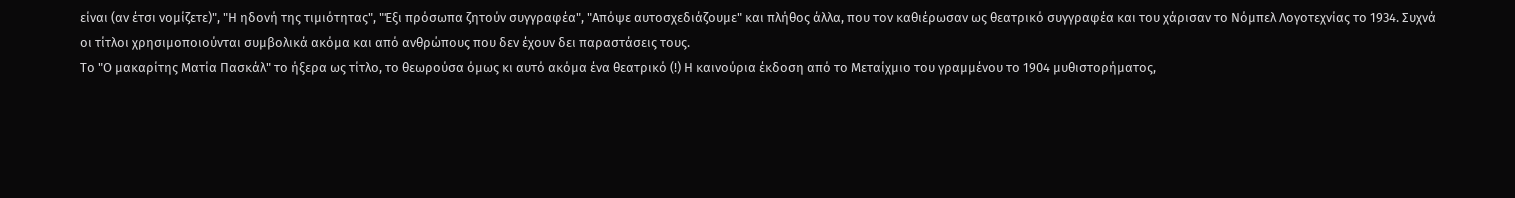είναι (αν έτσι νομίζετε)", "Η ηδονή της τιμιότητας", "Έξι πρόσωπα ζητούν συγγραφέα", "Απόψε αυτοσχεδιάζουμε" και πλήθος άλλα, που τον καθιέρωσαν ως θεατρικό συγγραφέα και του χάρισαν το Νόμπελ Λογοτεχνίας το 1934. Συχνά οι τίτλοι χρησιμοποιούνται συμβολικά ακόμα και από ανθρώπους που δεν έχουν δει παραστάσεις τους.
Το "Ο μακαρίτης Ματία Πασκάλ" το ήξερα ως τίτλο, το θεωρούσα όμως κι αυτό ακόμα ένα θεατρικό (!) Η καινούρια έκδοση από το Μεταίχμιο του γραμμένου το 1904 μυθιστορήματος,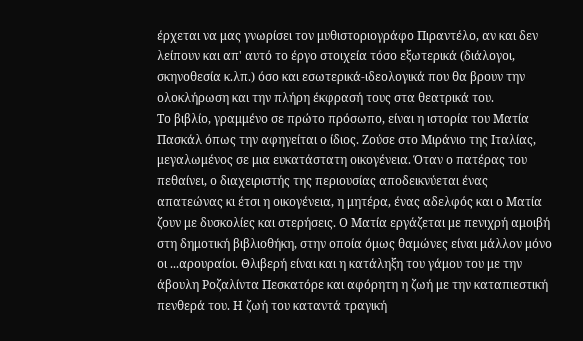έρχεται να μας γνωρίσει τον μυθιστοριογράφο Πιραντέλο, αν και δεν λείπουν και απ' αυτό το έργο στοιχεία τόσο εξωτερικά (διάλογοι, σκηνοθεσία κ.λπ.) όσο και εσωτερικά-ιδεολογικά που θα βρουν την ολοκλήρωση και την πλήρη έκφρασή τους στα θεατρικά του.
Το βιβλίο, γραμμένο σε πρώτο πρόσωπο, είναι η ιστορία του Ματία Πασκάλ όπως την αφηγείται ο ίδιος. Ζούσε στο Μιράνιο της Ιταλίας, μεγαλωμένος σε μια ευκατάστατη οικογένεια. Όταν ο πατέρας του πεθαίνει, ο διαχειριστής της περιουσίας αποδεικνύεται ένας απατεώνας κι έτσι η οικογένεια, η μητέρα, ένας αδελφός και ο Ματία ζουν με δυσκολίες και στερήσεις. Ο Ματία εργάζεται με πενιχρή αμοιβή στη δημοτική βιβλιοθήκη, στην οποία όμως θαμώνες είναι μάλλον μόνο οι ...αρουραίοι. Θλιβερή είναι και η κατάληξη του γάμου του με την άβουλη Ροζαλίντα Πεσκατόρε και αφόρητη η ζωή με την καταπιεστική πενθερά του. Η ζωή του καταντά τραγική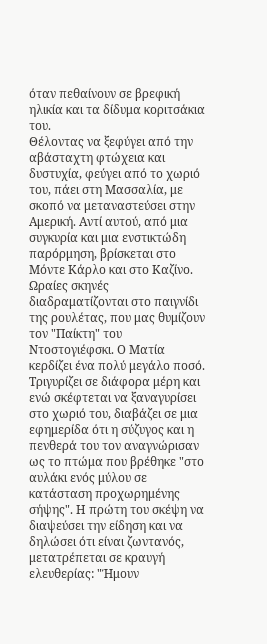όταν πεθαίνουν σε βρεφική ηλικία και τα δίδυμα κοριτσάκια του.
Θέλοντας να ξεφύγει από την αβάσταχτη φτώχεια και δυστυχία, φεύγει από το χωριό του, πάει στη Μασσαλία, με σκοπό να μεταναστεύσει στην Αμερική. Αντί αυτού, από μια συγκυρία και μια ενστικτώδη παρόρμηση, βρίσκεται στο Μόντε Κάρλο και στο Καζίνο. Ωραίες σκηνές διαδραματίζονται στο παιγνίδι της ρουλέτας, που μας θυμίζουν τον "Παίκτη" του Ντοστογιέφσκι. Ο Ματία κερδίζει ένα πολύ μεγάλο ποσό. Τριγυρίζει σε διάφορα μέρη και ενώ σκέφτεται να ξαναγυρίσει στο χωριό του, διαβάζει σε μια εφημερίδα ότι η σύζυγος και η πενθερά του τον αναγνώρισαν ως το πτώμα που βρέθηκε "στο αυλάκι ενός μύλου σε κατάσταση προχωρημένης σήψης". Η πρώτη του σκέψη να διαψεύσει την είδηση και να δηλώσει ότι είναι ζωντανός, μετατρέπεται σε κραυγή ελευθερίας: "Ήμουν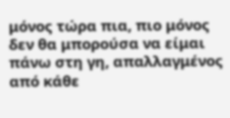μόνος τώρα πια, πιο μόνος δεν θα μπορούσα να είμαι πάνω στη γη, απαλλαγμένος από κάθε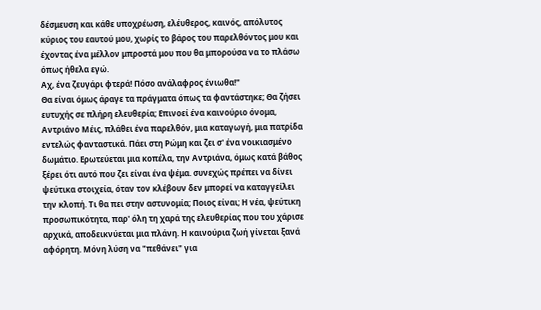δέσμευση και κάθε υποχρέωση, ελέυθερος, καινός, απόλυτος κύριος του εαυτού μου, χωρίς το βάρος του παρελθόντος μου και έχοντας ένα μέλλον μπροστά μου που θα μπορούσα να το πλάσω όπως ήθελα εγώ.
Αχ, ένα ζευγάρι φτερά! Πόσο ανάλαφρος ένιωθα!"
Θα είναι όμως άραγε τα πράγματα όπως τα φαντάστηκε; Θα ζήσει ευτυχής σε πλήρη ελευθερία; Επινοεί ένα καινούριο όνομα, Αντριάνο Μέις, πλάθει ένα παρελθόν, μια καταγωγή, μια πατρίδα εντελώς φανταστικά. Πάει στη Ρώμη και ζει σ' ένα νοικιασμένο δωμάτιο. Ερωτεύεται μια κοπέλα, την Αντριάνα, όμως κατά βάθος ξέρει ότι αυτό που ζει είναι ένα ψέμα. συνεχώς πρέπει να δίνει ψεύτικα στοιχεία, όταν τον κλέβουν δεν μπορεί να καταγγείλει την κλοπή. Τι θα πει στην αστυνομία; Ποιος είναι; Η νέα, ψεύτικη προσωπικότητα, παρ' όλη τη χαρά της ελευθερίας που του χάρισε αρχικά, αποδεικνύεται μια πλάνη. Η καινούρια ζωή γίνεται ξανά αφόρητη. Μόνη λύση να "πεθάνει" για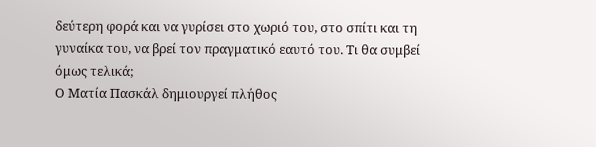δεύτερη φορά και να γυρίσει στο χωριό του, στο σπίτι και τη γυναίκα του, να βρεί τον πραγματικό εαυτό του. Τι θα συμβεί όμως τελικά;
Ο Ματία Πασκάλ δημιουργεί πλήθος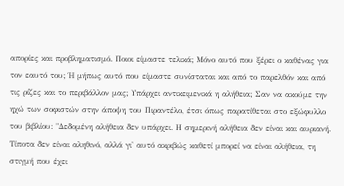απορίες και προβληματισμό. Ποιοι είμαστε τελικά; Μόνο αυτό που ξέρει ο καθένας για τον εαυτό του; Ή μήπως αυτό που είμαστε συνίσταται και από το παρελθόν και από τις ρίζες και το περιβάλλον μας; Υπάρχει αντικειμενικά η αλήθεια; Σαν να ακούμε την ηχώ των σοφιστών στην άποψη του Πιραντέλο, έτσι όπως παρατίθεται στο εξώφυλλο του βιβλίου: "Δεδομένη αλήθεια δεν υπάρχει. Η σημερινή αλήθεια δεν είναι και αυριανή. Τίποτα δεν είναι αληθινό, αλλά γι' αυτό ακριβώς καθετί μπορεί να είναι αλήθεια, τη στιγμή που έχει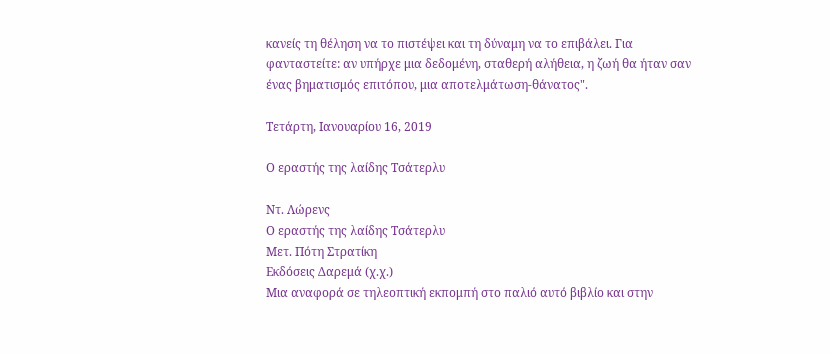κανείς τη θέληση να το πιστέψει και τη δύναμη να το επιβάλει. Για φανταστείτε: αν υπήρχε μια δεδομένη, σταθερή αλήθεια, η ζωή θα ήταν σαν ένας βηματισμός επιτόπου, μια αποτελμάτωση-θάνατος".

Τετάρτη, Ιανουαρίου 16, 2019

Ο εραστής της λαίδης Τσάτερλυ

Ντ. Λώρενς
Ο εραστής της λαίδης Τσάτερλυ
Μετ. Πότη Στρατίκη
Εκδόσεις Δαρεμά (χ.χ.)
Μια αναφορά σε τηλεοπτική εκπομπή στο παλιό αυτό βιβλίο και στην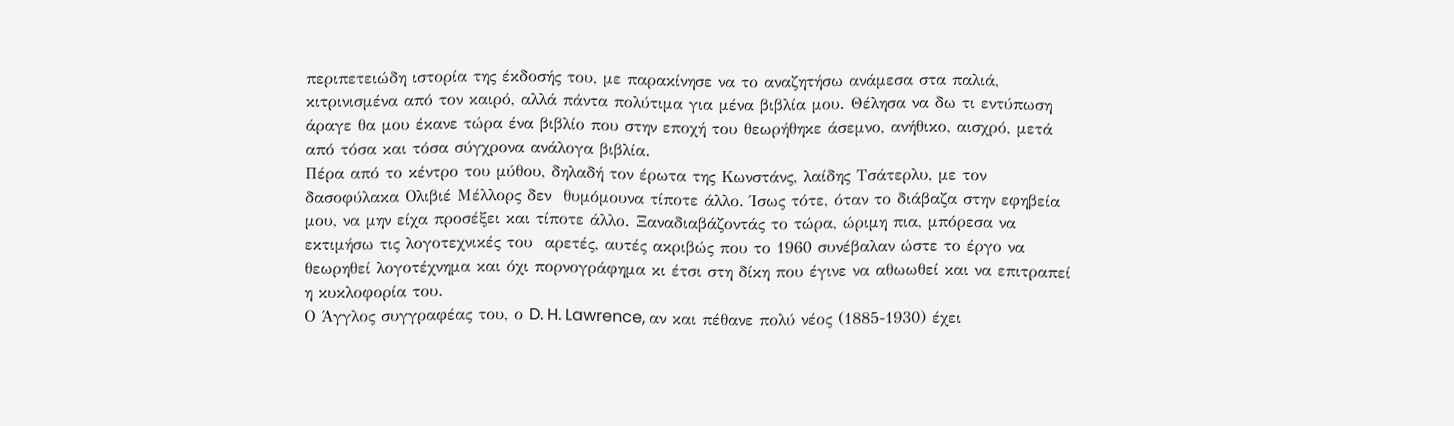περιπετειώδη ιστορία της έκδοσής του, με παρακίνησε να το αναζητήσω ανάμεσα στα παλιά, κιτρινισμένα από τον καιρό, αλλά πάντα πολύτιμα για μένα βιβλία μου. Θέλησα να δω τι εντύπωση άραγε θα μου έκανε τώρα ένα βιβλίο που στην εποχή του θεωρήθηκε άσεμνο, ανήθικο, αισχρό, μετά από τόσα και τόσα σύγχρονα ανάλογα βιβλία.
Πέρα από το κέντρο του μύθου, δηλαδή τον έρωτα της Κωνστάνς, λαίδης Τσάτερλυ, με τον δασοφύλακα Ολιβιέ Μέλλορς δεν  θυμόμουνα τίποτε άλλο. Ίσως τότε, όταν το διάβαζα στην εφηβεία μου, να μην είχα προσέξει και τίποτε άλλο. Ξαναδιαβάζοντάς το τώρα, ώριμη πια, μπόρεσα να εκτιμήσω τις λογοτεχνικές του  αρετές, αυτές ακριβώς που το 1960 συνέβαλαν ώστε το έργο να θεωρηθεί λογοτέχνημα και όχι πορνογράφημα κι έτσι στη δίκη που έγινε να αθωωθεί και να επιτραπεί η κυκλοφορία του.
Ο Άγγλος συγγραφέας του, ο D. H. Lawrence, αν και πέθανε πολύ νέος (1885-1930) έχει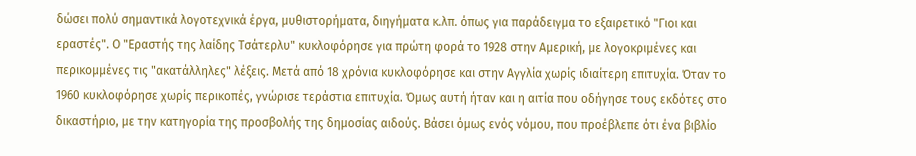δώσει πολύ σημαντικά λογοτεχνικά έργα, μυθιστορήματα, διηγήματα κ.λπ. όπως για παράδειγμα το εξαιρετικό "Γιοι και εραστές". Ο "Εραστής της λαίδης Τσάτερλυ" κυκλοφόρησε για πρώτη φορά το 1928 στην Αμερική, με λογοκριμένες και περικομμένες τις "ακατάλληλες" λέξεις. Μετά από 18 χρόνια κυκλοφόρησε και στην Αγγλία χωρίς ιδιαίτερη επιτυχία. Όταν το 1960 κυκλοφόρησε χωρίς περικοπές, γνώρισε τεράστια επιτυχία. Όμως αυτή ήταν και η αιτία που οδήγησε τους εκδότες στο δικαστήριο, με την κατηγορία της προσβολής της δημοσίας αιδούς. Βάσει όμως ενός νόμου, που προέβλεπε ότι ένα βιβλίο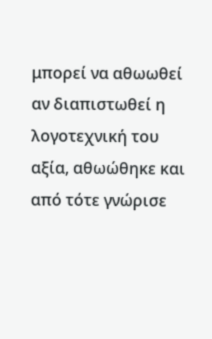μπορεί να αθωωθεί αν διαπιστωθεί η λογοτεχνική του αξία, αθωώθηκε και από τότε γνώρισε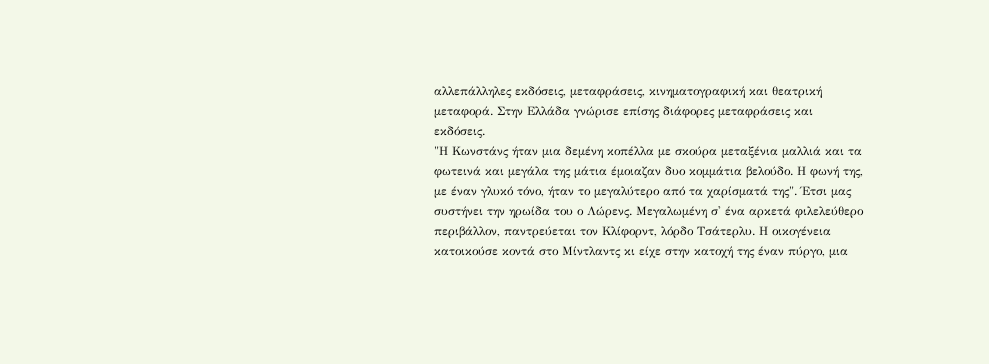αλλεπάλληλες εκδόσεις, μεταφράσεις, κινηματογραφική και θεατρική μεταφορά. Στην Ελλάδα γνώρισε επίσης διάφορες μεταφράσεις και εκδόσεις.
"Η Κωνστάνς ήταν μια δεμένη κοπέλλα με σκούρα μεταξένια μαλλιά και τα φωτεινά και μεγάλα της μάτια έμοιαζαν δυο κομμάτια βελούδο. Η φωνή της, με έναν γλυκό τόνο, ήταν το μεγαλύτερο από τα χαρίσματά της". Έτσι μας συστήνει την ηρωίδα του ο Λώρενς. Μεγαλωμένη σ' ένα αρκετά φιλελεύθερο περιβάλλον, παντρεύεται τον Κλίφορντ, λόρδο Τσάτερλυ. Η οικογένεια κατοικούσε κοντά στο Μίντλαντς κι είχε στην κατοχή της έναν πύργο, μια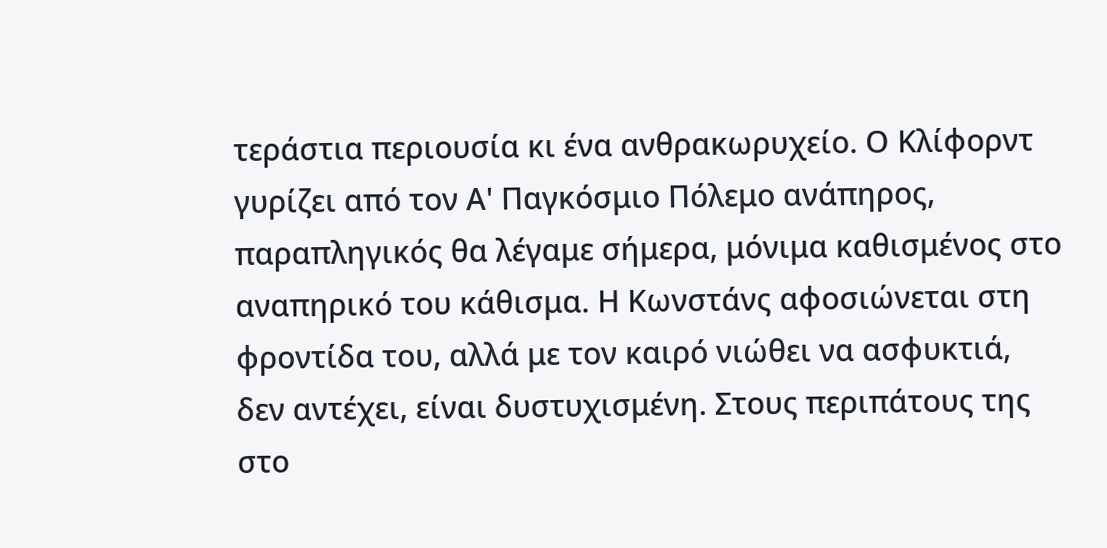τεράστια περιουσία κι ένα ανθρακωρυχείο. Ο Κλίφορντ γυρίζει από τον Α' Παγκόσμιο Πόλεμο ανάπηρος, παραπληγικός θα λέγαμε σήμερα, μόνιμα καθισμένος στο αναπηρικό του κάθισμα. Η Κωνστάνς αφοσιώνεται στη φροντίδα του, αλλά με τον καιρό νιώθει να ασφυκτιά, δεν αντέχει, είναι δυστυχισμένη. Στους περιπάτους της στο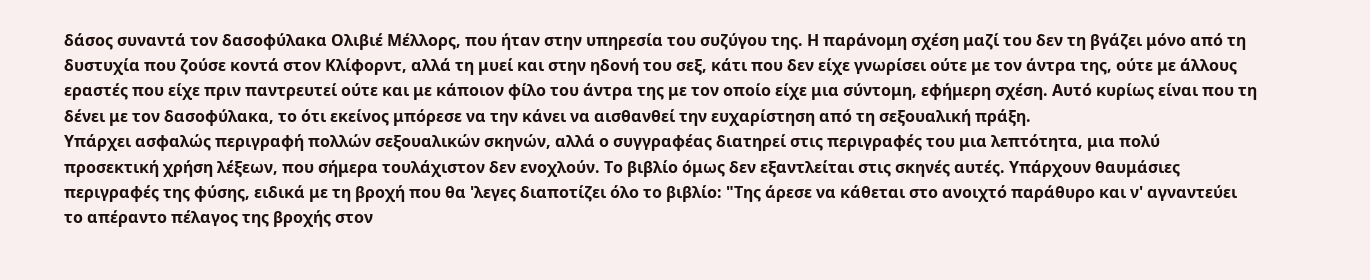δάσος συναντά τον δασοφύλακα Ολιβιέ Μέλλορς, που ήταν στην υπηρεσία του συζύγου της. Η παράνομη σχέση μαζί του δεν τη βγάζει μόνο από τη δυστυχία που ζούσε κοντά στον Κλίφορντ, αλλά τη μυεί και στην ηδονή του σεξ, κάτι που δεν είχε γνωρίσει ούτε με τον άντρα της, ούτε με άλλους εραστές που είχε πριν παντρευτεί ούτε και με κάποιον φίλο του άντρα της με τον οποίο είχε μια σύντομη, εφήμερη σχέση. Αυτό κυρίως είναι που τη δένει με τον δασοφύλακα, το ότι εκείνος μπόρεσε να την κάνει να αισθανθεί την ευχαρίστηση από τη σεξουαλική πράξη.
Υπάρχει ασφαλώς περιγραφή πολλών σεξουαλικών σκηνών, αλλά ο συγγραφέας διατηρεί στις περιγραφές του μια λεπτότητα, μια πολύ προσεκτική χρήση λέξεων, που σήμερα τουλάχιστον δεν ενοχλούν. Το βιβλίο όμως δεν εξαντλείται στις σκηνές αυτές. Υπάρχουν θαυμάσιες περιγραφές της φύσης, ειδικά με τη βροχή που θα 'λεγες διαποτίζει όλο το βιβλίο: "Της άρεσε να κάθεται στο ανοιχτό παράθυρο και ν' αγναντεύει το απέραντο πέλαγος της βροχής στον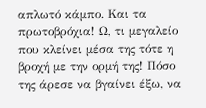απλωτό κάμπο. Και τα πρωτοβρόχια! Ω, τι μεγαλείο που κλείνει μέσα της τότε η βροχή με την ορμή της! Πόσο της άρεσε να βγαίνει έξω, να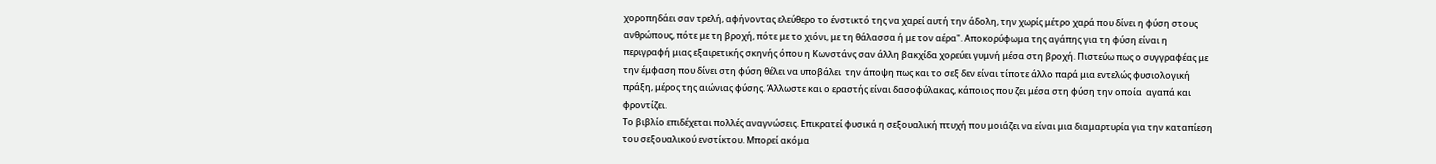χοροπηδάει σαν τρελή, αφήνοντας ελεύθερο το ένστικτό της να χαρεί αυτή την άδολη, την χωρίς μέτρο χαρά που δίνει η φύση στους ανθρώπους, πότε με τη βροχή, πότε με το χιόνι, με τη θάλασσα ή με τον αέρα". Αποκορύφωμα της αγάπης για τη φύση είναι η περιγραφή μιας εξαιρετικής σκηνής όπου η Κωνστάνς σαν άλλη βακχίδα χορεύει γυμνή μέσα στη βροχή. Πιστεύω πως ο συγγραφέας με την έμφαση που δίνει στη φύση θέλει να υποβάλει  την άποψη πως και το σεξ δεν είναι τίποτε άλλο παρά μια εντελώς φυσιολογική πράξη, μέρος της αιώνιας φύσης. Άλλωστε και ο εραστής είναι δασοφύλακας, κάποιος που ζει μέσα στη φύση την οποία  αγαπά και φροντίζει.
Το βιβλίο επιδέχεται πολλές αναγνώσεις. Επικρατεί φυσικά η σεξουαλική πτυχή που μοιάζει να είναι μια διαμαρτυρία για την καταπίεση του σεξουαλικού ενστίκτου. Μπορεί ακόμα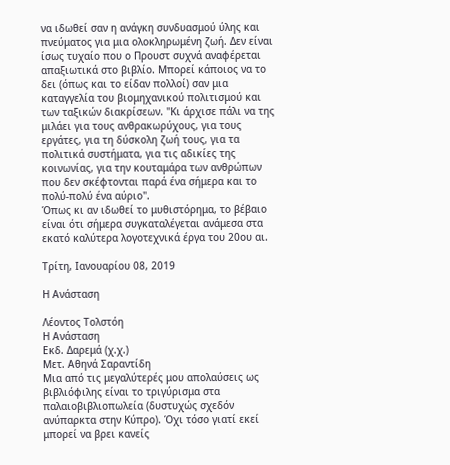να ιδωθεί σαν η ανάγκη συνδυασμού ύλης και πνεύματος για μια ολοκληρωμένη ζωή. Δεν είναι ίσως τυχαίο που ο Προυστ συχνά αναφέρεται απαξιωτικά στο βιβλίο. Μπορεί κάποιος να το δει (όπως και το είδαν πολλοί) σαν μια καταγγελία του βιομηχανικού πολιτισμού και των ταξικών διακρίσεων. "Κι άρχισε πάλι να της μιλάει για τους ανθρακωρύχους, για τους εργάτες, για τη δύσκολη ζωή τους, για τα πολιτικά συστήματα, για τις αδικίες της κοινωνίας, για την κουταμάρα των ανθρώπων που δεν σκέφτονται παρά ένα σήμερα και το πολύ-πολύ ένα αύριο".
Όπως κι αν ιδωθεί το μυθιστόρημα, το βέβαιο είναι ότι σήμερα συγκαταλέγεται ανάμεσα στα  εκατό καλύτερα λογοτεχνικά έργα του 20ου αι.

Τρίτη, Ιανουαρίου 08, 2019

Η Ανάσταση

Λέοντος Τολστόη
Η Ανάσταση
Εκδ. Δαρεμά (χ.χ.)
Μετ. Αθηνά Σαραντίδη
Μια από τις μεγαλύτερές μου απολαύσεις ως βιβλιόφιλης είναι το τριγύρισμα στα παλαιοβιβλιοπωλεία (δυστυχώς σχεδόν ανύπαρκτα στην Κύπρο). Όχι τόσο γιατί εκεί μπορεί να βρει κανείς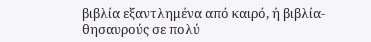βιβλία εξαντλημένα από καιρό, ή βιβλία-θησαυρούς σε πολύ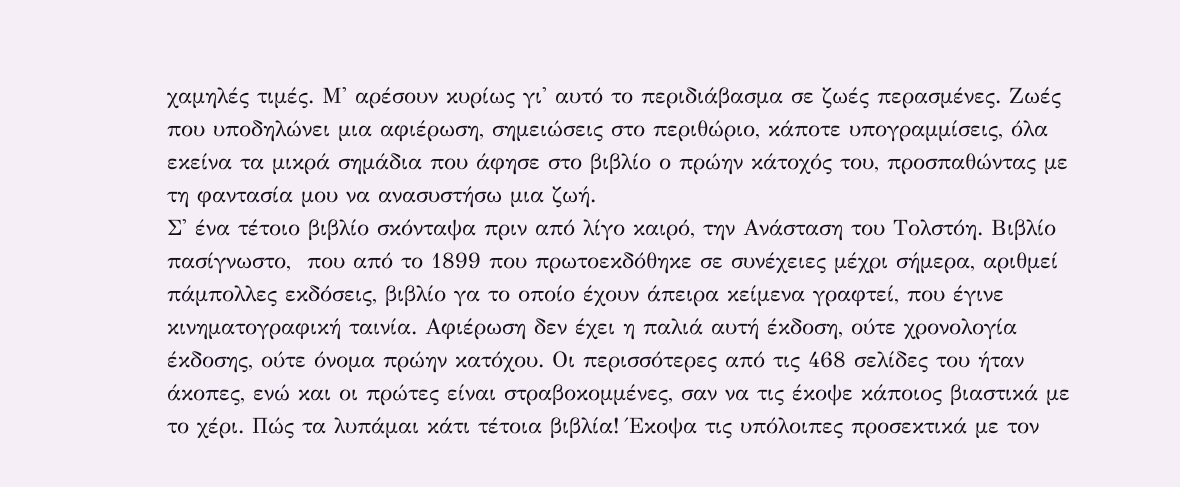χαμηλές τιμές. Μ' αρέσουν κυρίως γι' αυτό το περιδιάβασμα σε ζωές περασμένες. Ζωές που υποδηλώνει μια αφιέρωση, σημειώσεις στο περιθώριο, κάποτε υπογραμμίσεις, όλα εκείνα τα μικρά σημάδια που άφησε στο βιβλίο ο πρώην κάτοχός του, προσπαθώντας με τη φαντασία μου να ανασυστήσω μια ζωή.
Σ' ένα τέτοιο βιβλίο σκόνταψα πριν από λίγο καιρό, την Ανάσταση του Τολστόη. Βιβλίο πασίγνωστο,  που από το 1899 που πρωτοεκδόθηκε σε συνέχειες μέχρι σήμερα, αριθμεί  πάμπολλες εκδόσεις, βιβλίο γα το οποίο έχουν άπειρα κείμενα γραφτεί, που έγινε κινηματογραφική ταινία. Αφιέρωση δεν έχει η παλιά αυτή έκδοση, ούτε χρονολογία έκδοσης, ούτε όνομα πρώην κατόχου. Οι περισσότερες από τις 468 σελίδες του ήταν άκοπες, ενώ και οι πρώτες είναι στραβοκομμένες, σαν να τις έκοψε κάποιος βιαστικά με το χέρι. Πώς τα λυπάμαι κάτι τέτοια βιβλία! Έκοψα τις υπόλοιπες προσεκτικά με τον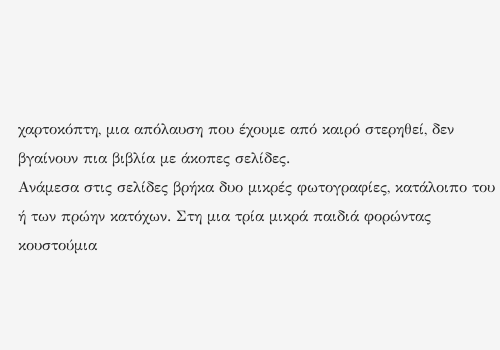χαρτοκόπτη, μια απόλαυση που έχουμε από καιρό στερηθεί, δεν βγαίνουν πια βιβλία με άκοπες σελίδες.
Ανάμεσα στις σελίδες βρήκα δυο μικρές φωτογραφίες, κατάλοιπο του ή των πρώην κατόχων. Στη μια τρία μικρά παιδιά φορώντας κουστούμια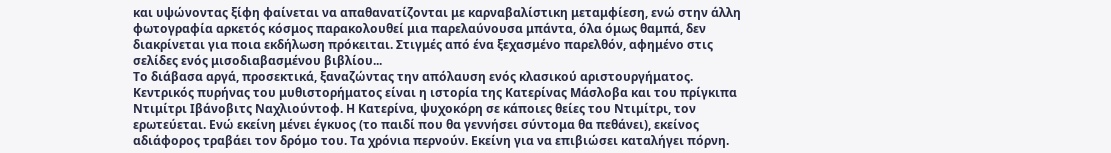και υψώνοντας ξίφη φαίνεται να απαθανατίζονται με καρναβαλίστικη μεταμφίεση, ενώ στην άλλη φωτογραφία αρκετός κόσμος παρακολουθεί μια παρελαύνουσα μπάντα, όλα όμως θαμπά, δεν διακρίνεται για ποια εκδήλωση πρόκειται. Στιγμές από ένα ξεχασμένο παρελθόν, αφημένο στις σελίδες ενός μισοδιαβασμένου βιβλίου...
Το διάβασα αργά, προσεκτικά, ξαναζώντας την απόλαυση ενός κλασικού αριστουργήματος. Κεντρικός πυρήνας του μυθιστορήματος είναι η ιστορία της Κατερίνας Μάσλοβα και του πρίγκιπα Ντιμίτρι Ιβάνοβιτς Ναχλιούντοφ. Η Κατερίνα, ψυχοκόρη σε κάποιες θείες του Ντιμίτρι, τον ερωτεύεται. Ενώ εκείνη μένει έγκυος (το παιδί που θα γεννήσει σύντομα θα πεθάνει), εκείνος αδιάφορος τραβάει τον δρόμο του. Τα χρόνια περνούν. Εκείνη για να επιβιώσει καταλήγει πόρνη.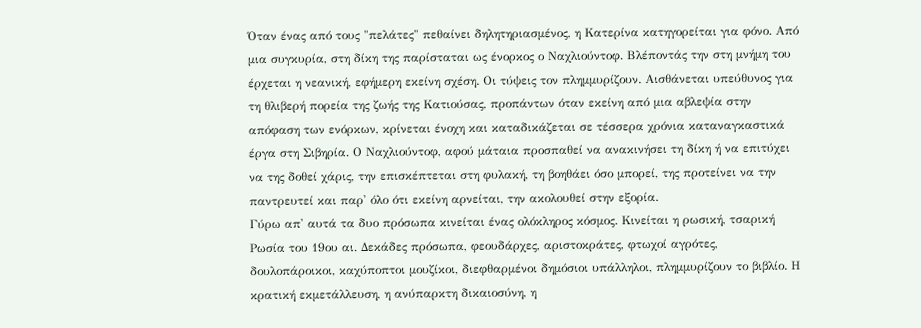Όταν ένας από τους "πελάτες" πεθαίνει δηλητηριασμένος, η Κατερίνα κατηγορείται για φόνο. Από μια συγκυρία, στη δίκη της παρίσταται ως ένορκος ο Ναχλιούντοφ. Βλέποντάς την στη μνήμη του έρχεται η νεανική, εφήμερη εκείνη σχέση. Οι τύψεις τον πλημμυρίζουν. Αισθάνεται υπεύθυνος για τη θλιβερή πορεία της ζωής της Κατιούσας, προπάντων όταν εκείνη από μια αβλεψία στην απόφαση των ενόρκων, κρίνεται ένοχη και καταδικάζεται σε τέσσερα χρόνια καταναγκαστικά έργα στη Σιβηρία. Ο Ναχλιούντοφ, αφού μάταια προσπαθεί να ανακινήσει τη δίκη ή να επιτύχει να της δοθεί χάρις, την επισκέπτεται στη φυλακή, τη βοηθάει όσο μπορεί, της προτείνει να την παντρευτεί και παρ' όλο ότι εκείνη αρνείται, την ακολουθεί στην εξορία.
Γύρω απ' αυτά τα δυο πρόσωπα κινείται ένας ολόκληρος κόσμος. Κινείται η ρωσική, τσαρική Ρωσία του 19ου αι. Δεκάδες πρόσωπα, φεουδάρχες, αριστοκράτες, φτωχοί αγρότες, δουλοπάροικοι, καχύποπτοι μουζίκοι, διεφθαρμένοι δημόσιοι υπάλληλοι, πλημμυρίζουν το βιβλίο. Η κρατική εκμετάλλευση, η ανύπαρκτη δικαιοσύνη, η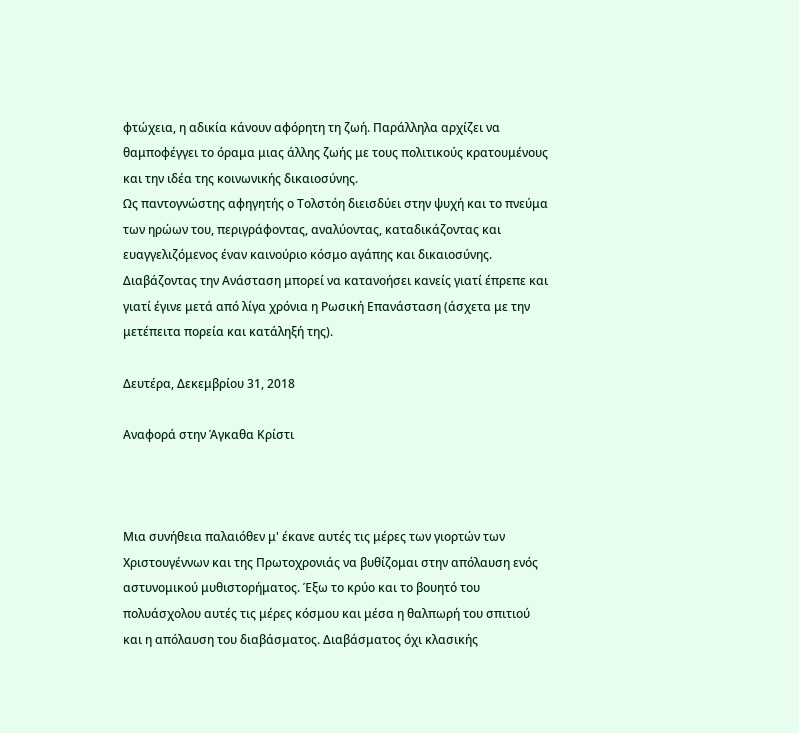φτώχεια, η αδικία κάνουν αφόρητη τη ζωή. Παράλληλα αρχίζει να θαμποφέγγει το όραμα μιας άλλης ζωής με τους πολιτικούς κρατουμένους και την ιδέα της κοινωνικής δικαιοσύνης.
Ως παντογνώστης αφηγητής ο Τολστόη διεισδύει στην ψυχή και το πνεύμα των ηρώων του, περιγράφοντας, αναλύοντας, καταδικάζοντας και ευαγγελιζόμενος έναν καινούριο κόσμο αγάπης και δικαιοσύνης. Διαβάζοντας την Ανάσταση μπορεί να κατανοήσει κανείς γιατί έπρεπε και γιατί έγινε μετά από λίγα χρόνια η Ρωσική Επανάσταση (άσχετα με την μετέπειτα πορεία και κατάληξή της).

Δευτέρα, Δεκεμβρίου 31, 2018

Αναφορά στην Άγκαθα Κρίστι



Μια συνήθεια παλαιόθεν μ' έκανε αυτές τις μέρες των γιορτών των Χριστουγέννων και της Πρωτοχρονιάς να βυθίζομαι στην απόλαυση ενός αστυνομικού μυθιστορήματος. Έξω το κρύο και το βουητό του πολυάσχολου αυτές τις μέρες κόσμου και μέσα η θαλπωρή του σπιτιού και η απόλαυση του διαβάσματος. Διαβάσματος όχι κλασικής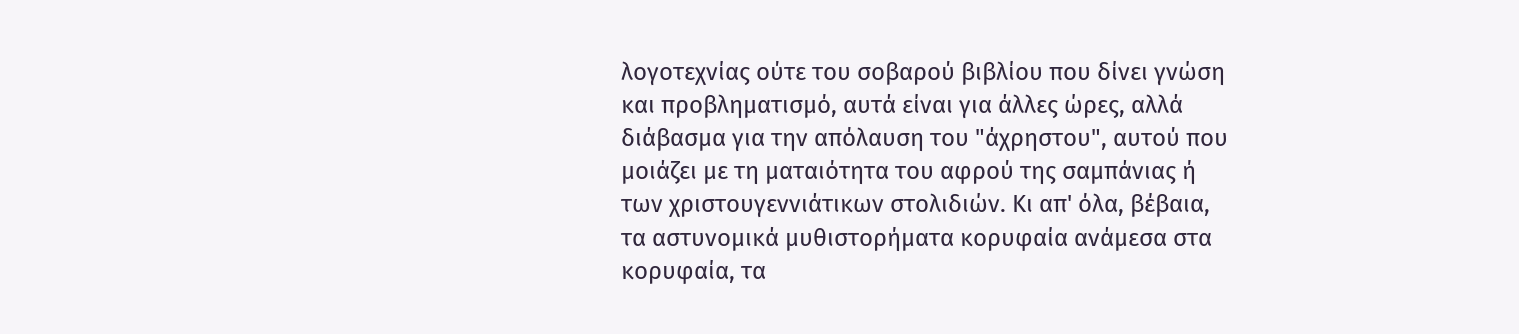λογοτεχνίας ούτε του σοβαρού βιβλίου που δίνει γνώση και προβληματισμό, αυτά είναι για άλλες ώρες, αλλά διάβασμα για την απόλαυση του "άχρηστου", αυτού που μοιάζει με τη ματαιότητα του αφρού της σαμπάνιας ή των χριστουγεννιάτικων στολιδιών. Κι απ' όλα, βέβαια, τα αστυνομικά μυθιστορήματα κορυφαία ανάμεσα στα κορυφαία, τα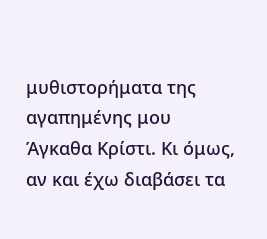μυθιστορήματα της αγαπημένης μου Άγκαθα Κρίστι. Κι όμως, αν και έχω διαβάσει τα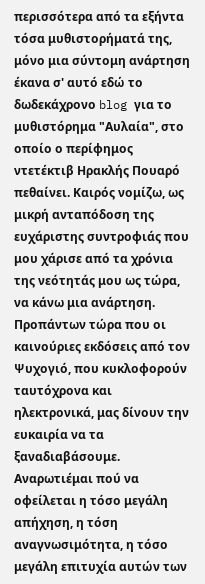περισσότερα από τα εξήντα τόσα μυθιστορήματά της, μόνο μια σύντομη ανάρτηση έκανα σ' αυτό εδώ το δωδεκάχρονο blog για το μυθιστόρημα "Αυλαία", στο οποίο ο περίφημος ντετέκτιβ Ηρακλής Πουαρό πεθαίνει. Καιρός νομίζω, ως μικρή ανταπόδοση της ευχάριστης συντροφιάς που μου χάρισε από τα χρόνια της νεότητάς μου ως τώρα, να κάνω μια ανάρτηση. Προπάντων τώρα που οι καινούριες εκδόσεις από τον Ψυχογιό, που κυκλοφορούν ταυτόχρονα και ηλεκτρονικά, μας δίνουν την ευκαιρία να τα ξαναδιαβάσουμε.
Αναρωτιέμαι πού να οφείλεται η τόσο μεγάλη απήχηση, η τόση αναγνωσιμότητα, η τόσο μεγάλη επιτυχία αυτών των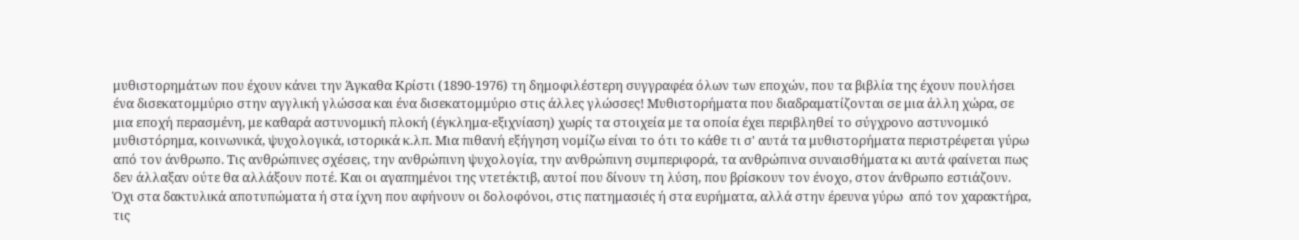μυθιστορημάτων που έχουν κάνει την Άγκαθα Κρίστι (1890-1976) τη δημοφιλέστερη συγγραφέα όλων των εποχών, που τα βιβλία της έχουν πουλήσει ένα δισεκατομμύριο στην αγγλική γλώσσα και ένα δισεκατομμύριο στις άλλες γλώσσες! Μυθιστορήματα που διαδραματίζονται σε μια άλλη χώρα, σε μια εποχή περασμένη, με καθαρά αστυνομική πλοκή (έγκλημα-εξιχνίαση) χωρίς τα στοιχεία με τα οποία έχει περιβληθεί το σύγχρονο αστυνομικό μυθιστόρημα, κοινωνικά, ψυχολογικά, ιστορικά κ.λπ. Μια πιθανή εξήγηση νομίζω είναι το ότι το κάθε τι σ' αυτά τα μυθιστορήματα περιστρέφεται γύρω από τον άνθρωπο. Τις ανθρώπινες σχέσεις, την ανθρώπινη ψυχολογία, την ανθρώπινη συμπεριφορά, τα ανθρώπινα συναισθήματα κι αυτά φαίνεται πως δεν άλλαξαν ούτε θα αλλάξουν ποτέ. Και οι αγαπημένοι της ντετέκτιβ, αυτοί που δίνουν τη λύση, που βρίσκουν τον ένοχο, στον άνθρωπο εστιάζουν. Όχι στα δακτυλικά αποτυπώματα ή στα ίχνη που αφήνουν οι δολοφόνοι, στις πατημασιές ή στα ευρήματα, αλλά στην έρευνα γύρω  από τον χαρακτήρα, τις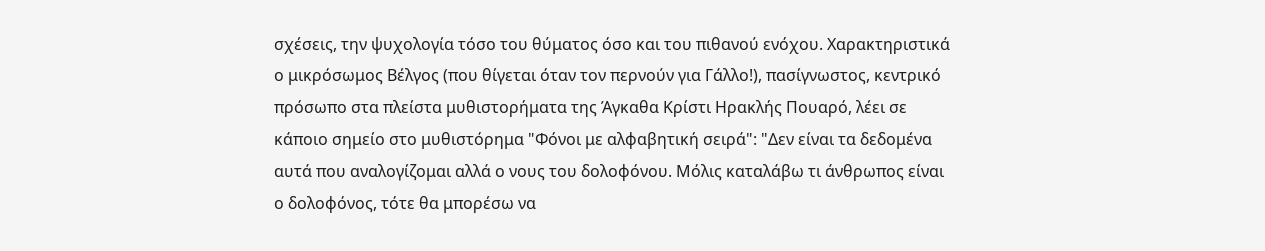σχέσεις, την ψυχολογία τόσο του θύματος όσο και του πιθανού ενόχου. Χαρακτηριστικά ο μικρόσωμος Βέλγος (που θίγεται όταν τον περνούν για Γάλλο!), πασίγνωστος, κεντρικό πρόσωπο στα πλείστα μυθιστορήματα της Άγκαθα Κρίστι Ηρακλής Πουαρό, λέει σε κάποιο σημείο στο μυθιστόρημα "Φόνοι με αλφαβητική σειρά": "Δεν είναι τα δεδομένα αυτά που αναλογίζομαι αλλά ο νους του δολοφόνου. Μόλις καταλάβω τι άνθρωπος είναι ο δολοφόνος, τότε θα μπορέσω να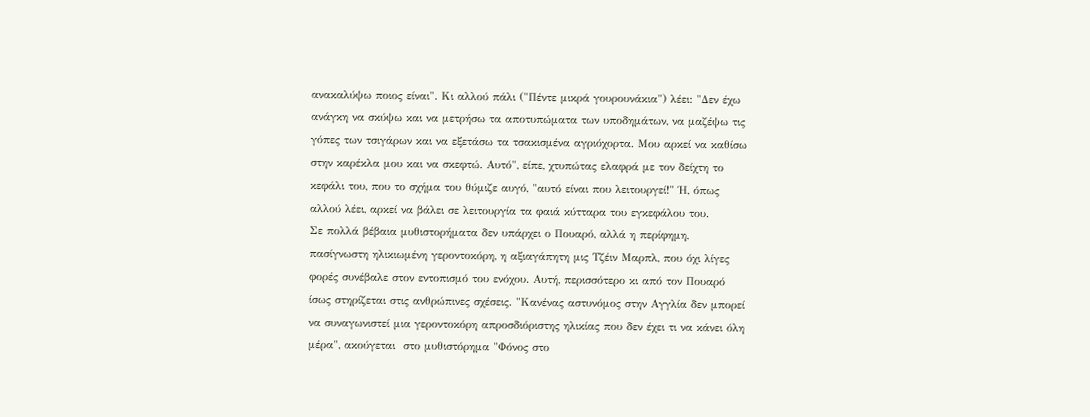ανακαλύψω ποιος είναι". Κι αλλού πάλι ("Πέντε μικρά γουρουνάκια") λέει: "Δεν έχω ανάγκη να σκύψω και να μετρήσω τα αποτυπώματα των υποδημάτων, να μαζέψω τις γόπες των τσιγάρων και να εξετάσω τα τσακισμένα αγριόχορτα. Μου αρκεί να καθίσω στην καρέκλα μου και να σκεφτώ. Αυτό", είπε, χτυπώτας ελαφρά με τον δείχτη το κεφάλι του, που το σχήμα του θύμιζε αυγό, "αυτό είναι που λειτουργεί!" Ή, όπως αλλού λέει, αρκεί να βάλει σε λειτουργία τα φαιά κύτταρα του εγκεφάλου του.
Σε πολλά βέβαια μυθιστορήματα δεν υπάρχει ο Πουαρό, αλλά η περίφημη, πασίγνωστη ηλικιωμένη γεροντοκόρη, η αξιαγάπητη μις Τζέιν Μαρπλ, που όχι λίγες φορές συνέβαλε στον εντοπισμό του ενόχου. Αυτή, περισσότερο κι από τον Πουαρό ίσως στηρίζεται στις ανθρώπινες σχέσεις. "Κανένας αστυνόμος στην Αγγλία δεν μπορεί να συναγωνιστεί μια γεροντοκόρη απροσδιόριστης ηλικίας που δεν έχει τι να κάνει όλη μέρα", ακούγεται  στο μυθιστόρημα "Φόνος στο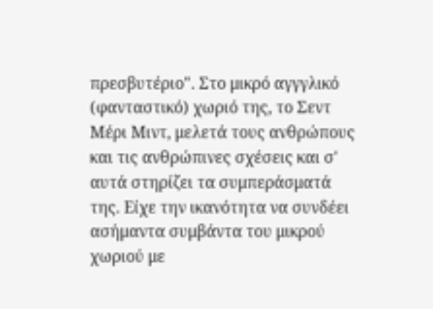πρεσβυτέριο". Στο μικρό αγγγλικό (φανταστικό) χωριό της, το Σεντ Μέρι Μιντ, μελετά τους ανθρώπους και τις ανθρώπινες σχέσεις και σ' αυτά στηρίζει τα συμπεράσματά της. Είχε την ικανότητα να συνδέει ασήμαντα συμβάντα του μικρού χωριού με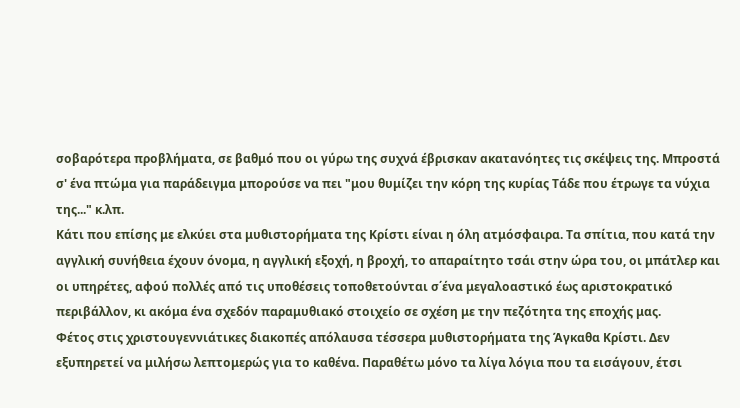σοβαρότερα προβλήματα, σε βαθμό που οι γύρω της συχνά έβρισκαν ακατανόητες τις σκέψεις της. Μπροστά σ' ένα πτώμα για παράδειγμα μπορούσε να πει "μου θυμίζει την κόρη της κυρίας Τάδε που έτρωγε τα νύχια της..." κ.λπ.
Κάτι που επίσης με ελκύει στα μυθιστορήματα της Κρίστι είναι η όλη ατμόσφαιρα. Τα σπίτια, που κατά την αγγλική συνήθεια έχουν όνομα, η αγγλική εξοχή, η βροχή, το απαραίτητο τσάι στην ώρα του, οι μπάτλερ και οι υπηρέτες, αφού πολλές από τις υποθέσεις τοποθετούνται σ΄ένα μεγαλοαστικό έως αριστοκρατικό περιβάλλον, κι ακόμα ένα σχεδόν παραμυθιακό στοιχείο σε σχέση με την πεζότητα της εποχής μας.
Φέτος στις χριστουγεννιάτικες διακοπές απόλαυσα τέσσερα μυθιστορήματα της Άγκαθα Κρίστι. Δεν εξυπηρετεί να μιλήσω λεπτομερώς για το καθένα. Παραθέτω μόνο τα λίγα λόγια που τα εισάγουν, έτσι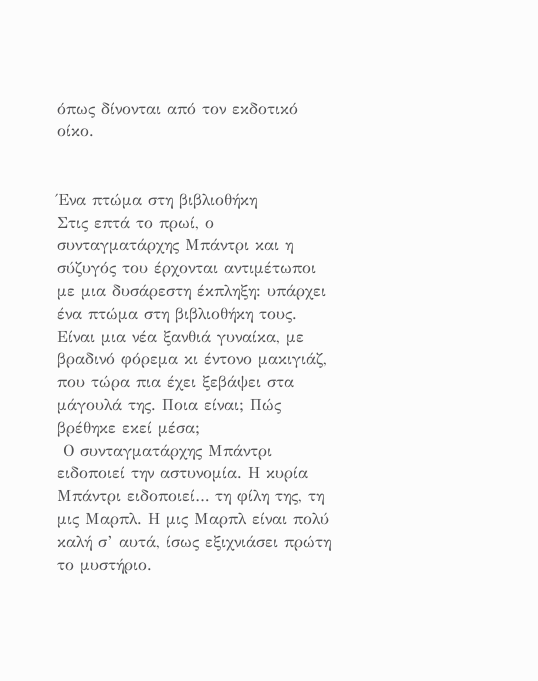όπως δίνονται από τον εκδοτικό οίκο.


Ένα πτώμα στη βιβλιοθήκη
Στις επτά το πρωί, ο συνταγματάρχης Μπάντρι και η σύζυγός του έρχονται αντιμέτωποι με μια δυσάρεστη έκπληξη: υπάρχει ένα πτώμα στη βιβλιοθήκη τους. Είναι μια νέα ξανθιά γυναίκα, με βραδινό φόρεμα κι έντονο μακιγιάζ, που τώρα πια έχει ξεβάψει στα μάγουλά της. Ποια είναι; Πώς βρέθηκε εκεί μέσα;
 Ο συνταγματάρχης Μπάντρι ειδοποιεί την αστυνομία. Η κυρία Μπάντρι ειδοποιεί… τη φίλη της, τη μις Μαρπλ. Η μις Μαρπλ είναι πολύ καλή σ’ αυτά, ίσως εξιχνιάσει πρώτη το μυστήριο.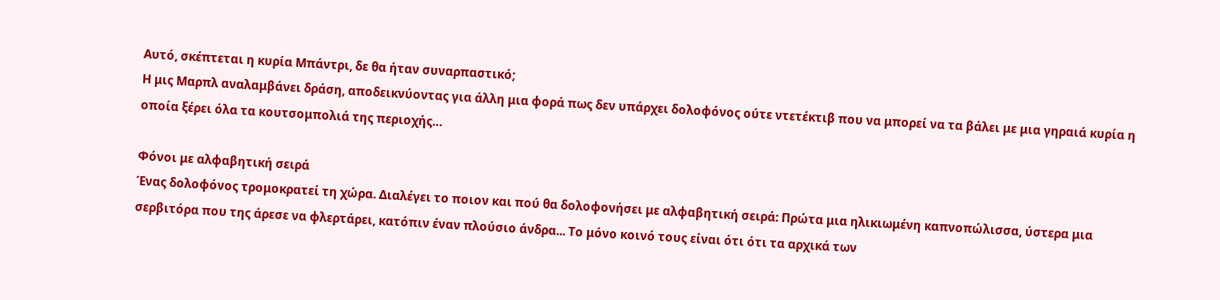Αυτό, σκέπτεται η κυρία Μπάντρι, δε θα ήταν συναρπαστικό;
Η μις Μαρπλ αναλαμβάνει δράση, αποδεικνύοντας για άλλη μια φορά πως δεν υπάρχει δολοφόνος ούτε ντετέκτιβ που να μπορεί να τα βάλει με μια γηραιά κυρία η οποία ξέρει όλα τα κουτσομπολιά της περιοχής…

Φόνοι με αλφαβητική σειρά
Ένας δολοφόνος τρομοκρατεί τη χώρα. Διαλέγει το ποιον και πού θα δολοφονήσει με αλφαβητική σειρά: Πρώτα μια ηλικιωμένη καπνοπώλισσα, ύστερα μια σερβιτόρα που της άρεσε να φλερτάρει, κατόπιν έναν πλούσιο άνδρα... Το μόνο κοινό τους είναι ότι ότι τα αρχικά των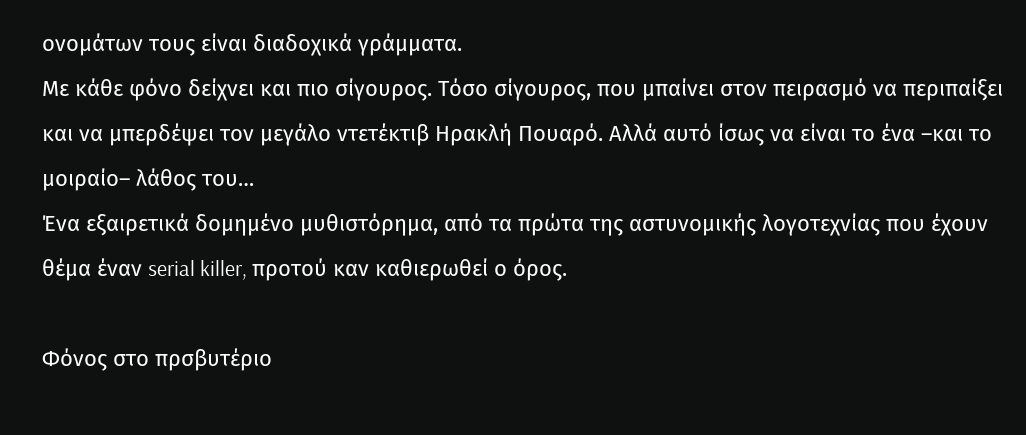ονομάτων τους είναι διαδοχικά γράμματα.
Με κάθε φόνο δείχνει και πιο σίγουρος. Τόσο σίγουρος, που μπαίνει στον πειρασμό να περιπαίξει και να μπερδέψει τον μεγάλο ντετέκτιβ Ηρακλή Πουαρό. Αλλά αυτό ίσως να είναι το ένα –και το μοιραίο– λάθος του…
Ένα εξαιρετικά δομημένο μυθιστόρημα, από τα πρώτα της αστυνομικής λογοτεχνίας που έχουν θέμα έναν serial killer, προτού καν καθιερωθεί ο όρος.

Φόνος στο πρσβυτέριο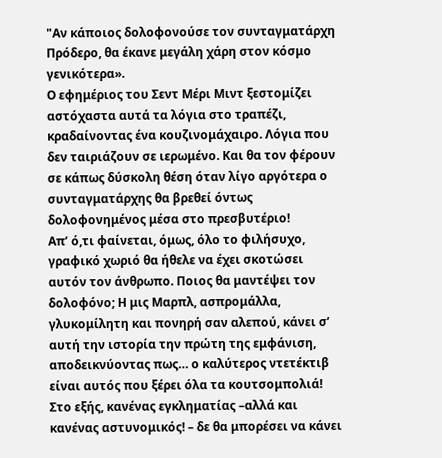"Αν κάποιος δολοφονούσε τον συνταγματάρχη Πρόδερο, θα έκανε μεγάλη χάρη στον κόσμο γενικότερα».
Ο εφημέριος του Σεντ Μέρι Μιντ ξεστομίζει αστόχαστα αυτά τα λόγια στο τραπέζι, κραδαίνοντας ένα κουζινομάχαιρο. Λόγια που δεν ταιριάζουν σε ιερωμένο. Και θα τον φέρουν σε κάπως δύσκολη θέση όταν λίγο αργότερα ο συνταγματάρχης θα βρεθεί όντως δολοφονημένος μέσα στο πρεσβυτέριο!
Απ’ ό,τι φαίνεται, όμως, όλο το φιλήσυχο, γραφικό χωριό θα ήθελε να έχει σκοτώσει αυτόν τον άνθρωπο. Ποιος θα μαντέψει τον δολοφόνο; Η μις Μαρπλ, ασπρομάλλα, γλυκομίλητη και πονηρή σαν αλεπού, κάνει σ’ αυτή την ιστορία την πρώτη της εμφάνιση, αποδεικνύοντας πως… ο καλύτερος ντετέκτιβ είναι αυτός που ξέρει όλα τα κουτσομπολιά! Στο εξής, κανένας εγκληματίας –αλλά και κανένας αστυνομικός! – δε θα μπορέσει να κάνει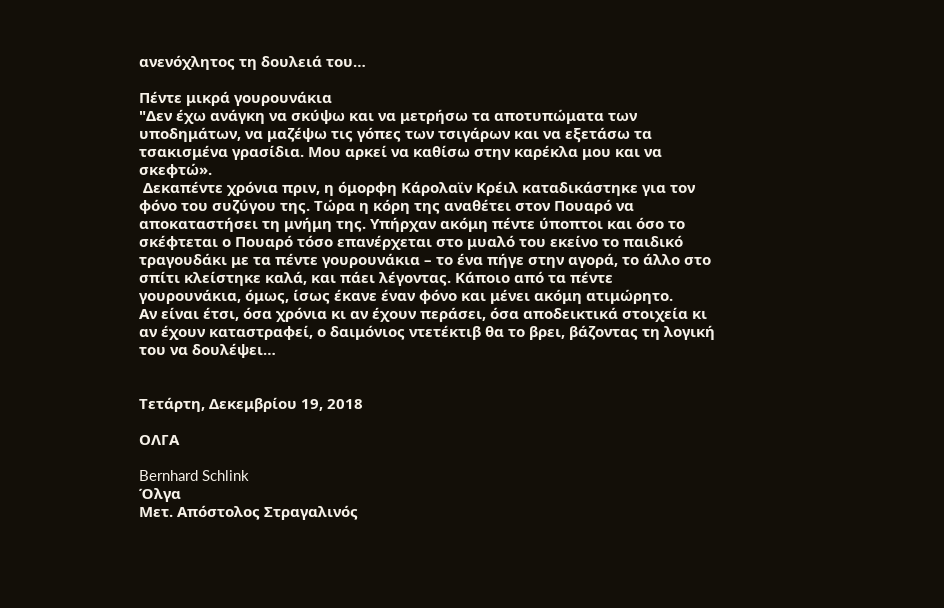ανενόχλητος τη δουλειά του…

Πέντε μικρά γουρουνάκια
"Δεν έχω ανάγκη να σκύψω και να μετρήσω τα αποτυπώματα των υποδημάτων, να μαζέψω τις γόπες των τσιγάρων και να εξετάσω τα τσακισμένα γρασίδια. Μου αρκεί να καθίσω στην καρέκλα μου και να σκεφτώ».
 Δεκαπέντε χρόνια πριν, η όμορφη Κάρολαϊν Κρέιλ καταδικάστηκε για τον φόνο του συζύγου της. Τώρα η κόρη της αναθέτει στον Πουαρό να αποκαταστήσει τη μνήμη της. Υπήρχαν ακόμη πέντε ύποπτοι και όσο το σκέφτεται ο Πουαρό τόσο επανέρχεται στο μυαλό του εκείνο το παιδικό τραγουδάκι με τα πέντε γουρουνάκια – το ένα πήγε στην αγορά, το άλλο στο σπίτι κλείστηκε καλά, και πάει λέγοντας. Κάποιο από τα πέντε γουρουνάκια, όμως, ίσως έκανε έναν φόνο και μένει ακόμη ατιμώρητο.
Αν είναι έτσι, όσα χρόνια κι αν έχουν περάσει, όσα αποδεικτικά στοιχεία κι αν έχουν καταστραφεί, ο δαιμόνιος ντετέκτιβ θα το βρει, βάζοντας τη λογική του να δουλέψει…


Τετάρτη, Δεκεμβρίου 19, 2018

ΟΛΓΑ

Bernhard Schlink
Όλγα
Μετ. Απόστολος Στραγαλινός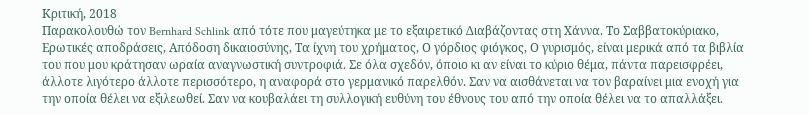Κριτική, 2018
Παρακολουθώ τον Bernhard Schlink από τότε που μαγεύτηκα με το εξαιρετικό Διαβάζοντας στη Χάννα. Το Σαββατοκύριακο, Ερωτικές αποδράσεις, Απόδοση δικαιοσύνης, Τα ίχνη του χρήματος, Ο γόρδιος φιόγκος, Ο γυρισμός, είναι μερικά από τα βιβλία του που μου κράτησαν ωραία αναγνωστική συντροφιά. Σε όλα σχεδόν, όποιο κι αν είναι το κύριο θέμα, πάντα παρεισφρέει, άλλοτε λιγότερο άλλοτε περισσότερο, η αναφορά στο γερμανικό παρελθόν. Σαν να αισθάνεται να τον βαραίνει μια ενοχή για την οποία θέλει να εξιλεωθεί. Σαν να κουβαλάει τη συλλογική ευθύνη του έθνους του από την οποία θέλει να το απαλλάξει.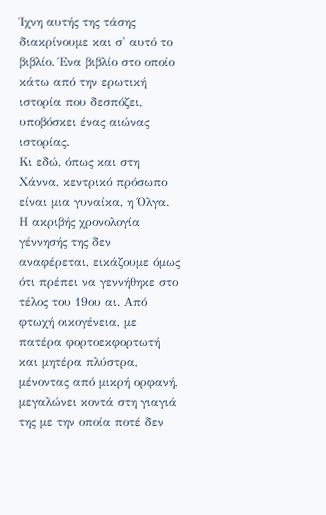Ίχνη αυτής της τάσης διακρίνουμε και σ' αυτό το βιβλίο. Ένα βιβλίο στο οποίο κάτω από την ερωτική ιστορία που δεσπόζει, υποβόσκει ένας αιώνας ιστορίας.
Κι εδώ, όπως και στη Χάννα, κεντρικό πρόσωπο είναι μια γυναίκα, η Όλγα. Η ακριβής χρονολογία γέννησής της δεν αναφέρεται, εικάζουμε όμως ότι πρέπει να γεννήθηκε στο τέλος του 19ου αι. Από φτωχή οικογένεια, με πατέρα φορτοεκφορτωτή και μητέρα πλύστρα, μένοντας από μικρή ορφανή, μεγαλώνει κοντά στη γιαγιά της με την οποία ποτέ δεν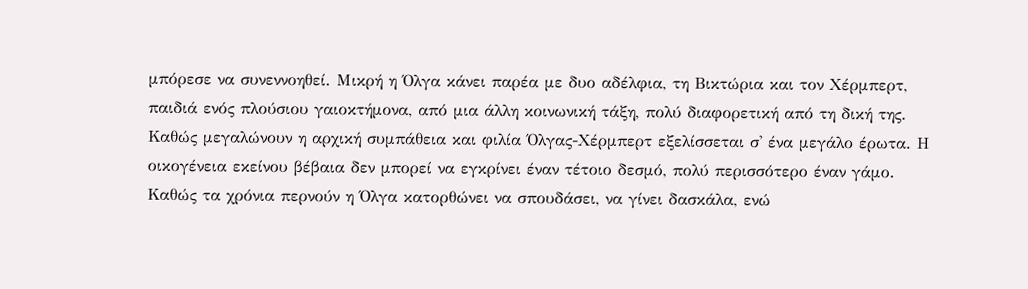μπόρεσε να συνεννοηθεί. Μικρή η Όλγα κάνει παρέα με δυο αδέλφια, τη Βικτώρια και τον Χέρμπερτ, παιδιά ενός πλούσιου γαιοκτήμονα, από μια άλλη κοινωνική τάξη, πολύ διαφορετική από τη δική της. Καθώς μεγαλώνουν η αρχική συμπάθεια και φιλία Όλγας-Χέρμπερτ εξελίσσεται σ' ένα μεγάλο έρωτα. Η οικογένεια εκείνου βέβαια δεν μπορεί να εγκρίνει έναν τέτοιο δεσμό, πολύ περισσότερο έναν γάμο.
Καθώς τα χρόνια περνούν η Όλγα κατορθώνει να σπουδάσει, να γίνει δασκάλα, ενώ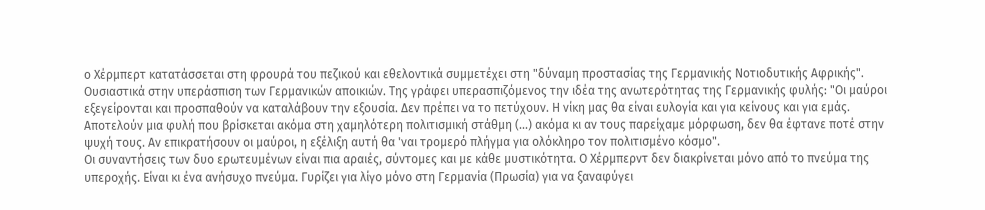ο Χέρμπερτ κατατάσσεται στη φρουρά του πεζικού και εθελοντικά συμμετέχει στη "δύναμη προστασίας της Γερμανικής Νοτιοδυτικής Αφρικής". Ουσιαστικά στην υπεράσπιση των Γερμανικών αποικιών. Της γράφει υπερασπιζόμενος την ιδέα της ανωτερότητας της Γερμανικής φυλής: "Οι μαύροι εξεγείρονται και προσπαθούν να καταλάβουν την εξουσία. Δεν πρέπει να το πετύχουν. Η νίκη μας θα είναι ευλογία και για κείνους και για εμάς. Αποτελούν μια φυλή που βρίσκεται ακόμα στη χαμηλότερη πολιτισμική στάθμη (...) ακόμα κι αν τους παρείχαμε μόρφωση, δεν θα έφτανε ποτέ στην ψυχή τους. Αν επικρατήσουν οι μαύροι, η εξέλιξη αυτή θα 'ναι τρομερό πλήγμα για ολόκληρο τον πολιτισμένο κόσμο".
Οι συναντήσεις των δυο ερωτευμένων είναι πια αραιές, σύντομες και με κάθε μυστικότητα. Ο Χέρμπερντ δεν διακρίνεται μόνο από το πνεύμα της υπεροχής. Είναι κι ένα ανήσυχο πνεύμα. Γυρίζει για λίγο μόνο στη Γερμανία (Πρωσία) για να ξαναφύγει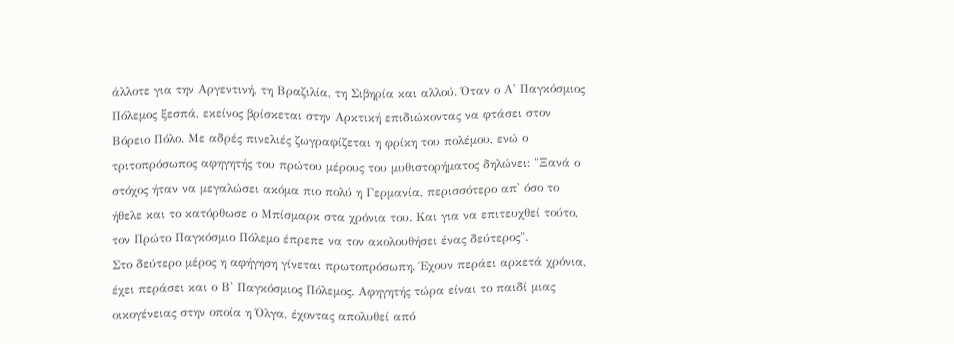άλλοτε για την Αργεντινή, τη Βραζιλία, τη Σιβηρία και αλλού. Όταν ο Α' Παγκόσμιος Πόλεμος ξεσπά, εκείνος βρίσκεται στην Αρκτική επιδιώκοντας να φτάσει στον Βόρειο Πόλο. Με αδρές πινελιές ζωγραφίζεται η φρίκη του πολέμου, ενώ ο τριτοπρόσωπος αφηγητής του πρώτου μέρους του μυθιστορήματος δηλώνει: "Ξανά ο στόχος ήταν να μεγαλώσει ακόμα πιο πολύ η Γερμανία, περισσότερο απ' όσο το ήθελε και το κατόρθωσε ο Μπίσμαρκ στα χρόνια του. Και για να επιτευχθεί τούτο, τον Πρώτο Παγκόσμιο Πόλεμο έπρεπε να τον ακολουθήσει ένας δεύτερος".
Στο δεύτερο μέρος η αφήγηση γίνεται πρωτοπρόσωπη. Έχουν περάει αρκετά χρόνια, έχει περάσει και ο Β' Παγκόσμιος Πόλεμος. Αφηγητής τώρα είναι το παιδί μιας οικογένειας στην οποία η Όλγα, έχοντας απολυθεί από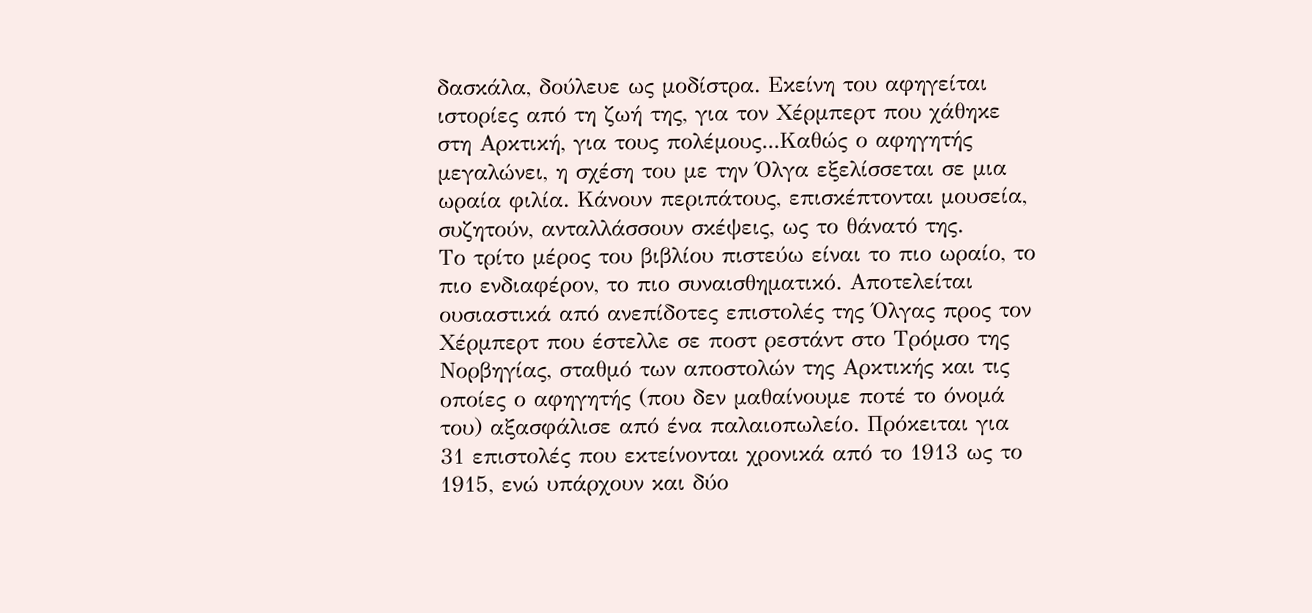δασκάλα, δούλευε ως μοδίστρα. Εκείνη του αφηγείται ιστορίες από τη ζωή της, για τον Χέρμπερτ που χάθηκε στη Αρκτική, για τους πολέμους...Καθώς ο αφηγητής μεγαλώνει, η σχέση του με την Όλγα εξελίσσεται σε μια ωραία φιλία. Κάνουν περιπάτους, επισκέπτονται μουσεία, συζητούν, ανταλλάσσουν σκέψεις, ως το θάνατό της.
Το τρίτο μέρος του βιβλίου πιστεύω είναι το πιο ωραίο, το πιο ενδιαφέρον, το πιο συναισθηματικό. Αποτελείται ουσιαστικά από ανεπίδοτες επιστολές της Όλγας προς τον Χέρμπερτ που έστελλε σε ποστ ρεστάντ στο Τρόμσο της Νορβηγίας, σταθμό των αποστολών της Αρκτικής και τις οποίες ο αφηγητής (που δεν μαθαίνουμε ποτέ το όνομά του) αξασφάλισε από ένα παλαιοπωλείο. Πρόκειται για 31 επιστολές που εκτείνονται χρονικά από το 1913 ως το 1915, ενώ υπάρχουν και δύο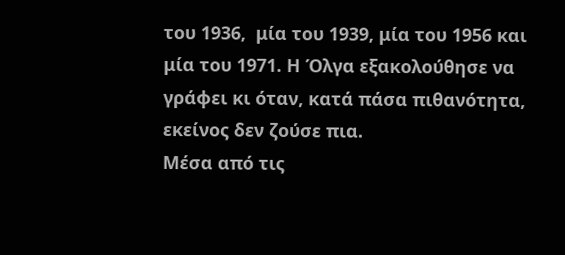του 1936,  μία του 1939, μία του 1956 και μία του 1971. Η Όλγα εξακολούθησε να γράφει κι όταν, κατά πάσα πιθανότητα, εκείνος δεν ζούσε πια.
Μέσα από τις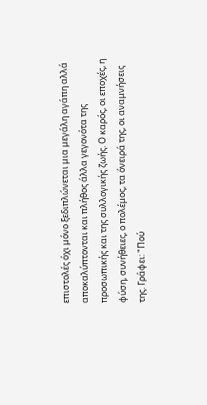επιστολές όχι μόνο ξεδιπλώνεται μια μεγάλη αγάπη αλλά αποκαλύπτονται και πλήθος άλλα γεγονότα της προσωπικής και της συλλογικής ζωής. Ο καρός, οι εποχές, η φύση, συνήθειες, ο πολέμος, τα όνειρά της, οι αναμνήσεις της. Γράφει: "Πού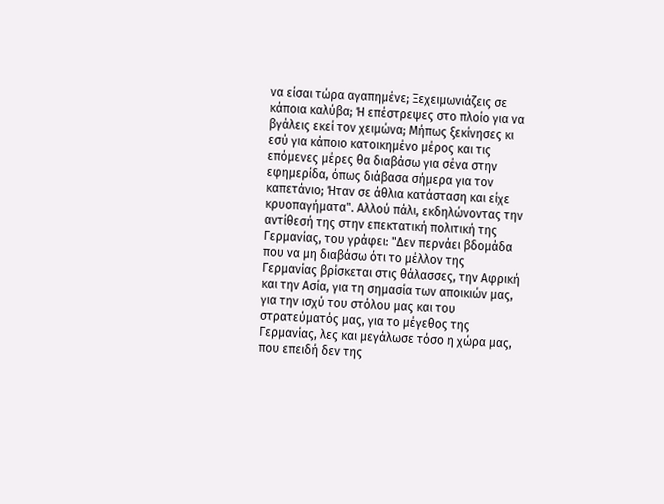να είσαι τώρα αγαπημένε; Ξεχειμωνιάζεις σε κάποια καλύβα; Ή επέστρεψες στο πλοίο για να βγάλεις εκεί τον χειμώνα; Μήπως ξεκίνησες κι εσύ για κάποιο κατοικημένο μέρος και τις επόμενες μέρες θα διαβάσω για σένα στην εφημερίδα, όπως διάβασα σήμερα για τον καπετάνιο; Ήταν σε άθλια κατάσταση και είχε κρυοπαγήματα". Αλλού πάλι, εκδηλώνοντας την αντίθεσή της στην επεκτατική πολιτική της Γερμανίας, του γράφει: "Δεν περνάει βδομάδα που να μη διαβάσω ότι το μέλλον της Γερμανίας βρίσκεται στις θάλασσες, την Αφρική και την Ασία, για τη σημασία των αποικιών μας, για την ισχύ του στόλου μας και του στρατεύματός μας, για το μέγεθος της Γερμανίας, λες και μεγάλωσε τόσο η χώρα μας, που επειδή δεν της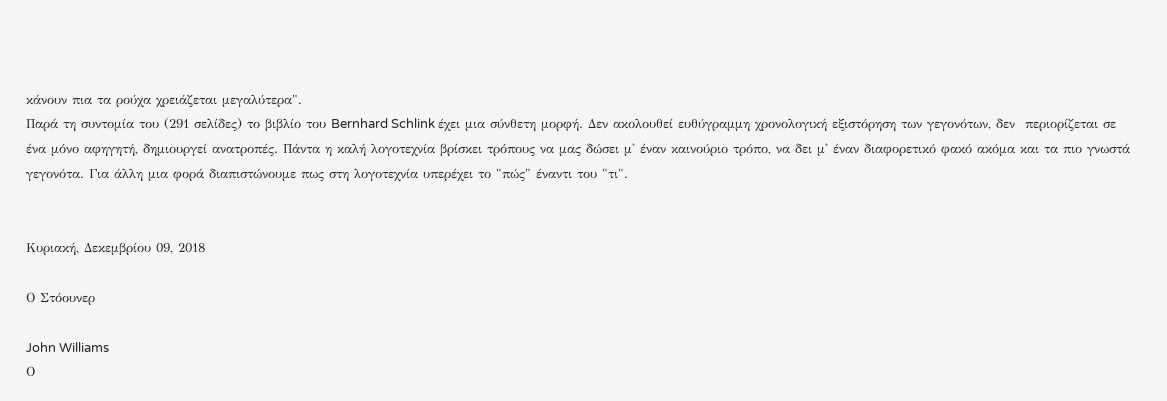κάνουν πια τα ρούχα χρειάζεται μεγαλύτερα".
Παρά τη συντομία του (291 σελίδες) το βιβλίο του Bernhard Schlink έχει μια σύνθετη μορφή. Δεν ακολουθεί ευθύγραμμη χρονολογική εξιστόρηση των γεγονότων, δεν  περιορίζεται σε ένα μόνο αφηγητή, δημιουργεί ανατροπές. Πάντα η καλή λογοτεχνία βρίσκει τρόπους να μας δώσει μ' έναν καινούριο τρόπο, να δει μ' έναν διαφορετικό φακό ακόμα και τα πιο γνωστά γεγονότα. Για άλλη μια φορά διαπιστώνουμε πως στη λογοτεχνία υπερέχει το "πώς" έναντι του "τι".


Κυριακή, Δεκεμβρίου 09, 2018

Ο Στόουνερ

John Williams
Ο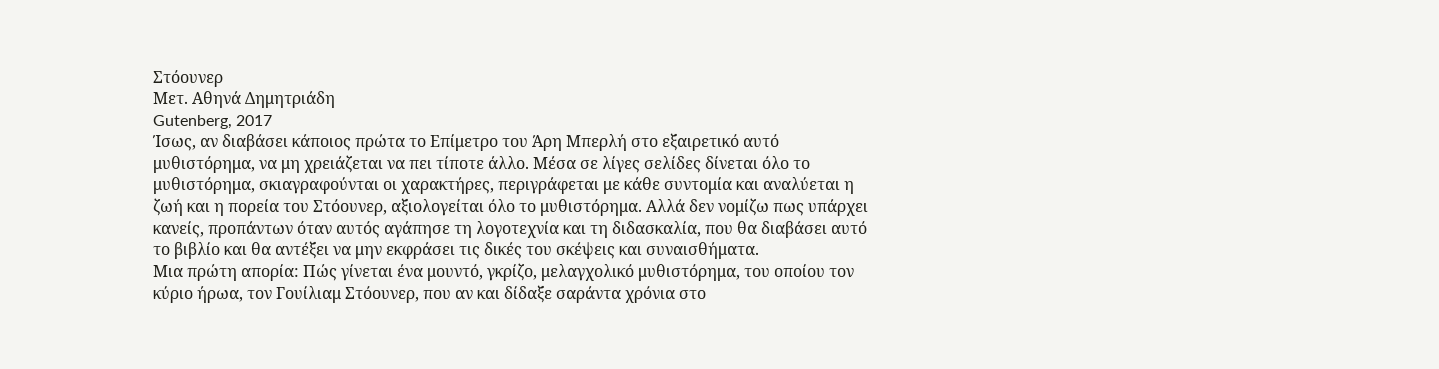Στόουνερ
Μετ. Αθηνά Δημητριάδη
Gutenberg, 2017
Ίσως, αν διαβάσει κάποιος πρώτα το Επίμετρο του Άρη Μπερλή στο εξαιρετικό αυτό μυθιστόρημα, να μη χρειάζεται να πει τίποτε άλλο. Μέσα σε λίγες σελίδες δίνεται όλο το μυθιστόρημα, σκιαγραφούνται οι χαρακτήρες, περιγράφεται με κάθε συντομία και αναλύεται η ζωή και η πορεία του Στόουνερ, αξιολογείται όλο το μυθιστόρημα. Αλλά δεν νομίζω πως υπάρχει κανείς, προπάντων όταν αυτός αγάπησε τη λογοτεχνία και τη διδασκαλία, που θα διαβάσει αυτό το βιβλίο και θα αντέξει να μην εκφράσει τις δικές του σκέψεις και συναισθήματα.
Μια πρώτη απορία: Πώς γίνεται ένα μουντό, γκρίζο, μελαγχολικό μυθιστόρημα, του οποίου τον κύριο ήρωα, τον Γουίλιαμ Στόουνερ, που αν και δίδαξε σαράντα χρόνια στο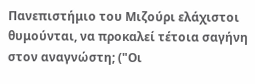Πανεπιστήμιο του Μιζούρι ελάχιστοι θυμούνται, να προκαλεί τέτοια σαγήνη στον αναγνώστη; ("Οι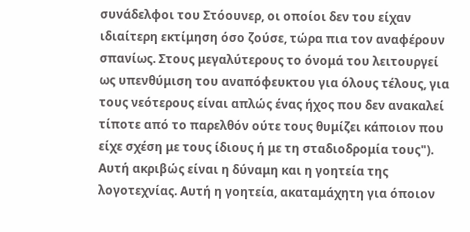συνάδελφοι του Στόουνερ, οι οποίοι δεν του είχαν ιδιαίτερη εκτίμηση όσο ζούσε, τώρα πια τον αναφέρουν σπανίως. Στους μεγαλύτερους το όνομά του λειτουργεί ως υπενθύμιση του αναπόφευκτου για όλους τέλους, για τους νεότερους είναι απλώς ένας ήχος που δεν ανακαλεί τίποτε από το παρελθόν ούτε τους θυμίζει κάποιον που είχε σχέση με τους ίδιους ή με τη σταδιοδρομία τους").
Αυτή ακριβώς είναι η δύναμη και η γοητεία της λογοτεχνίας. Αυτή η γοητεία, ακαταμάχητη για όποιον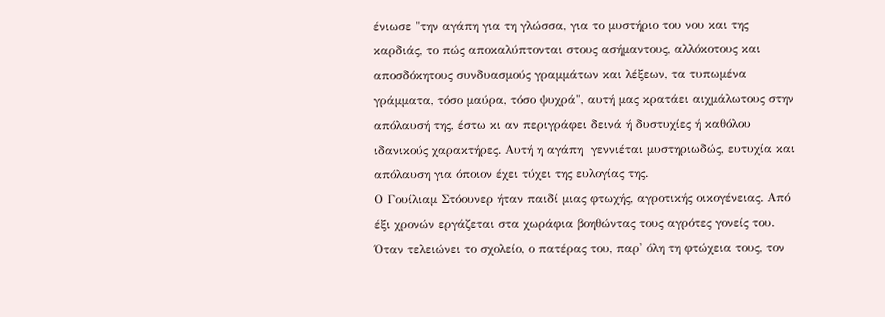ένιωσε "την αγάπη για τη γλώσσα, για το μυστήριο του νου και της καρδιάς, το πώς αποκαλύπτονται στους ασήμαντους, αλλόκοτους και αποσδόκητους συνδυασμούς γραμμάτων και λέξεων, τα τυπωμένα γράμματα, τόσο μαύρα, τόσο ψυχρά", αυτή μας κρατάει αιχμάλωτους στην απόλαυσή της, έστω κι αν περιγράφει δεινά ή δυστυχίες ή καθόλου ιδανικούς χαρακτήρες. Αυτή η αγάπη  γεννιέται μυστηριωδώς, ευτυχία και απόλαυση για όποιον έχει τύχει της ευλογίας της.
Ο Γουίλιαμ Στόουνερ ήταν παιδί μιας φτωχής, αγροτικής οικογένειας. Από έξι χρονών εργάζεται στα χωράφια βοηθώντας τους αγρότες γονείς του. Όταν τελειώνει το σχολείο, ο πατέρας του, παρ' όλη τη φτώχεια τους, τον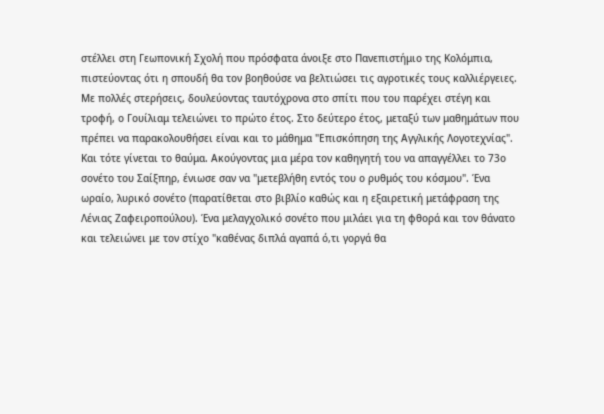στέλλει στη Γεωπονική Σχολή που πρόσφατα άνοιξε στο Πανεπιστήμιο της Κολόμπια, πιστεύοντας ότι η σπουδή θα τον βοηθούσε να βελτιώσει τις αγροτικές τους καλλιέργειες. Με πολλές στερήσεις, δουλεύοντας ταυτόχρονα στο σπίτι που του παρέχει στέγη και τροφή, ο Γουίλιαμ τελειώνει το πρώτο έτος. Στο δεύτερο έτος, μεταξύ των μαθημάτων που πρέπει να παρακολουθήσει είναι και το μάθημα "Επισκόπηση της Αγγλικής Λογοτεχνίας". Και τότε γίνεται το θαύμα. Ακούγοντας μια μέρα τον καθηγητή του να απαγγέλλει το 73ο σονέτο του Σαίξπηρ, ένιωσε σαν να "μετεβλήθη εντός του ο ρυθμός του κόσμου". Ένα ωραίο, λυρικό σονέτο (παρατίθεται στο βιβλίο καθώς και η εξαιρετική μετάφραση της Λένιας Ζαφειροπούλου). Ένα μελαγχολικό σονέτο που μιλάει για τη φθορά και τον θάνατο και τελειώνει με τον στίχο "καθένας διπλά αγαπά ό,τι γοργά θα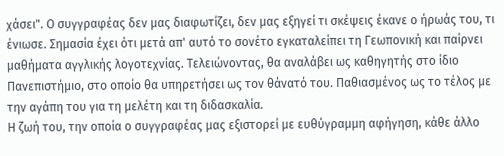χάσει". Ο συγγραφέας δεν μας διαφωτίζει, δεν μας εξηγεί τι σκέψεις έκανε ο ήρωάς του, τι ένιωσε. Σημασία έχει ότι μετά απ' αυτό το σονέτο εγκαταλείπει τη Γεωπονική και παίρνει μαθήματα αγγλικής λογοτεχνίας. Τελειώνοντας, θα αναλάβει ως καθηγητής στο ίδιο Πανεπιστήμιο, στο οποίο θα υπηρετήσει ως τον θάνατό του. Παθιασμένος ως το τέλος με την αγάπη του για τη μελέτη και τη διδασκαλία.
Η ζωή του, την οποία ο συγγραφέας μας εξιστορεί με ευθύγραμμη αφήγηση, κάθε άλλο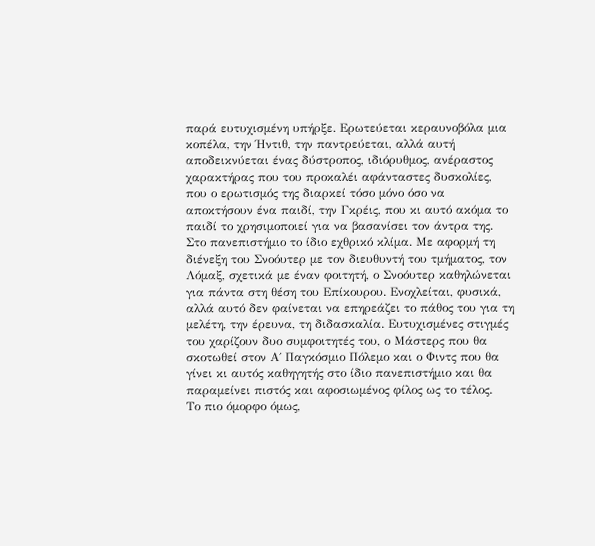παρά ευτυχισμένη υπήρξε. Ερωτεύεται κεραυνοβόλα μια κοπέλα, την Ήντιθ, την παντρεύεται, αλλά αυτή αποδεικνύεται ένας δύστροπος, ιδιόρυθμος, ανέραστος χαρακτήρας που του προκαλέι αφάνταστες δυσκολίες, που ο ερωτισμός της διαρκεί τόσο μόνο όσο να αποκτήσουν ένα παιδί, την Γκρέις, που κι αυτό ακόμα το παιδί το χρησιμοποιεί για να βασανίσει τον άντρα της.
Στο πανεπιστήμιο το ίδιο εχθρικό κλίμα. Με αφορμή τη διένεξη του Σνοόυτερ με τον διευθυντή του τμήματος, τον Λόμαξ, σχετικά με έναν φοιτητή, ο Σνοόυτερ καθηλώνεται για πάντα στη θέση του Επίκουρου. Ενοχλείται, φυσικά, αλλά αυτό δεν φαίνεται να επηρεάζει το πάθος του για τη μελέτη, την έρευνα, τη διδασκαλία. Ευτυχισμένες στιγμές του χαρίζουν δυο συμφοιτητές του, ο Μάστερς που θα σκοτωθεί στον Α΄ Παγκόσμιο Πόλεμο και ο Φιντς που θα γίνει κι αυτός καθηγητής στο ίδιο πανεπιστήμιο και θα παραμείνει πιστός και αφοσιωμένος φίλος ως το τέλος.
Το πιο όμορφο όμως,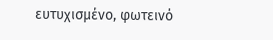ευτυχισμένο, φωτεινό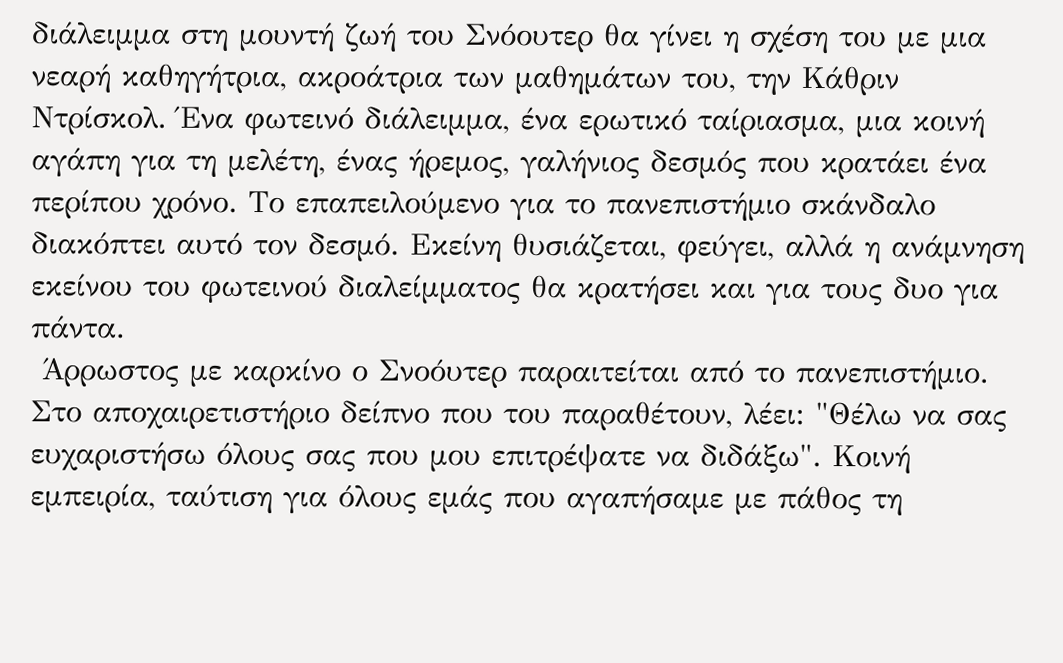διάλειμμα στη μουντή ζωή του Σνόουτερ θα γίνει η σχέση του με μια νεαρή καθηγήτρια, ακροάτρια των μαθημάτων του, την Κάθριν Ντρίσκολ. Ένα φωτεινό διάλειμμα, ένα ερωτικό ταίριασμα, μια κοινή αγάπη για τη μελέτη, ένας ήρεμος, γαλήνιος δεσμός που κρατάει ένα περίπου χρόνο. Το επαπειλούμενο για το πανεπιστήμιο σκάνδαλο διακόπτει αυτό τον δεσμό. Εκείνη θυσιάζεται, φεύγει, αλλά η ανάμνηση εκείνου του φωτεινού διαλείμματος θα κρατήσει και για τους δυο για πάντα.
 Άρρωστος με καρκίνο ο Σνοόυτερ παραιτείται από το πανεπιστήμιο. Στο αποχαιρετιστήριο δείπνο που του παραθέτουν, λέει: "Θέλω να σας ευχαριστήσω όλους σας που μου επιτρέψατε να διδάξω". Κοινή εμπειρία, ταύτιση για όλους εμάς που αγαπήσαμε με πάθος τη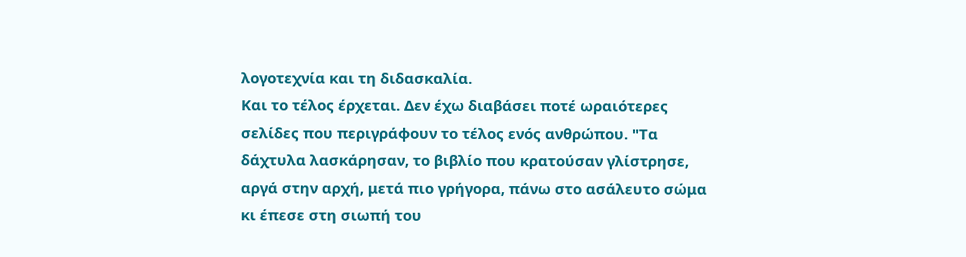λογοτεχνία και τη διδασκαλία.
Και το τέλος έρχεται. Δεν έχω διαβάσει ποτέ ωραιότερες σελίδες που περιγράφουν το τέλος ενός ανθρώπου. "Τα δάχτυλα λασκάρησαν, το βιβλίο που κρατούσαν γλίστρησε, αργά στην αρχή, μετά πιο γρήγορα, πάνω στο ασάλευτο σώμα κι έπεσε στη σιωπή του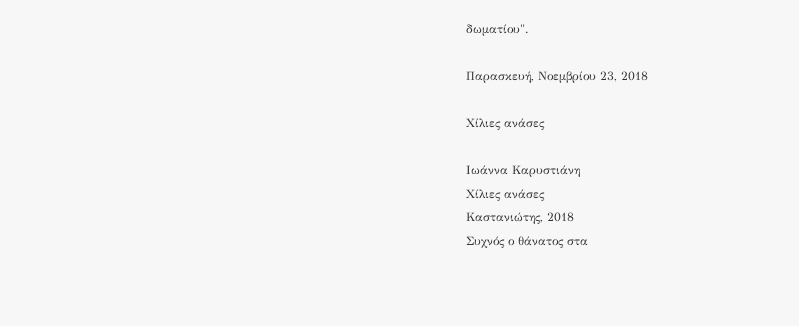δωματίου".

Παρασκευή, Νοεμβρίου 23, 2018

Χίλιες ανάσες

Ιωάννα Καρυστιάνη
Χίλιες ανάσες
Καστανιώτης, 2018
Συχνός ο θάνατος στα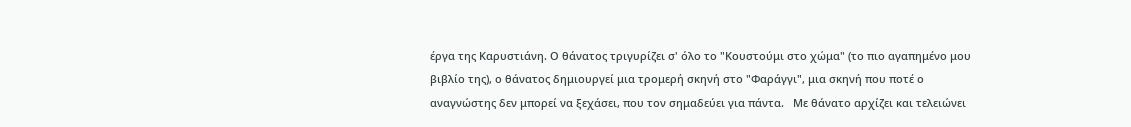έργα της Καρυστιάνη. Ο θάνατος τριγυρίζει σ' όλο το "Κουστούμι στο χώμα" (το πιο αγαπημένο μου βιβλίο της), ο θάνατος δημιουργεί μια τρομερή σκηνή στο "Φαράγγι", μια σκηνή που ποτέ ο αναγνώστης δεν μπορεί να ξεχάσει, που τον σημαδεύει για πάντα.   Με θάνατο αρχίζει και τελειώνει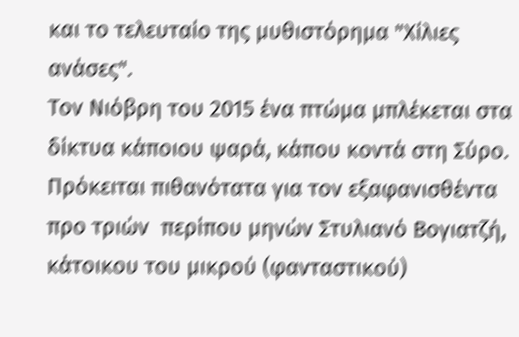και το τελευταίο της μυθιστόρημα "Χίλιες  ανάσες".
Τον Νιόβρη του 2015 ένα πτώμα μπλέκεται στα δίκτυα κάποιου ψαρά, κάπου κοντά στη Σύρο. Πρόκειται πιθανότατα για τον εξαφανισθέντα προ τριών  περίπου μηνών Στυλιανό Βογιατζή, κάτοικου του μικρού (φανταστικού)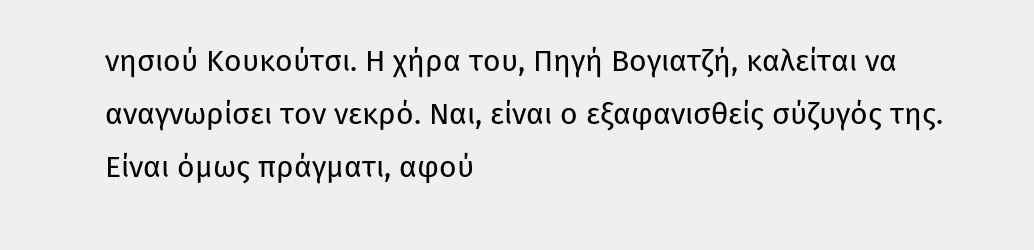νησιού Κουκούτσι. Η χήρα του, Πηγή Βογιατζή, καλείται να αναγνωρίσει τον νεκρό. Ναι, είναι ο εξαφανισθείς σύζυγός της. Είναι όμως πράγματι, αφού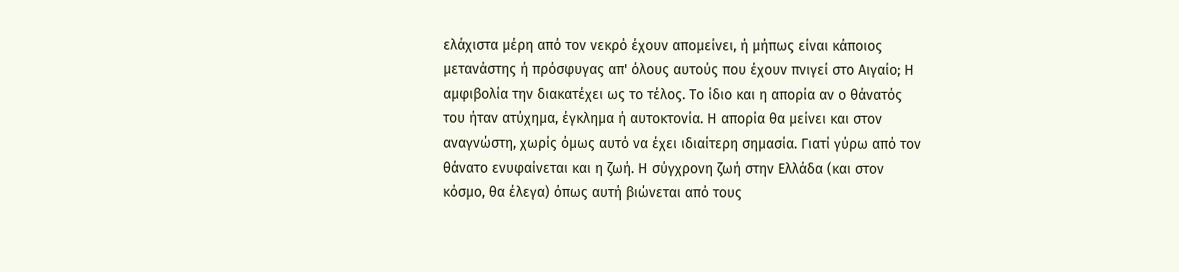ελάχιστα μέρη από τον νεκρό έχουν απομείνει, ή μήπως είναι κάποιος μετανάστης ή πρόσφυγας απ' όλους αυτούς που έχουν πνιγεί στο Αιγαίο; Η αμφιβολία την διακατέχει ως το τέλος. Το ίδιο και η απορία αν ο θάνατός του ήταν ατύχημα, έγκλημα ή αυτοκτονία. Η απορία θα μείνει και στον αναγνώστη, χωρίς όμως αυτό να έχει ιδιαίτερη σημασία. Γιατί γύρω από τον θάνατο ενυφαίνεται και η ζωή. Η σύγχρονη ζωή στην Ελλάδα (και στον κόσμο, θα έλεγα) όπως αυτή βιώνεται από τους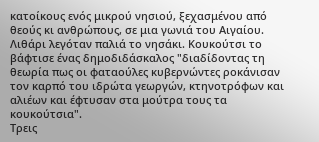κατοίκους ενός μικρού νησιού, ξεχασμένου από θεούς κι ανθρώπους, σε μια γωνιά του Αιγαίου.
Λιθάρι λεγόταν παλιά το νησάκι. Κουκούτσι το βάφτισε ένας δημοδιδάσκαλος "διαδίδοντας τη θεωρία πως οι φαταούλες κυβερνώντες ροκάνισαν τον καρπό του ιδρώτα γεωργών, κτηνοτρόφων και αλιέων και έφτυσαν στα μούτρα τους τα κουκούτσια".
Τρεις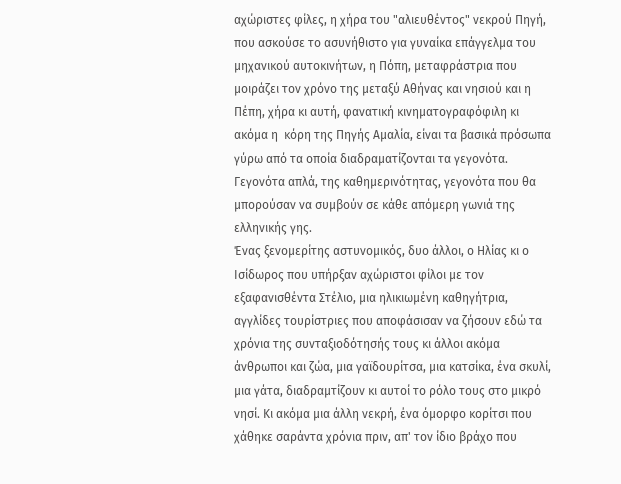αχώριστες φίλες, η χήρα του "αλιευθέντος" νεκρού Πηγή, που ασκούσε το ασυνήθιστο για γυναίκα επάγγελμα του μηχανικού αυτοκινήτων, η Πόπη, μεταφράστρια που μοιράζει τον χρόνο της μεταξύ Αθήνας και νησιού και η Πέπη, χήρα κι αυτή, φανατική κινηματογραφόφιλη κι ακόμα η  κόρη της Πηγής Αμαλία, είναι τα βασικά πρόσωπα γύρω από τα οποία διαδραματίζονται τα γεγονότα. Γεγονότα απλά, της καθημερινότητας, γεγονότα που θα μπορούσαν να συμβούν σε κάθε απόμερη γωνιά της ελληνικής γης.
Ένας ξενομερίτης αστυνομικός, δυο άλλοι, ο Ηλίας κι ο Ισίδωρος που υπήρξαν αχώριστοι φίλοι με τον εξαφανισθέντα Στέλιο, μια ηλικιωμένη καθηγήτρια, αγγλίδες τουρίστριες που αποφάσισαν να ζήσουν εδώ τα χρόνια της συνταξιοδότησής τους κι άλλοι ακόμα άνθρωποι και ζώα, μια γαϊδουρίτσα, μια κατσίκα, ένα σκυλί, μια γάτα, διαδραμτίζουν κι αυτοί το ρόλο τους στο μικρό νησί. Κι ακόμα μια άλλη νεκρή, ένα όμορφο κορίτσι που χάθηκε σαράντα χρόνια πριν, απ' τον ίδιο βράχο που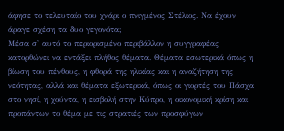άφησε το τελευταίο του χνάρι ο πνιγμένος Στέλιος. Να έχουν άραγε σχέση τα δυο γεγονότα;
Μέσα σ' αυτό το περιορισμένο περιβάλλον η συγγραφέας κατορθώνει να εντάξει πλήθος θέματα. Θέματα εσωτερικά όπως η βίωση του πένθους, η φθορά της ηλικίας και η αναζήτηση της νεότητας, αλλά και θέματα εξωτερικά, όπως οι γιορτές του Πάσχα στο νησί, η χούντα, η εισβολή στην Κύπρο, η οικονομική κρίση και προπάντων το θέμα με τις στρατιές των προσφύγων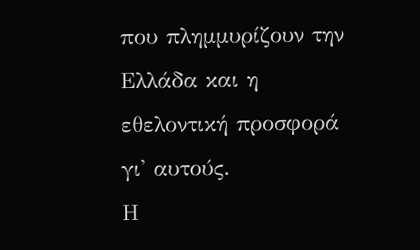που πλημμυρίζουν την Ελλάδα και η εθελοντική προσφορά γι' αυτούς.
Η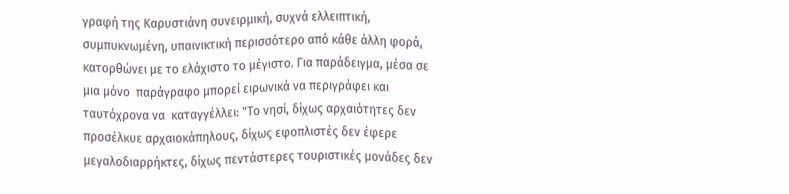γραφή της Καρυστιάνη συνειρμική, συχνά ελλειπτική, συμπυκνωμένη, υπαινικτική περισσότερο από κάθε άλλη φορά, κατορθώνει με το ελάχιστο το μέγιστο. Για παράδειγμα, μέσα σε  μια μόνο  παράγραφο μπορεί ειρωνικά να περιγράφει και ταυτόχρονα να  καταγγέλλει: "Το νησί, δίχως αρχαιότητες δεν προσέλκυε αρχαιοκάπηλους, δίχως εφοπλιστές δεν έφερε μεγαλοδιαρρήκτες, δίχως πεντάστερες τουριστικές μονάδες δεν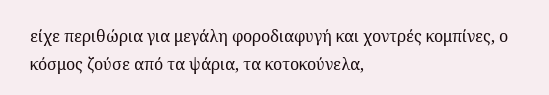είχε περιθώρια για μεγάλη φοροδιαφυγή και χοντρές κομπίνες, ο κόσμος ζούσε από τα ψάρια, τα κοτοκούνελα,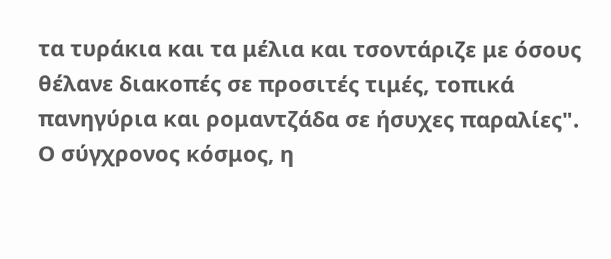τα τυράκια και τα μέλια και τσοντάριζε με όσους θέλανε διακοπές σε προσιτές τιμές, τοπικά πανηγύρια και ρομαντζάδα σε ήσυχες παραλίες".
Ο σύγχρονος κόσμος, η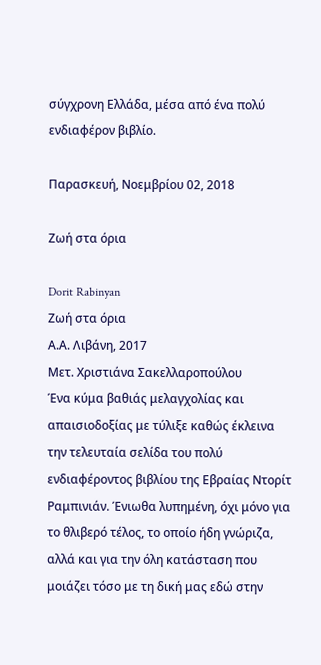σύγχρονη Ελλάδα, μέσα από ένα πολύ ενδιαφέρον βιβλίο.

Παρασκευή, Νοεμβρίου 02, 2018

Ζωή στα όρια

Dorit Rabinyan
Ζωή στα όρια
Α.Α. Λιβάνη, 2017
Μετ. Χριστιάνα Σακελλαροπούλου
Ένα κύμα βαθιάς μελαγχολίας και απαισιοδοξίας με τύλιξε καθώς έκλεινα την τελευταία σελίδα του πολύ ενδιαφέροντος βιβλίου της Εβραίας Ντορίτ Ραμπινιάν. Ένιωθα λυπημένη, όχι μόνο για το θλιβερό τέλος, το οποίο ήδη γνώριζα, αλλά και για την όλη κατάσταση που μοιάζει τόσο με τη δική μας εδώ στην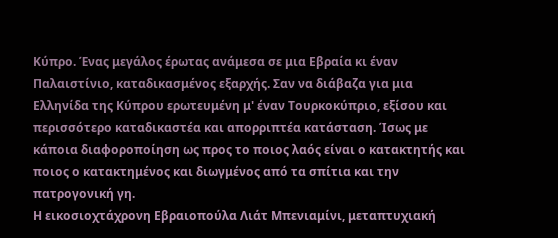Κύπρο. Ένας μεγάλος έρωτας ανάμεσα σε μια Εβραία κι έναν Παλαιστίνιο, καταδικασμένος εξαρχής. Σαν να διάβαζα για μια Ελληνίδα της Κύπρου ερωτευμένη μ' έναν Τουρκοκύπριο, εξίσου και περισσότερο καταδικαστέα και απορριπτέα κατάσταση. Ίσως με κάποια διαφοροποίηση ως προς το ποιος λαός είναι ο κατακτητής και ποιος ο κατακτημένος και διωγμένος από τα σπίτια και την πατρογονική γη.
Η εικοσιοχτάχρονη Εβραιοπούλα Λιάτ Μπενιαμίνι, μεταπτυχιακή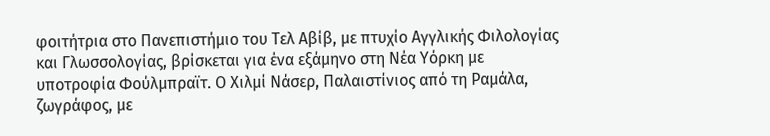φοιτήτρια στο Πανεπιστήμιο του Τελ Αβίβ, με πτυχίο Αγγλικής Φιλολογίας και Γλωσσολογίας, βρίσκεται για ένα εξάμηνο στη Νέα Υόρκη με υποτροφία Φούλμπραϊτ. Ο Χιλμί Νάσερ, Παλαιστίνιος από τη Ραμάλα, ζωγράφος, με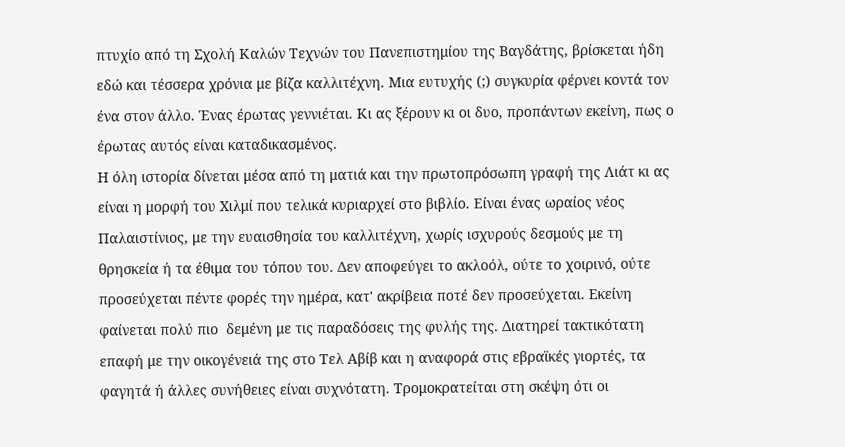πτυχίο από τη Σχολή Καλών Τεχνών του Πανεπιστημίου της Βαγδάτης, βρίσκεται ήδη εδώ και τέσσερα χρόνια με βίζα καλλιτέχνη. Μια ευτυχής (;) συγκυρία φέρνει κοντά τον ένα στον άλλο. Ένας έρωτας γεννιέται. Κι ας ξέρουν κι οι δυο, προπάντων εκείνη, πως ο έρωτας αυτός είναι καταδικασμένος.
Η όλη ιστορία δίνεται μέσα από τη ματιά και την πρωτοπρόσωπη γραφή της Λιάτ κι ας είναι η μορφή του Χιλμί που τελικά κυριαρχεί στο βιβλίο. Είναι ένας ωραίος νέος Παλαιστίνιος, με την ευαισθησία του καλλιτέχνη, χωρίς ισχυρούς δεσμούς με τη θρησκεία ή τα έθιμα του τόπου του. Δεν αποφεύγει το ακλοόλ, ούτε το χοιρινό, ούτε προσεύχεται πέντε φορές την ημέρα, κατ' ακρίβεια ποτέ δεν προσεύχεται. Εκείνη φαίνεται πολύ πιο  δεμένη με τις παραδόσεις της φυλής της. Διατηρεί τακτικότατη επαφή με την οικογένειά της στο Τελ Αβίβ και η αναφορά στις εβραϊκές γιορτές, τα φαγητά ή άλλες συνήθειες είναι συχνότατη. Τρομοκρατείται στη σκέψη ότι οι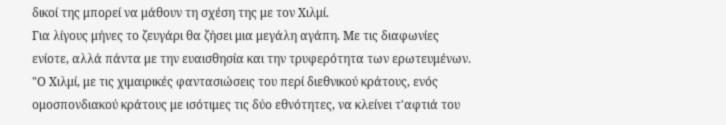δικοί της μπορεί να μάθουν τη σχέση της με τον Χιλμί.
Για λίγους μήνες το ζευγάρι θα ζήσει μια μεγάλη αγάπη. Με τις διαφωνίες ενίοτε, αλλά πάντα με την ευαισθησία και την τρυφερότητα των ερωτευμένων. "Ο Χιλμί, με τις χιμαιρικές φαντασιώσεις του περί διεθνικού κράτους, ενός ομοσπονδιακού κράτους με ισότιμες τις δύο εθνότητες, να κλείνει τ'αφτιά του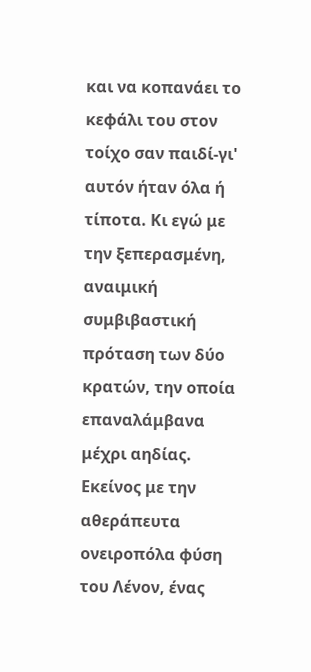και να κοπανάει το κεφάλι του στον τοίχο σαν παιδί-γι' αυτόν ήταν όλα ή τίποτα. Κι εγώ με την ξεπερασμένη, αναιμική συμβιβαστική πρόταση των δύο κρατών, την οποία επαναλάμβανα μέχρι αηδίας. Εκείνος με την αθεράπευτα ονειροπόλα φύση του Λένον, ένας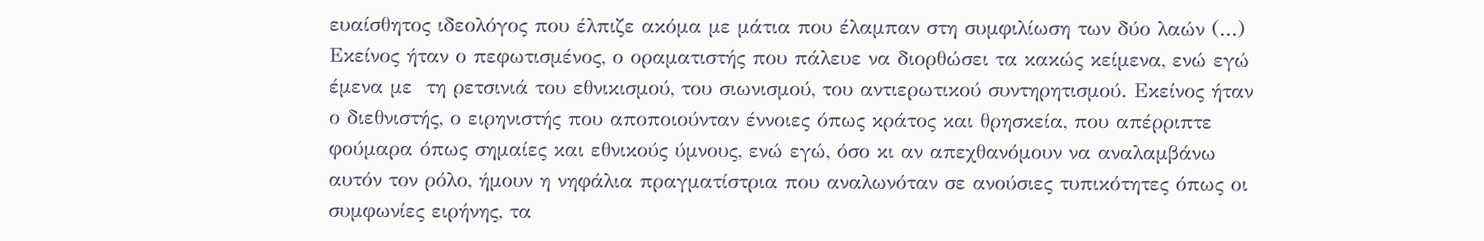ευαίσθητος ιδεολόγος που έλπιζε ακόμα με μάτια που έλαμπαν στη συμφιλίωση των δύο λαών (...) Εκείνος ήταν ο πεφωτισμένος, ο οραματιστής που πάλευε να διορθώσει τα κακώς κείμενα, ενώ εγώ έμενα με  τη ρετσινιά του εθνικισμού, του σιωνισμού, του αντιερωτικού συντηρητισμού. Εκείνος ήταν ο διεθνιστής, ο ειρηνιστής που αποποιούνταν έννοιες όπως κράτος και θρησκεία, που απέρριπτε φούμαρα όπως σημαίες και εθνικούς ύμνους, ενώ εγώ, όσο κι αν απεχθανόμουν να αναλαμβάνω αυτόν τον ρόλο, ήμουν η νηφάλια πραγματίστρια που αναλωνόταν σε ανούσιες τυπικότητες όπως οι συμφωνίες ειρήνης, τα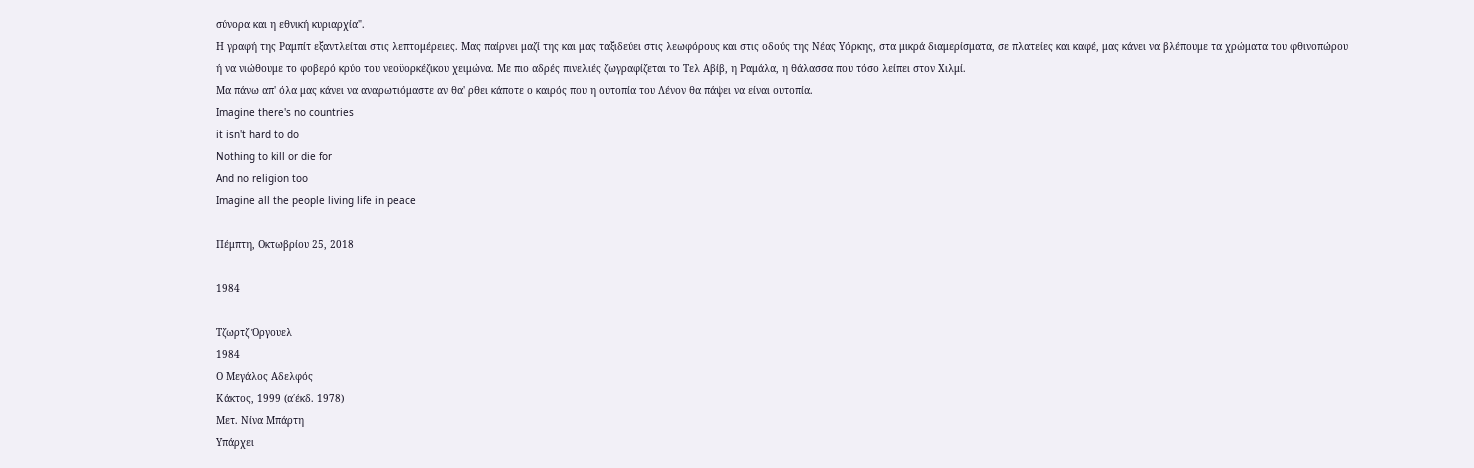σύνορα και η εθνική κυριαρχία".
Η γραφή της Ραμπίτ εξαντλείται στις λεπτομέρειες. Μας παίρνει μαζί της και μας ταξιδεύει στις λεωφόρους και στις οδούς της Νέας Υόρκης, στα μικρά διαμερίσματα, σε πλατείες και καφέ, μας κάνει να βλέπουμε τα χρώματα του φθινοπώρου ή να νιώθουμε το φοβερό κρύο του νεοϋορκέζικου χειμώνα. Με πιο αδρές πινελιές ζωγραφίζεται το Τελ Αβίβ, η Ραμάλα, η θάλασσα που τόσο λείπει στον Χιλμί.
Μα πάνω απ' όλα μας κάνει να αναρωτιόμαστε αν θα' ρθει κάποτε ο καιρός που η ουτοπία του Λένον θα πάψει να είναι ουτοπία.
Imagine there's no countries
it isn't hard to do
Nothing to kill or die for
And no religion too
Imagine all the people living life in peace

Πέμπτη, Οκτωβρίου 25, 2018

1984

Τζωρτζ Όργουελ
1984
Ο Μεγάλος Αδελφός
Κάκτος, 1999 (α΄έκδ. 1978)
Μετ. Νίνα Μπάρτη
Υπάρχει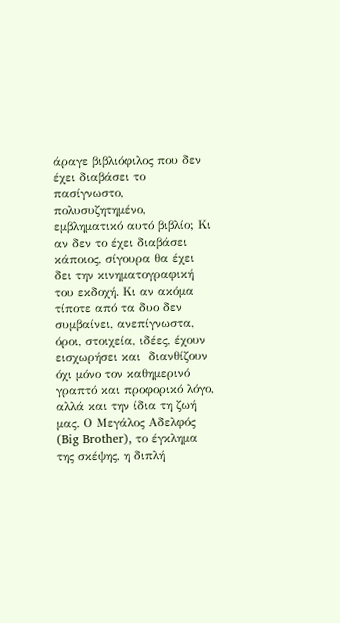άραγε βιβλιόφιλος που δεν έχει διαβάσει το πασίγνωστο, πολυσυζητημένο, εμβληματικό αυτό βιβλίο; Κι αν δεν το έχει διαβάσει κάποιος, σίγουρα θα έχει δει την κινηματογραφική του εκδοχή. Κι αν ακόμα τίποτε από τα δυο δεν συμβαίνει, ανεπίγνωστα, όροι, στοιχεία, ιδέες, έχουν εισχωρήσει και  διανθίζουν όχι μόνο τον καθημερινό γραπτό και προφορικό λόγο, αλλά και την ίδια τη ζωή μας. Ο Μεγάλος Αδελφός (Big Brother), το έγκλημα της σκέψης, η διπλή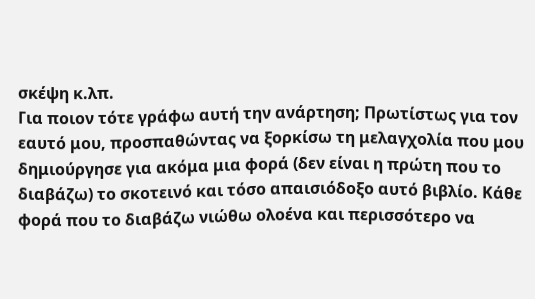σκέψη κ.λπ.
Για ποιον τότε γράφω αυτή την ανάρτηση; Πρωτίστως για τον εαυτό μου, προσπαθώντας να ξορκίσω τη μελαγχολία που μου δημιούργησε για ακόμα μια φορά (δεν είναι η πρώτη που το διαβάζω) το σκοτεινό και τόσο απαισιόδοξο αυτό βιβλίο. Κάθε φορά που το διαβάζω νιώθω ολοένα και περισσότερο να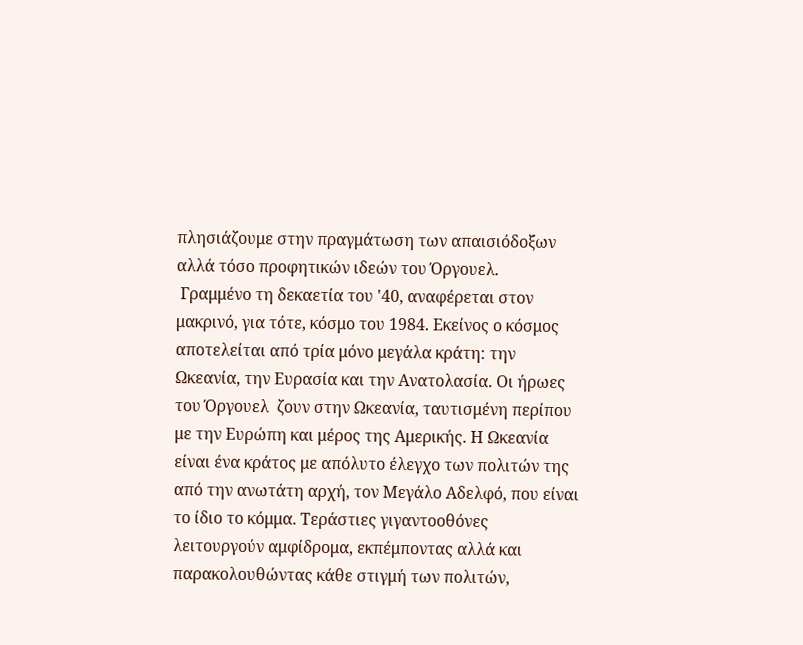πλησιάζουμε στην πραγμάτωση των απαισιόδοξων αλλά τόσο προφητικών ιδεών του Όργουελ.
 Γραμμένο τη δεκαετία του '40, αναφέρεται στον μακρινό, για τότε, κόσμο του 1984. Εκείνος ο κόσμος αποτελείται από τρία μόνο μεγάλα κράτη: την Ωκεανία, την Ευρασία και την Ανατολασία. Οι ήρωες του Όργουελ  ζουν στην Ωκεανία, ταυτισμένη περίπου με την Ευρώπη και μέρος της Αμερικής. Η Ωκεανία είναι ένα κράτος με απόλυτο έλεγχο των πολιτών της από την ανωτάτη αρχή, τον Μεγάλο Αδελφό, που είναι το ίδιο το κόμμα. Τεράστιες γιγαντοοθόνες λειτουργούν αμφίδρομα, εκπέμποντας αλλά και παρακολουθώντας κάθε στιγμή των πολιτών,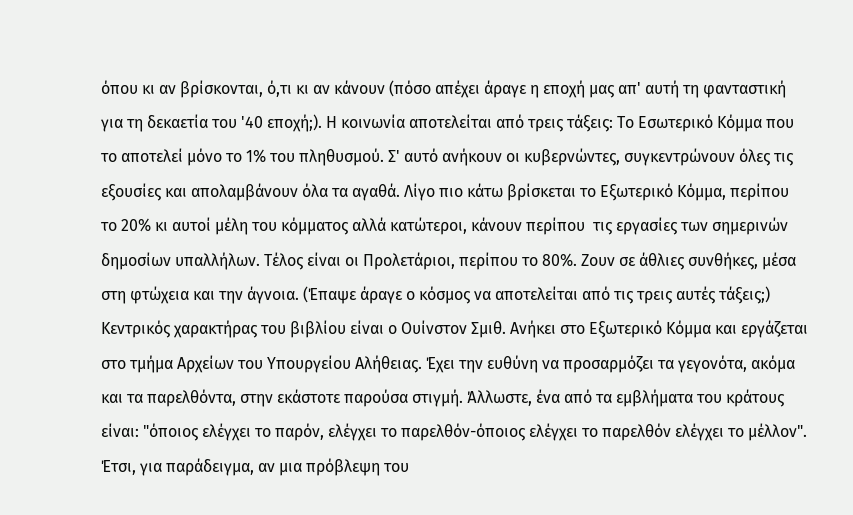όπου κι αν βρίσκονται, ό,τι κι αν κάνουν (πόσο απέχει άραγε η εποχή μας απ' αυτή τη φανταστική για τη δεκαετία του '40 εποχή;). Η κοινωνία αποτελείται από τρεις τάξεις: Το Εσωτερικό Κόμμα που το αποτελεί μόνο το 1% του πληθυσμού. Σ' αυτό ανήκουν οι κυβερνώντες, συγκεντρώνουν όλες τις εξουσίες και απολαμβάνουν όλα τα αγαθά. Λίγο πιο κάτω βρίσκεται το Εξωτερικό Κόμμα, περίπου το 20% κι αυτοί μέλη του κόμματος αλλά κατώτεροι, κάνουν περίπου  τις εργασίες των σημερινών δημοσίων υπαλλήλων. Τέλος είναι οι Προλετάριοι, περίπου το 80%. Ζουν σε άθλιες συνθήκες, μέσα στη φτώχεια και την άγνοια. (Έπαψε άραγε ο κόσμος να αποτελείται από τις τρεις αυτές τάξεις;)
Κεντρικός χαρακτήρας του βιβλίου είναι ο Ουίνστον Σμιθ. Ανήκει στο Εξωτερικό Κόμμα και εργάζεται στο τμήμα Αρχείων του Υπουργείου Αλήθειας. Έχει την ευθύνη να προσαρμόζει τα γεγονότα, ακόμα και τα παρελθόντα, στην εκάστοτε παρούσα στιγμή. Άλλωστε, ένα από τα εμβλήματα του κράτους είναι: "όποιος ελέγχει το παρόν, ελέγχει το παρελθόν-όποιος ελέγχει το παρελθόν ελέγχει το μέλλον". Έτσι, για παράδειγμα, αν μια πρόβλεψη του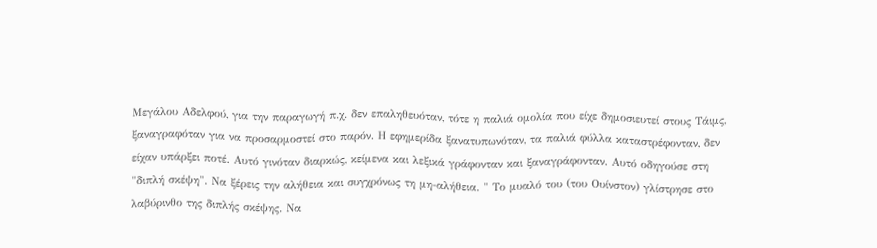Μεγάλου Αδελφού, για την παραγωγή π.χ. δεν επαληθευόταν, τότε η παλιά ομολία που είχε δημοσιευτεί στους Τάιμς, ξαναγραφόταν για να προσαρμοστεί στο παρόν. Η εφημερίδα ξανατυπωνόταν, τα παλιά φύλλα καταστρέφονταν, δεν είχαν υπάρξει ποτέ. Αυτό γινόταν διαρκώς, κείμενα και λεξικά γράφονταν και ξαναγράφονταν. Αυτό οδηγούσε στη "διπλή σκέψη". Να ξέρεις την αλήθεια και συγχρόνως τη μη-αλήθεια. " Το μυαλό του (του Ουίνστον) γλίστρησε στο λαβύρινθο της διπλής σκέψης. Να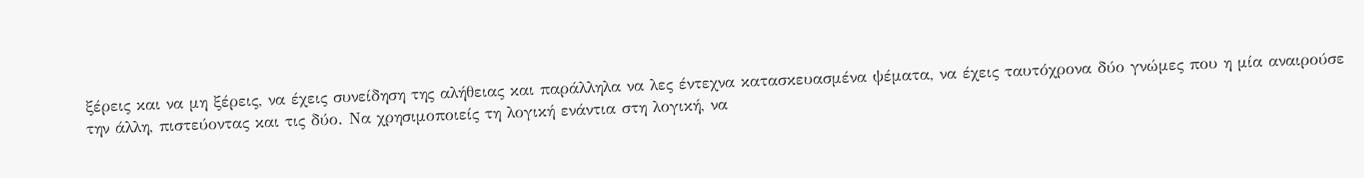ξέρεις και να μη ξέρεις, να έχεις συνείδηση της αλήθειας και παράλληλα να λες έντεχνα κατασκευασμένα ψέματα, να έχεις ταυτόχρονα δύο γνώμες που η μία αναιρούσε την άλλη, πιστεύοντας και τις δύο. Να χρησιμοποιείς τη λογική ενάντια στη λογική, να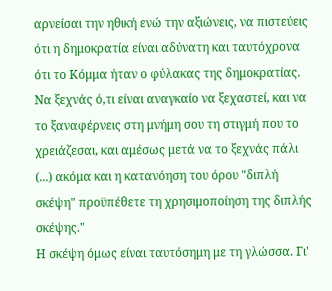αρνείσαι την ηθική ενώ την αξιώνεις, να πιστεύεις ότι η δημοκρατία είναι αδύνατη και ταυτόχρονα ότι το Κόμμα ήταν ο φύλακας της δημοκρατίας. Να ξεχνάς ό,τι είναι αναγκαίο να ξεχαστεί, και να το ξαναφέρνεις στη μνήμη σου τη στιγμή που το χρειάζεσαι, και αμέσως μετά να το ξεχνάς πάλι (...) ακόμα και η κατανόηση του όρου "διπλή σκέψη" προϋπέθετε τη χρησιμοποίηση της διπλής σκέψης."
Η σκέψη όμως είναι ταυτόσημη με τη γλώσσα. Γι'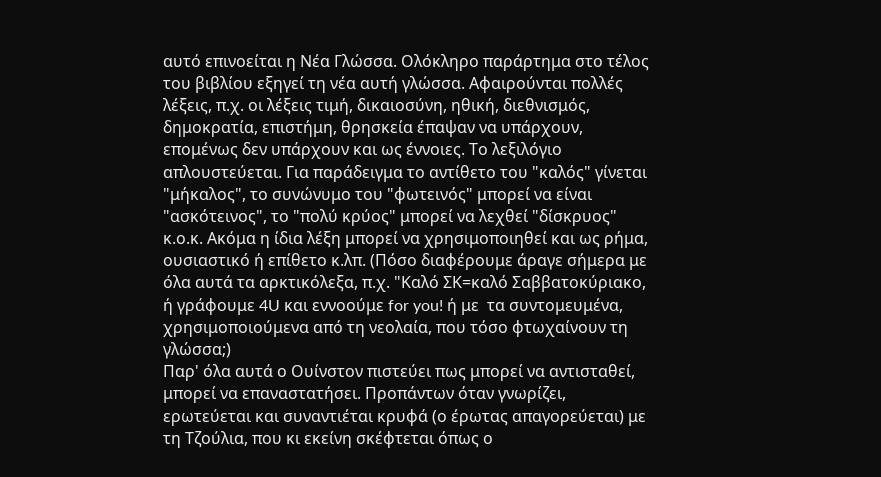αυτό επινοείται η Νέα Γλώσσα. Ολόκληρο παράρτημα στο τέλος του βιβλίου εξηγεί τη νέα αυτή γλώσσα. Αφαιρούνται πολλές λέξεις, π.χ. οι λέξεις τιμή, δικαιοσύνη, ηθική, διεθνισμός, δημοκρατία, επιστήμη, θρησκεία έπαψαν να υπάρχουν, επομένως δεν υπάρχουν και ως έννοιες. Το λεξιλόγιο απλουστεύεται. Για παράδειγμα το αντίθετο του "καλός" γίνεται "μήκαλος", το συνώνυμο του "φωτεινός" μπορεί να είναι "ασκότεινος", το "πολύ κρύος" μπορεί να λεχθεί "δίσκρυος" κ.ο.κ. Ακόμα η ίδια λέξη μπορεί να χρησιμοποιηθεί και ως ρήμα, ουσιαστικό ή επίθετο κ.λπ. (Πόσο διαφέρουμε άραγε σήμερα με όλα αυτά τα αρκτικόλεξα, π.χ. "Καλό ΣΚ=καλό Σαββατοκύριακο, ή γράφουμε 4U και εννοούμε for you! ή με  τα συντομευμένα, χρησιμοποιούμενα από τη νεολαία, που τόσο φτωχαίνουν τη γλώσσα;)
Παρ' όλα αυτά ο Ουίνστον πιστεύει πως μπορεί να αντισταθεί, μπορεί να επαναστατήσει. Προπάντων όταν γνωρίζει, ερωτεύεται και συναντιέται κρυφά (ο έρωτας απαγορεύεται) με τη Τζούλια, που κι εκείνη σκέφτεται όπως ο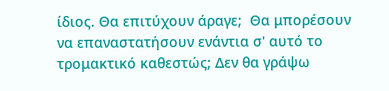ίδιος. Θα επιτύχουν άραγε;  Θα μπορέσουν να επαναστατήσουν ενάντια σ' αυτό το τρομακτικό καθεστώς; Δεν θα γράψω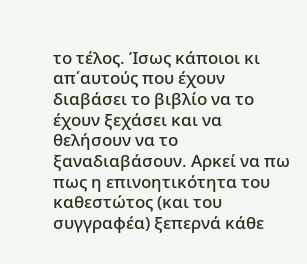το τέλος. Ίσως κάποιοι κι απ΄αυτούς που έχουν διαβάσει το βιβλίο να το έχουν ξεχάσει και να θελήσουν να το ξαναδιαβάσουν. Αρκεί να πω πως η επινοητικότητα του καθεστώτος (και του συγγραφέα) ξεπερνά κάθε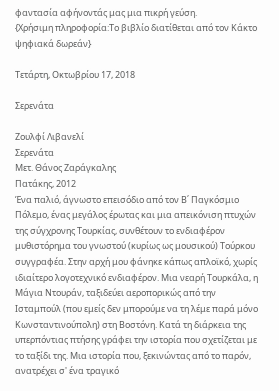φαντασία αφήνοντάς μας μια πικρή γεύση.
{Χρήσιμη πληροφορία:Το βιβλίο διατίθεται από τον Κάκτο ψηφιακά δωρεάν}

Τετάρτη, Οκτωβρίου 17, 2018

Σερενάτα

Ζουλφί Λιβανελί
Σερενάτα
Μετ. Θάνος Ζαράγκαλης
Πατάκης, 2012
Ένα παλιό, άγνωστο επεισόδιο από τον Β΄ Παγκόσμιο Πόλεμο, ένας μεγάλος έρωτας και μια απεικόνιση πτυχών της σύγχρονης Τουρκίας, συνθέτουν το ενδιαφέρον μυθιστόρημα του γνωστού (κυρίως ως μουσικού) Τούρκου συγγραφέα. Στην αρχή μου φάνηκε κάπως απλοϊκό, χωρίς ιδιαίτερο λογοτεχνικό ενδιαφέρον. Μια νεαρή Τουρκάλα, η Μάγια Ντουράν, ταξιδεύει αεροπορικώς από την Ισταμπούλ (που εμείς δεν μπορούμε να τη λέμε παρά μόνο Κωνσταντινούπολη) στη Βοστόνη. Κατά τη διάρκεια της υπερπόντιας πτήσης γράφει την ιστορία που σχετίζεται με το ταξίδι της. Μια ιστορία που, ξεκινώντας από το παρόν, ανατρέχει σ' ένα τραγικό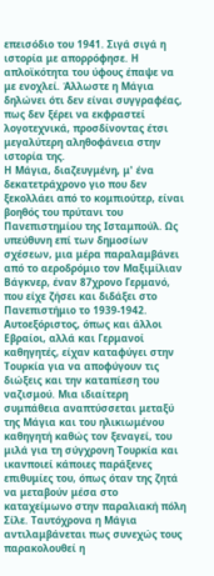επεισόδιο του 1941. Σιγά σιγά η ιστορία με απορρόφησε. Η απλοϊκότητα του ύφους έπαψε να με ενοχλεί. Άλλωστε η Μάγια δηλώνει ότι δεν είναι συγγραφέας, πως δεν ξέρει να εκφραστεί λογοτεχνικά, προσδίνοντας έτσι μεγαλύτερη αληθοφάνεια στην ιστορία της.
Η Μάγια, διαζευγμένη, μ' ένα δεκατετράχρονο γιο που δεν ξεκολλάει από το κομπιούτερ, είναι βοηθός του πρύτανι του Πανεπιστημίου της Ισταμπούλ. Ως υπεύθυνη επί των δημοσίων σχέσεων, μια μέρα παραλαμβάνει από το αεροδρόμιο τον Μαξιμίλιαν Βάγκνερ, έναν 87χρονο Γερμανό, που είχε ζήσει και διδάξει στο Πανεπιστήμιο το 1939-1942. Αυτοεξόριστος, όπως και άλλοι Εβραίοι, αλλά και Γερμανοί καθηγητές, είχαν καταφύγει στην Τουρκία για να αποφύγουν τις διώξεις και την καταπίεση του ναζισμού. Μια ιδιαίτερη συμπάθεια αναπτύσσεται μεταξύ της Μάγια και του ηλικιωμένου καθηγητή καθώς τον ξεναγεί, του μιλά για τη σύγχρονη Τουρκία και ικανποιεί κάποιες παράξενες επιθυμίες του, όπως όταν της ζητά να μεταβούν μέσα στο καταχείμωνο στην παραλιακή πόλη Σίλε. Ταυτόχρονα η Μάγια αντιλαμβάνεται πως συνεχώς τους παρακολουθεί η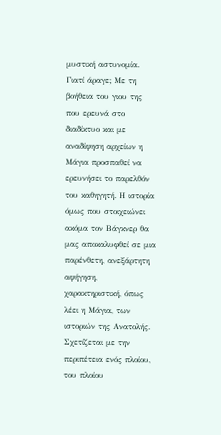μυστική αστυνομία. Γιατί άραγε; Με τη βοήθεια του γιου της που ερευνά στο διαδίκτυο και με αναδίφηση αρχείων η Μάγια προσπαθεί να ερευνήσει το παρελθόν του καθηγητή. Η ιστορία όμως που στοιχειώνει ακόμα τον Βάγκνερ θα μας αποκαλυφθεί σε μια παρένθετη, ανεξάρτητη αφήγηση, χαρακτηριστική, όπως λέει η Μάγια, των ιστοριών της Ανατολής. Σχετίζεται με την περιπέτεια ενός πλοίου, του πλοίου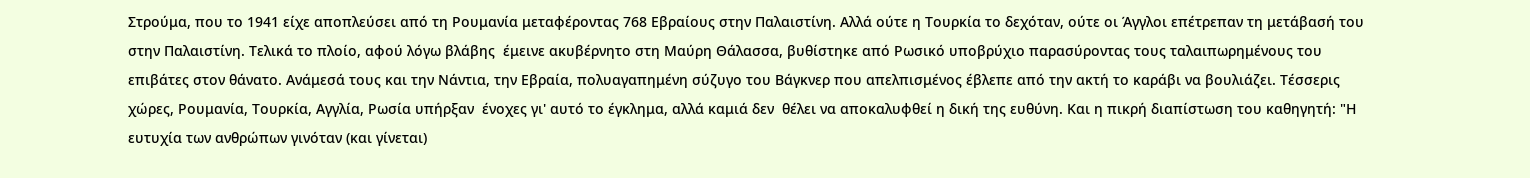Στρούμα, που το 1941 είχε αποπλεύσει από τη Ρουμανία μεταφέροντας 768 Εβραίους στην Παλαιστίνη. Αλλά ούτε η Τουρκία το δεχόταν, ούτε οι Άγγλοι επέτρεπαν τη μετάβασή του στην Παλαιστίνη. Τελικά το πλοίο, αφού λόγω βλάβης  έμεινε ακυβέρνητο στη Μαύρη Θάλασσα, βυθίστηκε από Ρωσικό υποβρύχιο παρασύροντας τους ταλαιπωρημένους του επιβάτες στον θάνατο. Ανάμεσά τους και την Νάντια, την Εβραία, πολυαγαπημένη σύζυγο του Βάγκνερ που απελπισμένος έβλεπε από την ακτή το καράβι να βουλιάζει. Τέσσερις χώρες, Ρουμανία, Τουρκία, Αγγλία, Ρωσία υπήρξαν  ένοχες γι' αυτό το έγκλημα, αλλά καμιά δεν  θέλει να αποκαλυφθεί η δική της ευθύνη. Και η πικρή διαπίστωση του καθηγητή: "Η ευτυχία των ανθρώπων γινόταν (και γίνεται)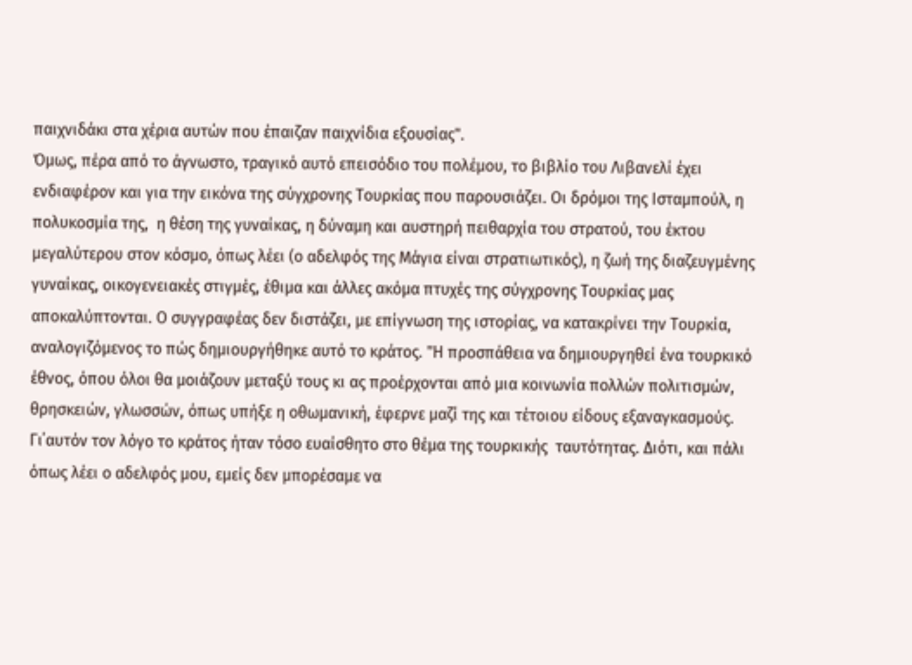παιχνιδάκι στα χέρια αυτών που έπαιζαν παιχνίδια εξουσίας".
Όμως, πέρα από το άγνωστο, τραγικό αυτό επεισόδιο του πολέμου, το βιβλίο του Λιβανελί έχει ενδιαφέρον και για την εικόνα της σύγχρονης Τουρκίας που παρουσιάζει. Οι δρόμοι της Ισταμπούλ, η πολυκοσμία της,  η θέση της γυναίκας, η δύναμη και αυστηρή πειθαρχία του στρατού, του έκτου μεγαλύτερου στον κόσμο, όπως λέει (ο αδελφός της Μάγια είναι στρατιωτικός), η ζωή της διαζευγμένης γυναίκας, οικογενειακές στιγμές, έθιμα και άλλες ακόμα πτυχές της σύγχρονης Τουρκίας μας αποκαλύπτονται. Ο συγγραφέας δεν διστάζει, με επίγνωση της ιστορίας, να κατακρίνει την Τουρκία, αναλογιζόμενος το πώς δημιουργήθηκε αυτό το κράτος. "Η προσπάθεια να δημιουργηθεί ένα τουρκικό έθνος, όπου όλοι θα μοιάζουν μεταξύ τους κι ας προέρχονται από μια κοινωνία πολλών πολιτισμών, θρησκειών, γλωσσών, όπως υπήξε η οθωμανική, έφερνε μαζί της και τέτοιου είδους εξαναγκασμούς. Γι΄αυτόν τον λόγο το κράτος ήταν τόσο ευαίσθητο στο θέμα της τουρκικής  ταυτότητας. Διότι, και πάλι όπως λέει ο αδελφός μου, εμείς δεν μπορέσαμε να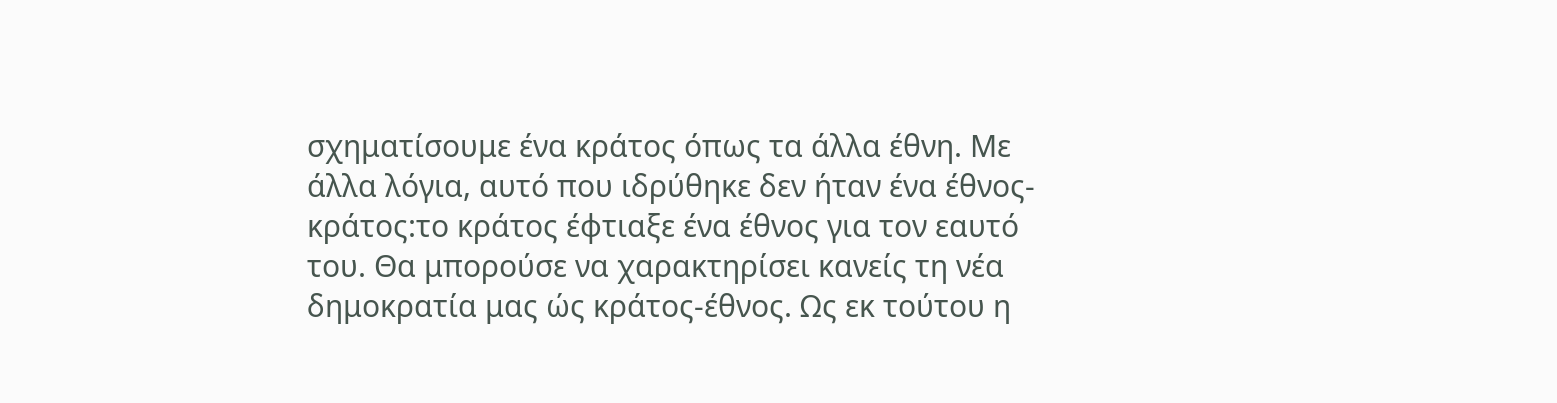σχηματίσουμε ένα κράτος όπως τα άλλα έθνη. Με άλλα λόγια, αυτό που ιδρύθηκε δεν ήταν ένα έθνος-κράτος:το κράτος έφτιαξε ένα έθνος για τον εαυτό του. Θα μπορούσε να χαρακτηρίσει κανείς τη νέα δημοκρατία μας ώς κράτος-έθνος. Ως εκ τούτου η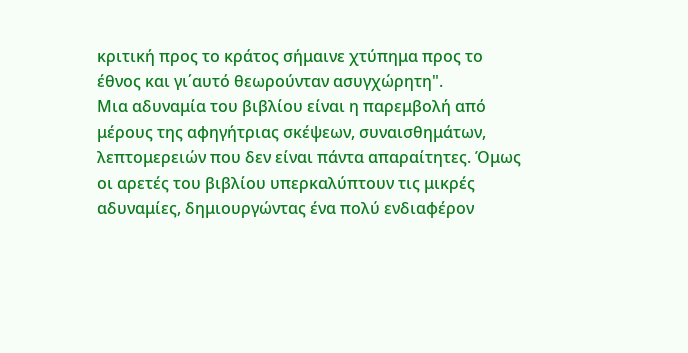κριτική προς το κράτος σήμαινε χτύπημα προς το έθνος και γι΄αυτό θεωρούνταν ασυγχώρητη".
Μια αδυναμία του βιβλίου είναι η παρεμβολή από μέρους της αφηγήτριας σκέψεων, συναισθημάτων, λεπτομερειών που δεν είναι πάντα απαραίτητες. Όμως οι αρετές του βιβλίου υπερκαλύπτουν τις μικρές αδυναμίες, δημιουργώντας ένα πολύ ενδιαφέρον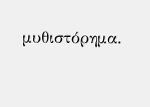μυθιστόρημα.